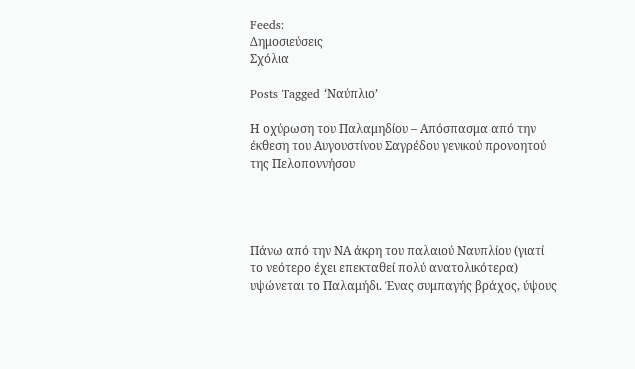Feeds:
Δημοσιεύσεις
Σχόλια

Posts Tagged ‘Ναύπλιο’

Η οχύρωση του Παλαμηδίου – Απόσπασμα από την έκθεση του Αυγουστίνου Σαγρέδου γενικού προνοητού της Πελοποννήσου




Πάνω από την ΝΑ άκρη του παλαιού Ναυπλίου (γιατί το νεότερο έχει επεκταθεί πολύ ανατολικότερα) υψώνεται το Παλαμήδι. Ένας συμπαγής βράχος, ύψους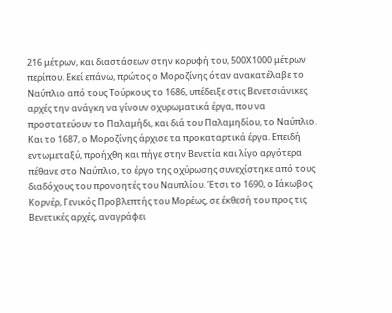216 μέτρων, και διαστάσεων στην κορυφή του, 500Χ1000 μέτρων περίπου. Εκεί επάνω, πρώτος ο Μοροζίνης όταν ανακατέλαβε το Ναύπλιο από τους Τούρκους το 1686, υπέδειξε στις Βενετσιάνικες αρχές την ανάγκη να γίνουν οχυρωματικά έργα, που να προστατεύουν το Παλαμήδι, και διά του Παλαμηδίου, το Ναύπλιο. Και το 1687, ο Μοροζίνης άρχισε τα προκαταρτικά έργα. Επειδή εντωμεταξύ, προήχθη και πήγε στην Βενετία και λίγο αργότερα πέθανε στο Ναύπλιο, το έργο της οχύρωσης συνεχίστηκε από τους διαδόχους του προνοητές του Ναυπλίου. Έτσι το 1690, ο Ιάκωβος Κορνέρ, Γενικός Προβλεπτής του Μορέως, σε έκθεσή του προς τις Βενετικές αρχές, αναγράφει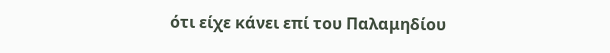ότι είχε κάνει επί του Παλαμηδίου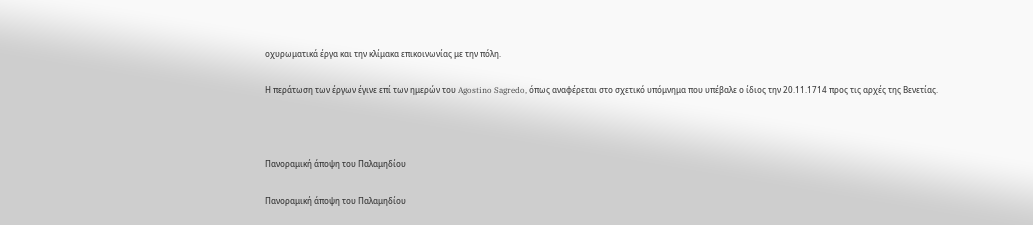οχυρωματικά έργα και την κλίμακα επικοινωνίας με την πόλη.

Η περάτωση των έργων έγινε επί των ημερών του Agostino Sagredo, όπως αναφέρεται στο σχετικό υπόμνημα που υπέβαλε ο ίδιος την 20.11.1714 προς τις αρχές της Βενετίας.



Πανοραμική άποψη του Παλαμηδίου

Πανοραμική άποψη του Παλαμηδίου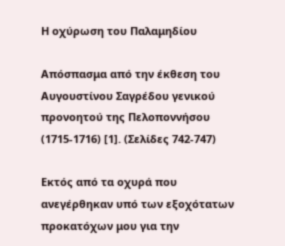Η οχύρωση του Παλαμηδίου

Απόσπασμα από την έκθεση του Αυγουστίνου Σαγρέδου γενικού προνοητού της Πελοποννήσου (1715-1716) [1]. (Σελίδες 742-747)

Εκτός από τα οχυρά που ανεγέρθηκαν υπό των εξοχότατων προκατόχων μου για την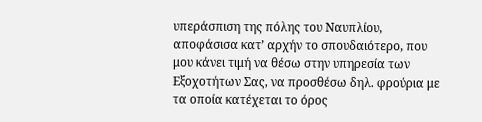υπεράσπιση της πόλης του Ναυπλίου, αποφάσισα κατ’ αρχήν το σπουδαιότερο, που μου κάνει τιμή να θέσω στην υπηρεσία των Εξοχοτήτων Σας, να προσθέσω δηλ. φρούρια με τα οποία κατέχεται το όρος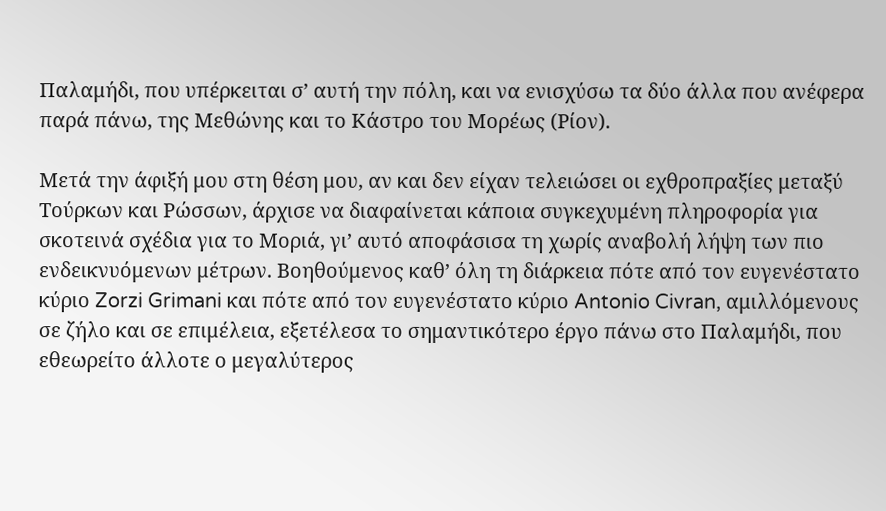Παλαμήδι, που υπέρκειται σ’ αυτή την πόλη, και να ενισχύσω τα δύο άλλα που ανέφερα παρά πάνω, της Μεθώνης και το Κάστρο του Μορέως (Ρίον).

Μετά την άφιξή μου στη θέση μου, αν και δεν είχαν τελειώσει οι εχθροπραξίες μεταξύ Τούρκων και Ρώσσων, άρχισε να διαφαίνεται κάποια συγκεχυμένη πληροφορία για σκοτεινά σχέδια για το Μοριά, γι’ αυτό αποφάσισα τη χωρίς αναβολή λήψη των πιο ενδεικνυόμενων μέτρων. Βοηθούμενος καθ’ όλη τη διάρκεια πότε από τον ευγενέστατο κύριο Zorzi Grimani και πότε από τον ευγενέστατο κύριο Antonio Civran, αμιλλόμενους σε ζήλο και σε επιμέλεια, εξετέλεσα το σημαντικότερο έργο πάνω στο Παλαμήδι, που εθεωρείτο άλλοτε ο μεγαλύτερος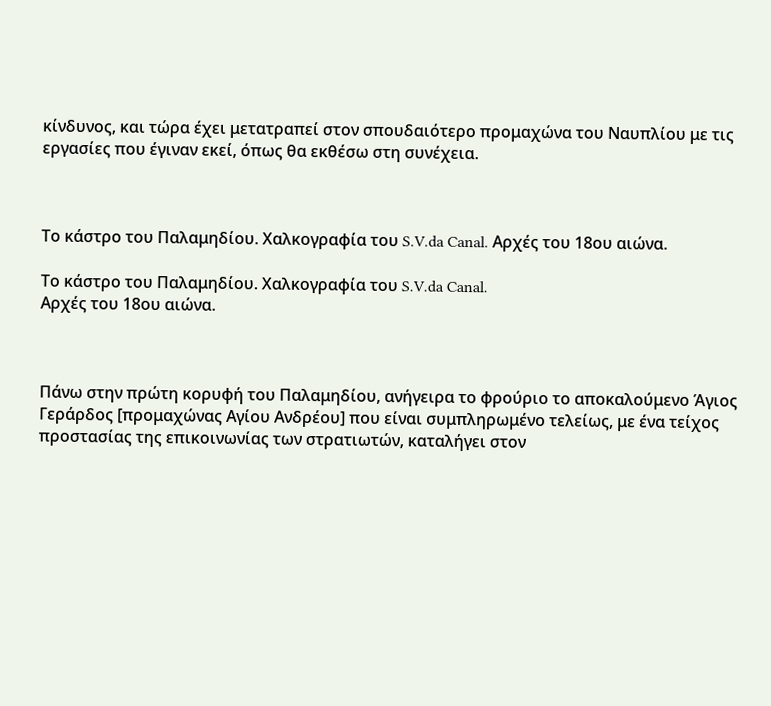κίνδυνος, και τώρα έχει μετατραπεί στον σπουδαιότερο προμαχώνα του Ναυπλίου με τις εργασίες που έγιναν εκεί, όπως θα εκθέσω στη συνέχεια.



Το κάστρο του Παλαμηδίου. Χαλκογραφία του S.V.da Canal. Αρχές του 18ου αιώνα.

Το κάστρο του Παλαμηδίου. Χαλκογραφία του S.V.da Canal.
Αρχές του 18ου αιώνα.



Πάνω στην πρώτη κορυφή του Παλαμηδίου, ανήγειρα το φρούριο το αποκαλούμενο Άγιος Γεράρδος [προμαχώνας Αγίου Ανδρέου] που είναι συμπληρωμένο τελείως, με ένα τείχος προστασίας της επικοινωνίας των στρατιωτών, καταλήγει στον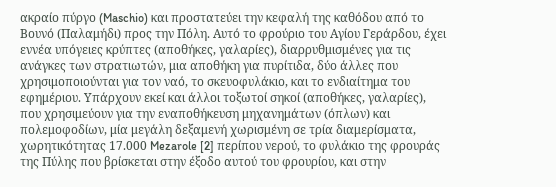ακραίο πύργο (Maschio) και προστατεύει την κεφαλή της καθόδου από το Βουνό (Παλαμήδι) προς την Πόλη. Αυτό το φρούριο του Αγίου Γεράρδου, έχει εννέα υπόγειες κρύπτες (αποθήκες, γαλαρίες), διαρρυθμισμένες για τις ανάγκες των στρατιωτών, μια αποθήκη για πυρίτιδα, δύο άλλες που χρησιμοποιούνται για τον ναό, το σκευοφυλάκιο, και το ενδιαίτημα του εφημέριου. Υπάρχουν εκεί και άλλοι τοξωτοί σηκοί (αποθήκες, γαλαρίες), που χρησιμεύουν για την εναποθήκευση μηχανημάτων (όπλων) και πολεμοφοδίων, μία μεγάλη δεξαμενή χωρισμένη σε τρία διαμερίσματα, χωρητικότητας 17.000 Mezarole [2] περίπου νερού, το φυλάκιο της φρουράς της Πύλης που βρίσκεται στην έξοδο αυτού του φρουρίου, και στην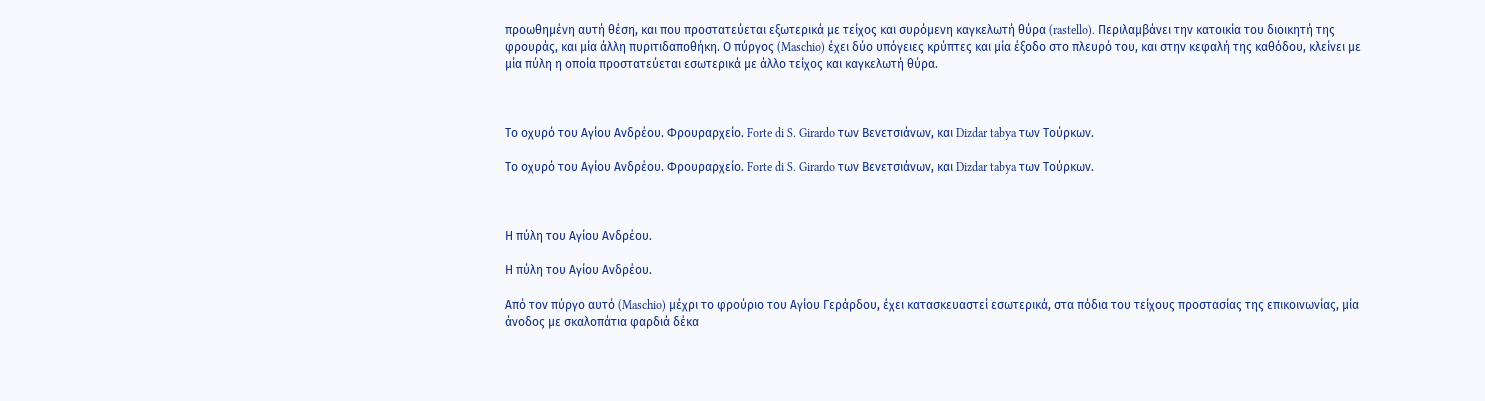προωθημένη αυτή θέση, και που προστατεύεται εξωτερικά με τείχος και συρόμενη καγκελωτή θύρα (rastello). Περιλαμβάνει την κατοικία του διοικητή της φρουράς, και μία άλλη πυριτιδαποθήκη. Ο πύργος (Maschio) έχει δύο υπόγειες κρύπτες και μία έξοδο στο πλευρό του, και στην κεφαλή της καθόδου, κλείνει με μία πύλη η οποία προστατεύεται εσωτερικά με άλλο τείχος και καγκελωτή θύρα.



Το οχυρό του Αγίου Ανδρέου. Φρουραρχείο. Forte di S. Girardo των Βενετσιάνων, και Dizdar tabya των Τούρκων.

Το οχυρό του Αγίου Ανδρέου. Φρουραρχείο. Forte di S. Girardo των Βενετσιάνων, και Dizdar tabya των Τούρκων.



Η πύλη του Αγίου Ανδρέου.

Η πύλη του Αγίου Ανδρέου.

Από τον πύργο αυτό (Maschio) μέχρι το φρούριο του Αγίου Γεράρδου, έχει κατασκευαστεί εσωτερικά, στα πόδια του τείχους προστασίας της επικοινωνίας, μία άνοδος με σκαλοπάτια φαρδιά δέκα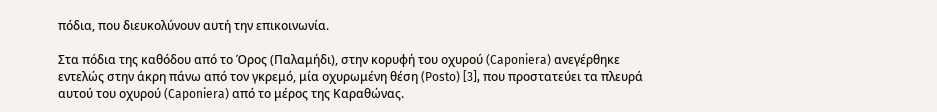πόδια, που διευκολύνουν αυτή την επικοινωνία.

Στα πόδια της καθόδου από το Όρος (Παλαμήδι), στην κορυφή του οχυρού (Caponiera) ανεγέρθηκε εντελώς στην άκρη πάνω από τον γκρεμό, μία οχυρωμένη θέση (Posto) [3], που προστατεύει τα πλευρά αυτού του οχυρού (Caponiera) από το μέρος της Καραθώνας.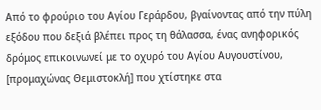Από το φρούριο του Αγίου Γεράρδου, βγαίνοντας από την πύλη εξόδου που δεξιά βλέπει προς τη θάλασσα, ένας ανηφορικός δρόμος επικοινωνεί με το οχυρό του Αγίου Αυγουστίνου, [προμαχώνας Θεμιστοκλή] που χτίστηκε στα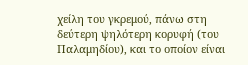χείλη του γκρεμού, πάνω στη δεύτερη ψηλότερη κορυφή (του Παλαμηδίου), και το οποίον είναι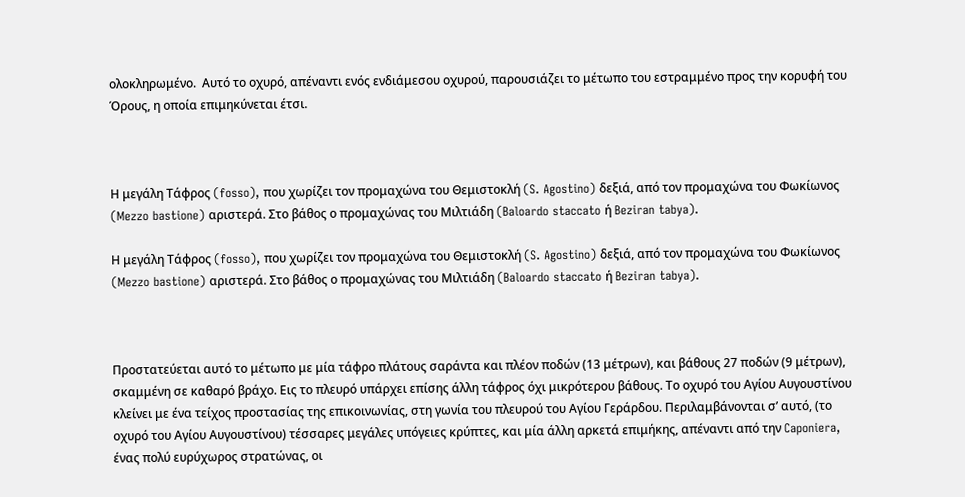ολοκληρωμένο.  Αυτό το οχυρό, απέναντι ενός ενδιάμεσου οχυρού, παρουσιάζει το μέτωπο του εστραμμένο προς την κορυφή του Όρους, η οποία επιμηκύνεται έτσι.



Η μεγάλη Τάφρος (fosso), που χωρίζει τον προμαχώνα του Θεμιστοκλή (S. Agostino) δεξιά, από τον προμαχώνα του Φωκίωνος (Mezzo bastione) αριστερά. Στο βάθος ο προμαχώνας του Μιλτιάδη (Baloardo staccato ή Beziran tabya).

Η μεγάλη Τάφρος (fosso), που χωρίζει τον προμαχώνα του Θεμιστοκλή (S. Agostino) δεξιά, από τον προμαχώνα του Φωκίωνος (Mezzo bastione) αριστερά. Στο βάθος ο προμαχώνας του Μιλτιάδη (Baloardo staccato ή Beziran tabya).



Προστατεύεται αυτό το μέτωπο με μία τάφρο πλάτους σαράντα και πλέον ποδών (13 μέτρων), και βάθους 27 ποδών (9 μέτρων), σκαμμένη σε καθαρό βράχο. Εις το πλευρό υπάρχει επίσης άλλη τάφρος όχι μικρότερου βάθους. Το οχυρό του Αγίου Αυγουστίνου κλείνει με ένα τείχος προστασίας της επικοινωνίας, στη γωνία του πλευρού του Αγίου Γεράρδου. Περιλαμβάνονται σ’ αυτό, (το οχυρό του Αγίου Αυγουστίνου) τέσσαρες μεγάλες υπόγειες κρύπτες, και μία άλλη αρκετά επιμήκης, απέναντι από την Caponiera, ένας πολύ ευρύχωρος στρατώνας, οι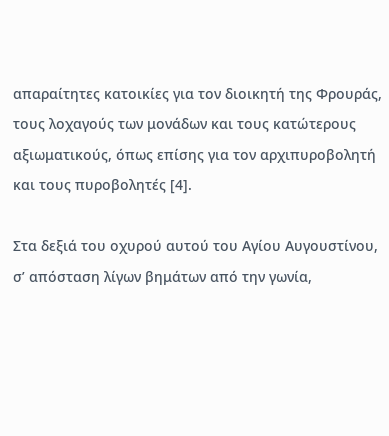απαραίτητες κατοικίες για τον διοικητή της Φρουράς, τους λοχαγούς των μονάδων και τους κατώτερους αξιωματικούς, όπως επίσης για τον αρχιπυροβολητή και τους πυροβολητές [4].

Στα δεξιά του οχυρού αυτού του Αγίου Αυγουστίνου, σ’ απόσταση λίγων βημάτων από την γωνία,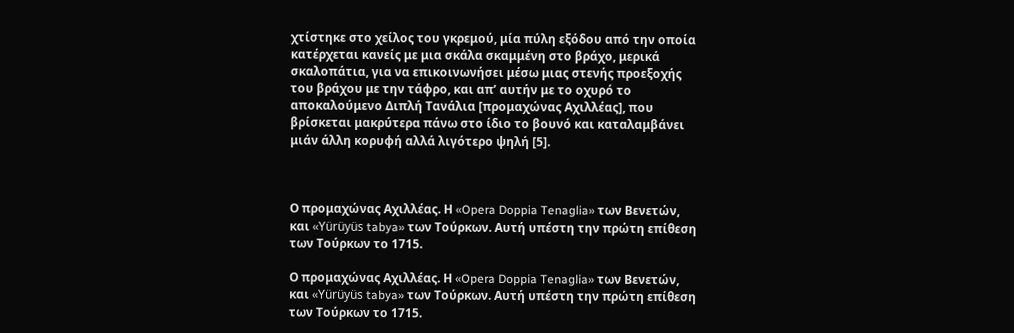χτίστηκε στο χείλος του γκρεμού, μία πύλη εξόδου από την οποία κατέρχεται κανείς με μια σκάλα σκαμμένη στο βράχο, μερικά σκαλοπάτια, για να επικοινωνήσει μέσω μιας στενής προεξοχής του βράχου με την τάφρο, και απ’ αυτήν με το οχυρό το αποκαλούμενο Διπλή Τανάλια [προμαχώνας Αχιλλέας], που βρίσκεται μακρύτερα πάνω στο ίδιο το βουνό και καταλαμβάνει μιάν άλλη κορυφή αλλά λιγότερο ψηλή [5].



Ο προμαχώνας Αχιλλέας. Η «Opera Doppia Tenaglia» των Βενετών, και «Yürüyüs tabya» των Τούρκων. Αυτή υπέστη την πρώτη επίθεση των Τούρκων το 1715.

Ο προμαχώνας Αχιλλέας. Η «Opera Doppia Tenaglia» των Βενετών, και «Yürüyüs tabya» των Τούρκων. Αυτή υπέστη την πρώτη επίθεση των Τούρκων το 1715.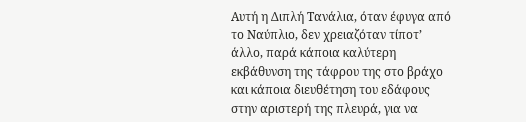Αυτή η Διπλή Τανάλια, όταν έφυγα από το Ναύπλιο, δεν χρειαζόταν τίποτ’ άλλο, παρά κάποια καλύτερη εκβάθυνση της τάφρου της στο βράχο και κάποια διευθέτηση του εδάφους στην αριστερή της πλευρά, για να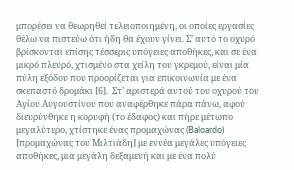μπορέσει να θεωρηθεί τελειοποιημένη, οι οποίες εργασίες θέλω να πιστεύω ότι ήδη θα έχουν γίνει. Σ’ αυτό το οχυρό βρίσκονται επίσης τέσσερις υπόγειες αποθήκες, και σε ένα μικρό πλευρό, χτισμένο στα χείλη του γκρεμού, είναι μία πύλη εξόδου που προορίζεται για επικοινωνία με ένα σκεπαστό δρομάκι [6].  Στ’ αριστερά αυτού του οχυρού του Αγίου Αυγουστίνου που αναφέρθηκε πάρα πάνω, αφού διευρύνθηκε η κορυφή (το έδαφος) και πήρε μέτωπο μεγαλύτερο, χτίστηκε ένας προμαχώνας (Baloardo) [προμαχώνας του Μιλτιάδη] με εννέα μεγάλες υπόγειες αποθήκες, μια μεγάλη δεξαμενή και με ένα πολύ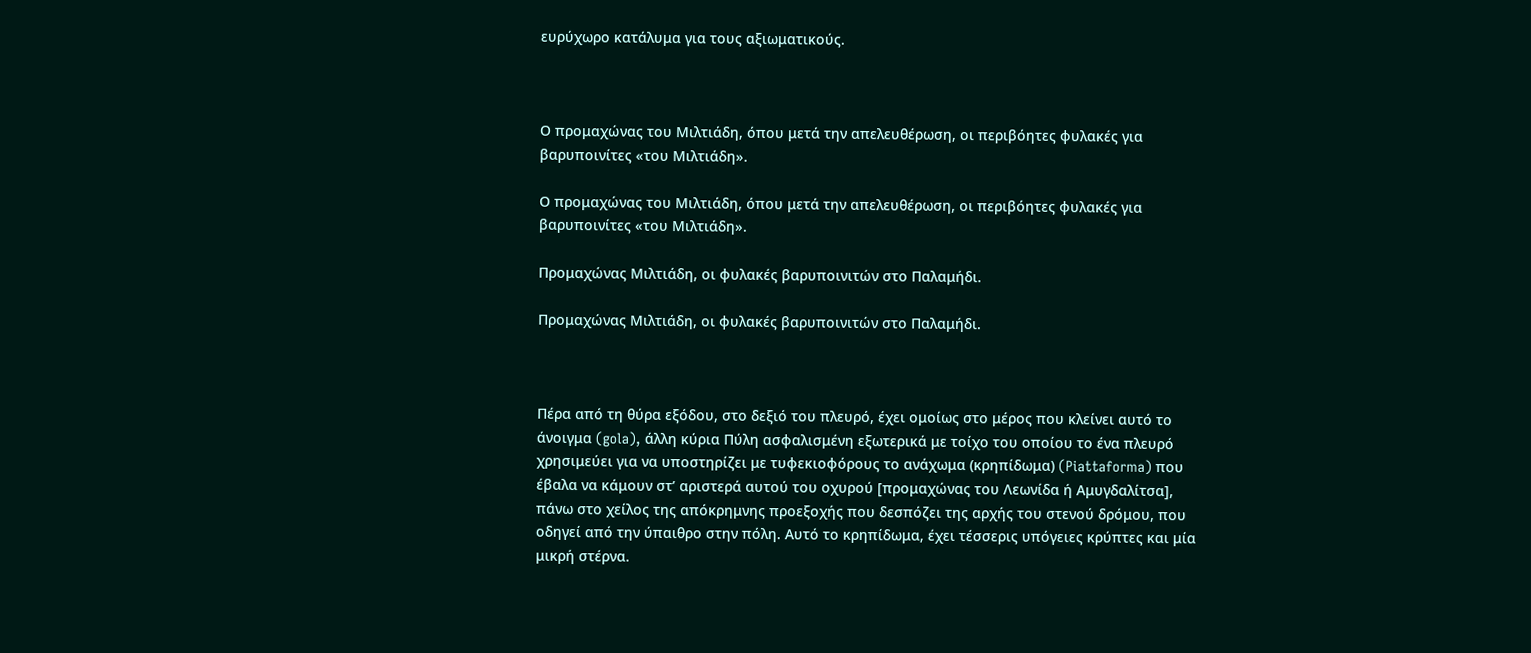ευρύχωρο κατάλυμα για τους αξιωματικούς.



Ο προμαχώνας του Μιλτιάδη, όπου μετά την απελευθέρωση, οι περιβόητες φυλακές για βαρυποινίτες «του Μιλτιάδη».

Ο προμαχώνας του Μιλτιάδη, όπου μετά την απελευθέρωση, οι περιβόητες φυλακές για βαρυποινίτες «του Μιλτιάδη».

Προμαχώνας Μιλτιάδη, οι φυλακές βαρυποινιτών στο Παλαμήδι.

Προμαχώνας Μιλτιάδη, οι φυλακές βαρυποινιτών στο Παλαμήδι.



Πέρα από τη θύρα εξόδου, στο δεξιό του πλευρό, έχει ομοίως στο μέρος που κλείνει αυτό το άνοιγμα (gola), άλλη κύρια Πύλη ασφαλισμένη εξωτερικά με τοίχο του οποίου το ένα πλευρό χρησιμεύει για να υποστηρίζει με τυφεκιοφόρους το ανάχωμα (κρηπίδωμα) (Piattaforma) που έβαλα να κάμουν στ’ αριστερά αυτού του οχυρού [προμαχώνας του Λεωνίδα ή Αμυγδαλίτσα], πάνω στο χείλος της απόκρημνης προεξοχής που δεσπόζει της αρχής του στενού δρόμου, που οδηγεί από την ύπαιθρο στην πόλη. Αυτό το κρηπίδωμα, έχει τέσσερις υπόγειες κρύπτες και μία μικρή στέρνα.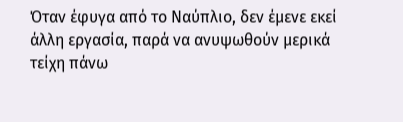Όταν έφυγα από το Ναύπλιο, δεν έμενε εκεί άλλη εργασία, παρά να ανυψωθούν μερικά τείχη πάνω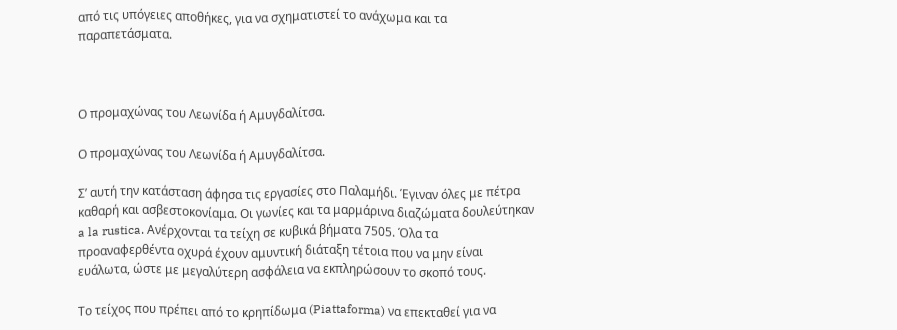από τις υπόγειες αποθήκες, για να σχηματιστεί το ανάχωμα και τα παραπετάσματα.



Ο προμαχώνας του Λεωνίδα ή Αμυγδαλίτσα.

Ο προμαχώνας του Λεωνίδα ή Αμυγδαλίτσα.

Σ’ αυτή την κατάσταση άφησα τις εργασίες στο Παλαμήδι. Έγιναν όλες με πέτρα καθαρή και ασβεστοκονίαμα. Οι γωνίες και τα μαρμάρινα διαζώματα δουλεύτηκαν a la rustica. Ανέρχονται τα τείχη σε κυβικά βήματα 7505. Όλα τα προαναφερθέντα οχυρά έχουν αμυντική διάταξη τέτοια που να μην είναι ευάλωτα, ώστε με μεγαλύτερη ασφάλεια να εκπληρώσουν το σκοπό τους.

Το τείχος που πρέπει από το κρηπίδωμα (Piattaforma) να επεκταθεί για να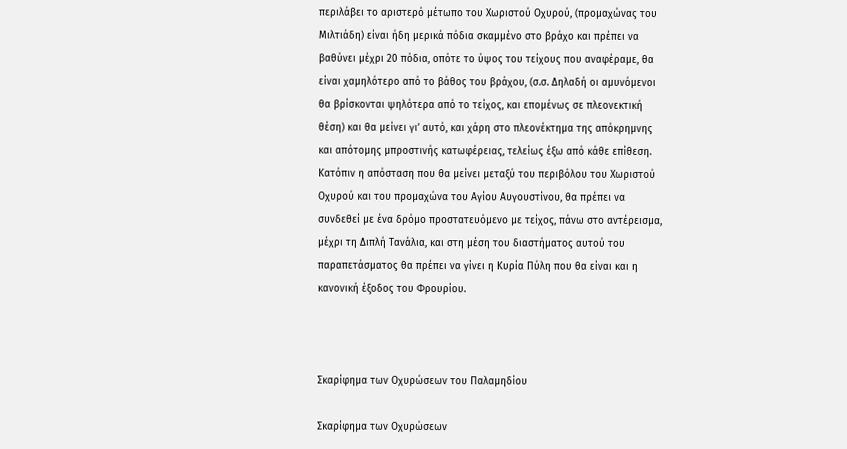περιλάβει το αριστερό μέτωπο του Χωριστού Οχυρού, (προμαχώνας του Μιλτιάδη) είναι ήδη μερικά πόδια σκαμμένο στο βράχο και πρέπει να βαθύνει μέχρι 20 πόδια, οπότε το ύψος του τείχους που αναφέραμε, θα είναι χαμηλότερο από το βάθος του βράχου, (σ.σ. Δηλαδή οι αμυνόμενοι θα βρίσκονται ψηλότερα από το τείχος, και επομένως σε πλεονεκτική θέση) και θα μείνει γι’ αυτό, και χάρη στο πλεονέκτημα της απόκρημνης και απότομης μπροστινής κατωφέρειας, τελείως έξω από κάθε επίθεση. Κατόπιν η απόσταση που θα μείνει μεταξύ του περιβόλου του Χωριστού Οχυρού και του προμαχώνα του Αγίου Αυγουστίνου, θα πρέπει να συνδεθεί με ένα δρόμο προστατευόμενο με τείχος, πάνω στο αντέρεισμα, μέχρι τη Διπλή Τανάλια, και στη μέση του διαστήματος αυτού του παραπετάσματος θα πρέπει να γίνει η Κυρία Πύλη που θα είναι και η κανονική έξοδος του Φρουρίου.



Σκαρίφημα των Οχυρώσεων του Παλαμηδίου

Σκαρίφημα των Οχυρώσεων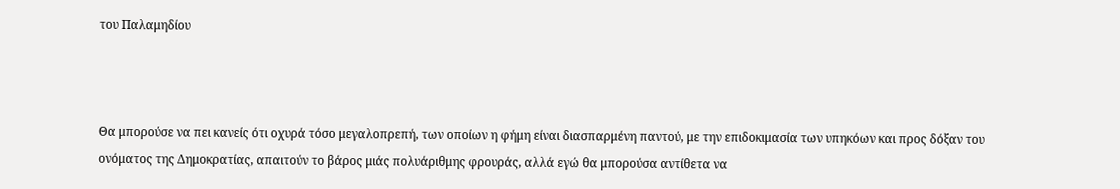του Παλαμηδίου



Θα μπορούσε να πει κανείς ότι οχυρά τόσο μεγαλοπρεπή, των οποίων η φήμη είναι διασπαρμένη παντού, με την επιδοκιμασία των υπηκόων και προς δόξαν του ονόματος της Δημοκρατίας, απαιτούν το βάρος μιάς πολυάριθμης φρουράς, αλλά εγώ θα μπορούσα αντίθετα να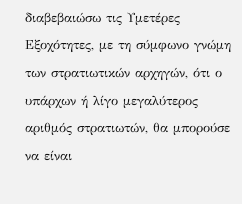διαβεβαιώσω τις Υμετέρες Εξοχότητες, με τη σύμφωνο γνώμη των στρατιωτικών αρχηγών, ότι ο υπάρχων ή λίγο μεγαλύτερος αριθμός στρατιωτών, θα μπορούσε να είναι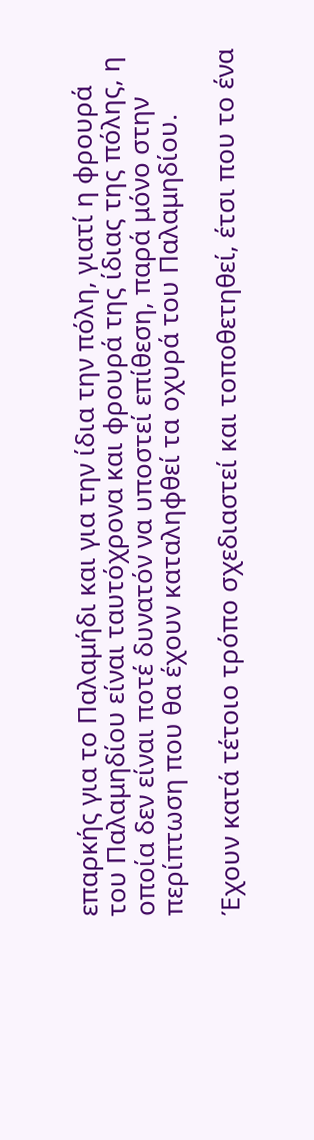επαρκής για το Παλαμήδι και για την ίδια την πόλη, γιατί η φρουρά του Παλαμηδίου είναι ταυτόχρονα και φρουρά της ίδιας της πόλης, η οποία δεν είναι ποτέ δυνατόν να υποστεί επίθεση, παρά μόνο στην περίπτωση που θα έχουν καταληφθεί τα οχυρά του Παλαμηδίου.

Έχουν κατά τέτοιο τρόπο σχεδιαστεί και τοποθετηθεί, έτσι που το ένα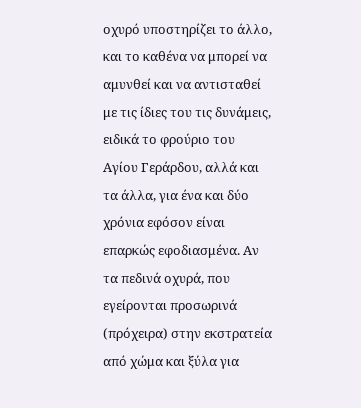οχυρό υποστηρίζει το άλλο, και το καθένα να μπορεί να αμυνθεί και να αντισταθεί με τις ίδιες του τις δυνάμεις, ειδικά το φρούριο του Αγίου Γεράρδου, αλλά και τα άλλα, για ένα και δύο χρόνια εφόσον είναι επαρκώς εφοδιασμένα. Αν τα πεδινά οχυρά, που εγείρονται προσωρινά (πρόχειρα) στην εκστρατεία από χώμα και ξύλα για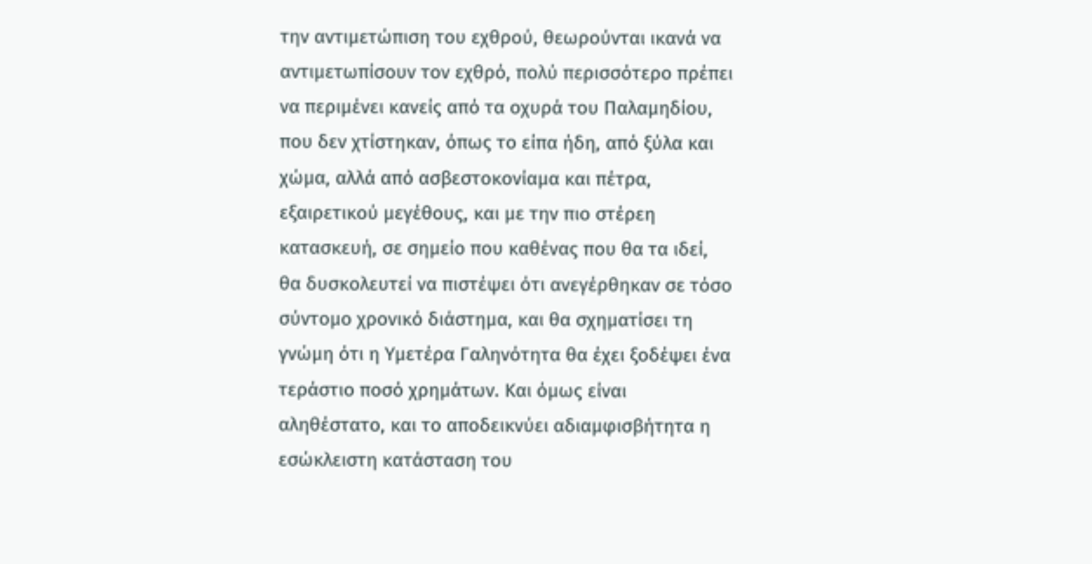την αντιμετώπιση του εχθρού, θεωρούνται ικανά να αντιμετωπίσουν τον εχθρό, πολύ περισσότερο πρέπει να περιμένει κανείς από τα οχυρά του Παλαμηδίου, που δεν χτίστηκαν, όπως το είπα ήδη, από ξύλα και χώμα, αλλά από ασβεστοκονίαμα και πέτρα, εξαιρετικού μεγέθους, και με την πιο στέρεη κατασκευή, σε σημείο που καθένας που θα τα ιδεί, θα δυσκολευτεί να πιστέψει ότι ανεγέρθηκαν σε τόσο σύντομο χρονικό διάστημα, και θα σχηματίσει τη γνώμη ότι η Υμετέρα Γαληνότητα θα έχει ξοδέψει ένα τεράστιο ποσό χρημάτων. Και όμως είναι αληθέστατο, και το αποδεικνύει αδιαμφισβήτητα η εσώκλειστη κατάσταση του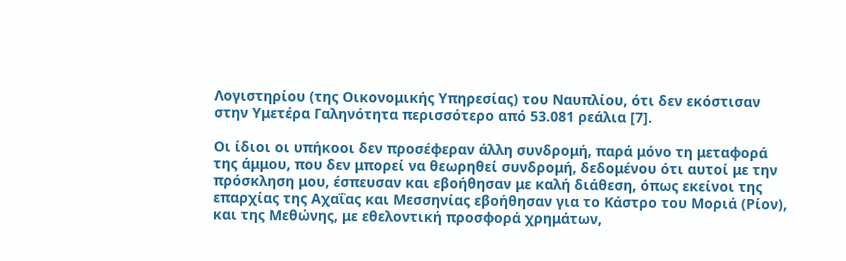Λογιστηρίου (της Οικονομικής Υπηρεσίας) του Ναυπλίου, ότι δεν εκόστισαν στην Υμετέρα Γαληνότητα περισσότερο από 53.081 ρεάλια [7].

Οι ίδιοι οι υπήκοοι δεν προσέφεραν άλλη συνδρομή, παρά μόνο τη μεταφορά της άμμου, που δεν μπορεί να θεωρηθεί συνδρομή, δεδομένου ότι αυτοί με την πρόσκληση μου, έσπευσαν και εβοήθησαν με καλή διάθεση, όπως εκείνοι της επαρχίας της Αχαΐας και Μεσσηνίας εβοήθησαν για το Κάστρο του Μοριά (Ρίον), και της Μεθώνης, με εθελοντική προσφορά χρημάτων,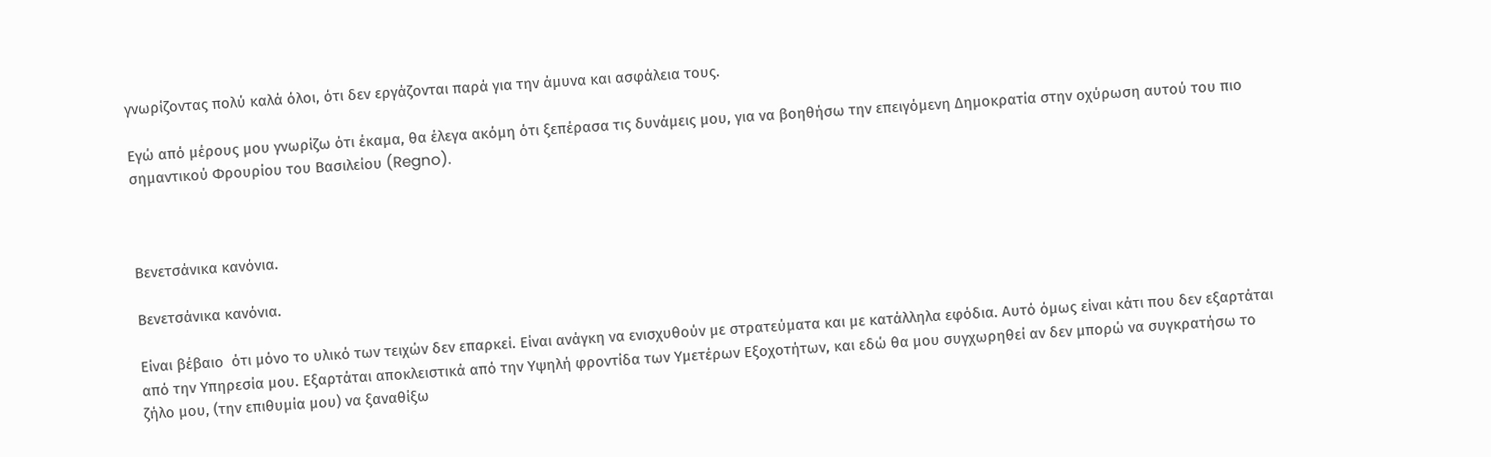γνωρίζοντας πολύ καλά όλοι, ότι δεν εργάζονται παρά για την άμυνα και ασφάλεια τους.

Εγώ από μέρους μου γνωρίζω ότι έκαμα, θα έλεγα ακόμη ότι ξεπέρασα τις δυνάμεις μου, για να βοηθήσω την επειγόμενη Δημοκρατία στην οχύρωση αυτού του πιο σημαντικού Φρουρίου του Βασιλείου (Regno).



Βενετσάνικα κανόνια.

Βενετσάνικα κανόνια.

Είναι βέβαιο  ότι μόνο το υλικό των τειχών δεν επαρκεί. Είναι ανάγκη να ενισχυθούν με στρατεύματα και με κατάλληλα εφόδια. Αυτό όμως είναι κάτι που δεν εξαρτάται από την Υπηρεσία μου. Εξαρτάται αποκλειστικά από την Υψηλή φροντίδα των Υμετέρων Εξοχοτήτων, και εδώ θα μου συγχωρηθεί αν δεν μπορώ να συγκρατήσω το ζήλο μου, (την επιθυμία μου) να ξαναθίξω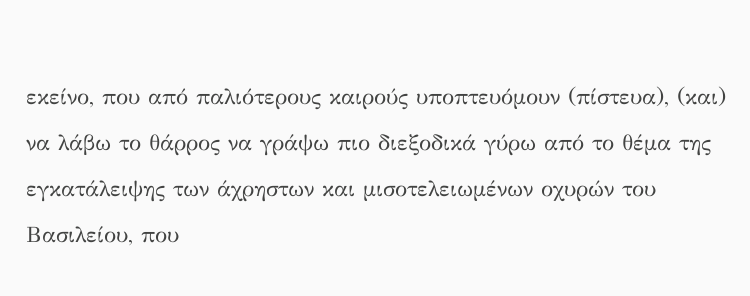εκείνο, που από παλιότερους καιρούς υποπτευόμουν (πίστευα), (και) να λάβω το θάρρος να γράψω πιο διεξοδικά γύρω από το θέμα της εγκατάλειψης των άχρηστων και μισοτελειωμένων οχυρών του Βασιλείου, που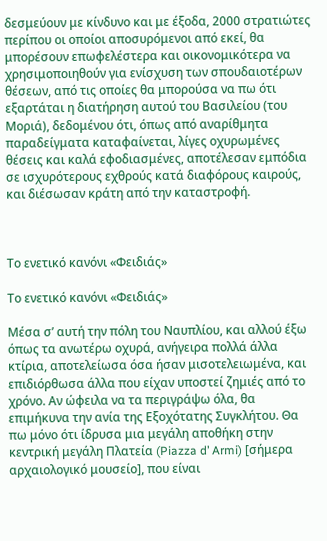δεσμεύουν με κίνδυνο και με έξοδα, 2000 στρατιώτες περίπου οι οποίοι αποσυρόμενοι από εκεί, θα μπορέσουν επωφελέστερα και οικονομικότερα να χρησιμοποιηθούν για ενίσχυση των σπουδαιοτέρων θέσεων, από τις οποίες θα μπορούσα να πω ότι εξαρτάται η διατήρηση αυτού του Βασιλείου (του Μοριά), δεδομένου ότι, όπως από αναρίθμητα παραδείγματα καταφαίνεται, λίγες οχυρωμένες θέσεις και καλά εφοδιασμένες, αποτέλεσαν εμπόδια σε ισχυρότερους εχθρούς κατά διαφόρους καιρούς, και διέσωσαν κράτη από την καταστροφή.



Το ενετικό κανόνι «Φειδιάς»

Το ενετικό κανόνι «Φειδιάς»

Μέσα σ’ αυτή την πόλη του Ναυπλίου, και αλλού έξω όπως τα ανωτέρω οχυρά, ανήγειρα πολλά άλλα κτίρια, αποτελείωσα όσα ήσαν μισοτελειωμένα, και επιδιόρθωσα άλλα που είχαν υποστεί ζημιές από το χρόνο. Αν ώφειλα να τα περιγράψω όλα, θα επιμήκυνα την ανία της Εξοχότατης Συγκλήτου. Θα πω μόνο ότι ίδρυσα μια μεγάλη αποθήκη στην κεντρική μεγάλη Πλατεία (Piazza d’ Armi) [σήμερα αρχαιολογικό μουσείο], που είναι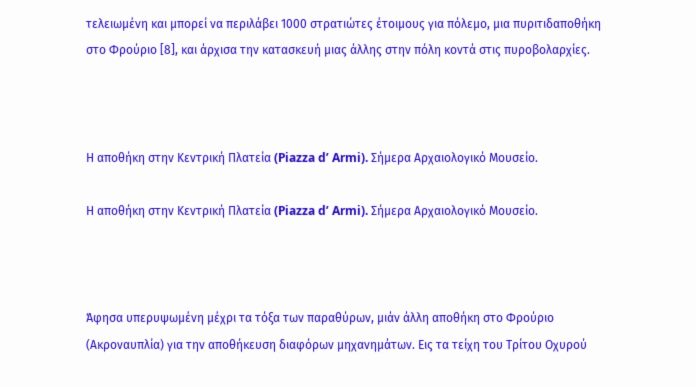τελειωμένη και μπορεί να περιλάβει 1000 στρατιώτες έτοιμους για πόλεμο, μια πυριτιδαποθήκη στο Φρούριο [8], και άρχισα την κατασκευή μιας άλλης στην πόλη κοντά στις πυροβολαρχίες.



Η αποθήκη στην Κεντρική Πλατεία (Piazza d’ Armi). Σήμερα Αρχαιολογικό Μουσείο.

Η αποθήκη στην Κεντρική Πλατεία (Piazza d’ Armi). Σήμερα Αρχαιολογικό Μουσείο.



Άφησα υπερυψωμένη μέχρι τα τόξα των παραθύρων, μιάν άλλη αποθήκη στο Φρούριο (Ακροναυπλία) για την αποθήκευση διαφόρων μηχανημάτων. Εις τα τείχη του Τρίτου Οχυρού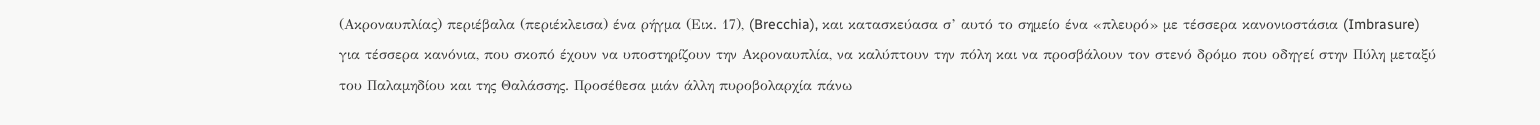(Ακροναυπλίας) περιέβαλα (περιέκλεισα) ένα ρήγμα (Εικ. 17), (Brecchia), και κατασκεύασα σ’ αυτό το σημείο ένα «πλευρό» με τέσσερα κανονιοστάσια (Imbrasure) για τέσσερα κανόνια, που σκοπό έχουν να υποστηρίζουν την Ακροναυπλία, να καλύπτουν την πόλη και να προσβάλουν τον στενό δρόμο που οδηγεί στην Πύλη μεταξύ του Παλαμηδίου και της Θαλάσσης. Προσέθεσα μιάν άλλη πυροβολαρχία πάνω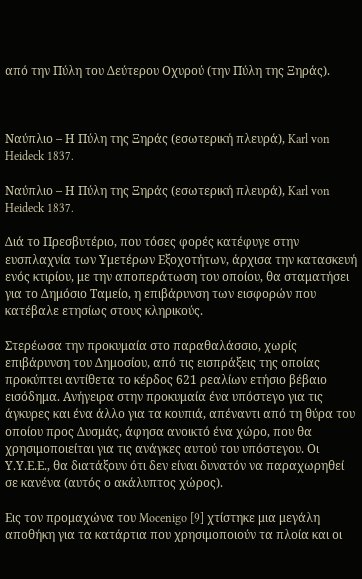από την Πύλη του Δεύτερου Οχυρού (την Πύλη της Ξηράς).



Ναύπλιο – Η Πύλη της Ξηράς (εσωτερική πλευρά), Karl von Heideck 1837.

Ναύπλιο – Η Πύλη της Ξηράς (εσωτερική πλευρά), Karl von Heideck 1837.

Διά το Πρεσβυτέριο, που τόσες φορές κατέφυγε στην ευσπλαχνία των Υμετέρων Εξοχοτήτων, άρχισα την κατασκευή ενός κτιρίου, με την αποπεράτωση του οποίου, θα σταματήσει για το Δημόσιο Ταμείο, η επιβάρυνση των εισφορών που κατέβαλε ετησίως στους κληρικούς.

Στερέωσα την προκυμαία στο παραθαλάσσιο, χωρίς επιβάρυνση του Δημοσίου, από τις εισπράξεις της οποίας προκύπτει αντίθετα το κέρδος 621 ρεαλίων ετήσιο βέβαιο εισόδημα. Ανήγειρα στην προκυμαία ένα υπόστεγο για τις άγκυρες και ένα άλλο για τα κουπιά, απέναντι από τη θύρα του οποίου προς Δυσμάς, άφησα ανοικτό ένα χώρο, που θα χρησιμοποιείται για τις ανάγκες αυτού του υπόστεγου. Οι Υ.Υ.Ε.Ε., θα διατάξουν ότι δεν είναι δυνατόν να παραχωρηθεί σε κανένα (αυτός ο ακάλυπτος χώρος).

Εις τον προμαχώνα του Mocenigo [9] χτίστηκε μια μεγάλη αποθήκη για τα κατάρτια που χρησιμοποιούν τα πλοία και οι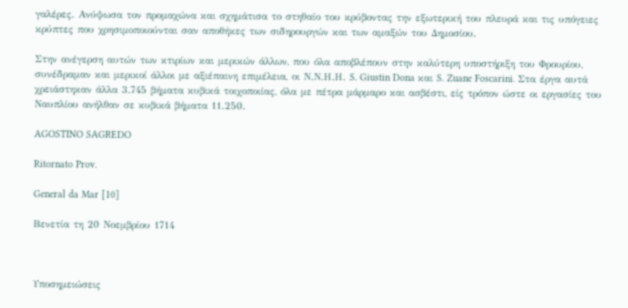γαλέρες. Ανύψωσα τον προμαχώνα και σχημάτισα το στηθαίο του κρύβοντας την εξωτερική του πλευρά και τις υπόγειες κρύπτες που χρησιμοποιούνται σαν αποθήκες των σιδηρουργών και των αμαξών του Δημοσίου.

Στην ανέγερση αυτών των κτιρίων και μερικών άλλων, που όλα αποβλέπουν στην καλύτερη υποστήριξη του Φρουρίου, συνέδραμαν και μερικοί άλλοι με αξιέπαινη επιμέλεια, οι Ν.Ν.Η.Η. S. Giustin Dona και S. Zuane Foscarini. Στα έργα αυτά χρειάστηκαν άλλα 3.745 βήματα κυβικά τοιχοποιίας, όλα με πέτρα μάρμαρο και ασβέστι, είς τρόπον ώστε οι εργασίες του Ναυπλίου ανήλθαν σε κυβικά βήματα 11.250.

AGOSTINO SAGREDO

Ritornato Prov.

General da Mar [10]

Βενετία τη 20 Νοεμβρίου 1714



Υποσημειώσεις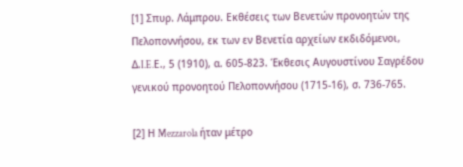[1] Σπυρ. Λάμπρου. Εκθέσεις των Βενετών προνοητών της Πελοποννήσου, εκ των εν Βενετία αρχείων εκδιδόμενοι, Δ.I.E.Ε., 5 (1910), α. 605-823. Έκθεσις Αυγουστίνου Σαγρέδου γενικού προνοητού Πελοποννήσου (1715-16), σ. 736-765.

[2] Η Mezzarola ήταν μέτρο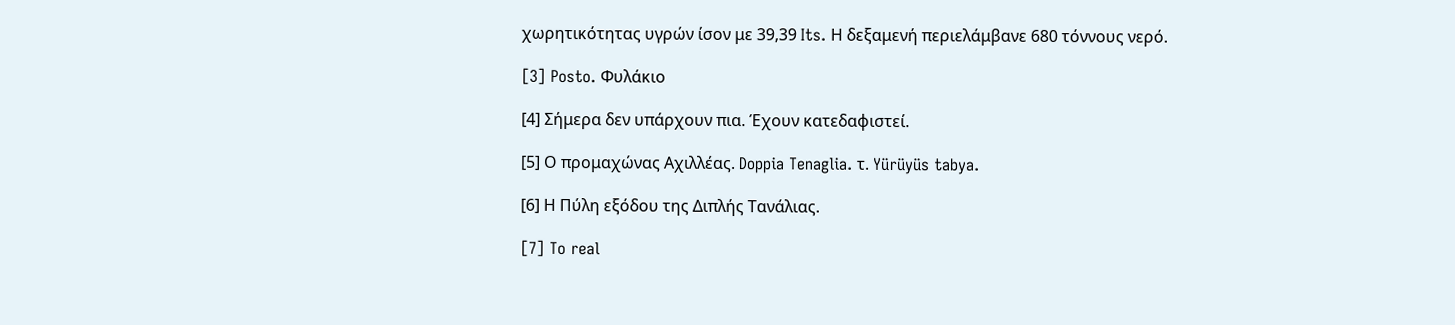χωρητικότητας υγρών ίσον με 39,39 Its. Η δεξαμενή περιελάμβανε 680 τόννους νερό.

[3] Posto. Φυλάκιο

[4] Σήμερα δεν υπάρχουν πια. Έχουν κατεδαφιστεί.

[5] Ο προμαχώνας Αχιλλέας. Doppia Tenaglia. τ. Yürüyüs tabya.

[6] Η Πύλη εξόδου της Διπλής Τανάλιας.

[7] To real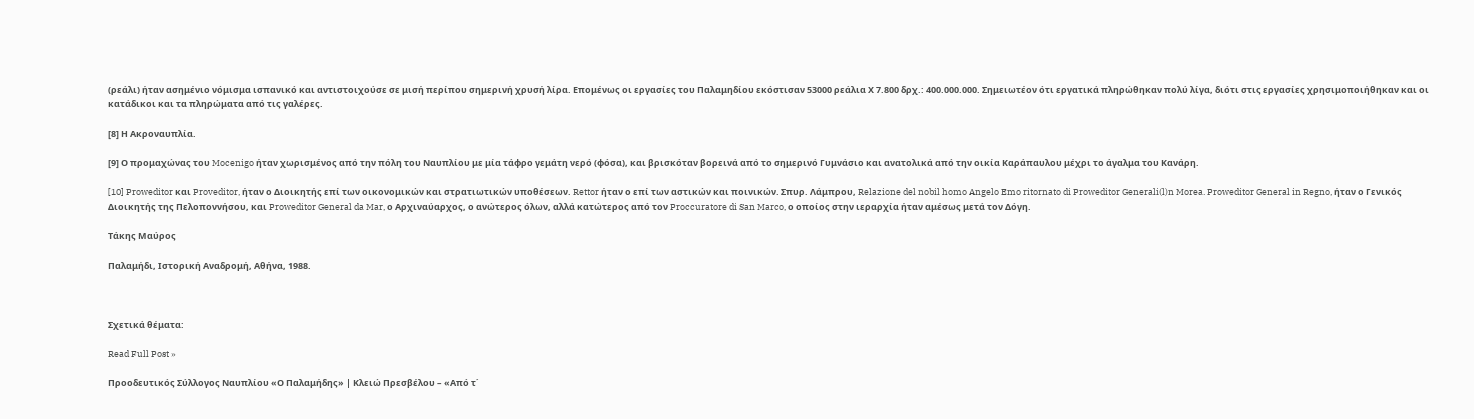(ρεάλι) ήταν ασημένιο νόμισμα ισπανικό και αντιστοιχούσε σε μισή περίπου σημερινή χρυσή λίρα. Επομένως οι εργασίες του Παλαμηδίου εκόστισαν 53000 ρεάλια Χ 7.800 δρχ.: 400.000.000. Σημειωτέον ότι εργατικά πληρώθηκαν πολύ λίγα, διότι στις εργασίες χρησιμοποιήθηκαν και οι κατάδικοι και τα πληρώματα από τις γαλέρες.

[8] Η Ακροναυπλία.

[9] Ο προμαχώνας του Mocenigo ήταν χωρισμένος από την πόλη του Ναυπλίου με μία τάφρο γεμάτη νερό (φόσα), και βρισκόταν βορεινά από το σημερινό Γυμνάσιο και ανατολικά από την οικία Καράπαυλου μέχρι το άγαλμα του Κανάρη.

[10] Proweditor και Proveditor, ήταν ο Διοικητής επί των οικονομικών και στρατιωτικών υποθέσεων. Rettor ήταν ο επί των αστικών και ποινικών. Σπυρ. Λάμπρου, Relazione del nobil homo Angelo Emo ritornato di Proweditor Generali(l)n Morea. Proweditor General in Regno, ήταν ο Γενικός Διοικητής της Πελoπoννήσoυ, και Proweditor General da Mar, ο Αρχιναύαρχος, ο ανώτερος όλων, αλλά κατώτερος από τον Proccuratore di San Marco, ο οποίος στην ιεραρχία ήταν αμέσως μετά τον Δόγη.

Τάκης Μαύρος

Παλαμήδι, Ιστορική Αναδρομή, Αθήνα, 1988.



Σχετικά θέματα:

Read Full Post »

Προοδευτικός Σύλλογος Ναυπλίου «Ο Παλαμήδης» | Κλειώ Πρεσβέλου – «Από τ΄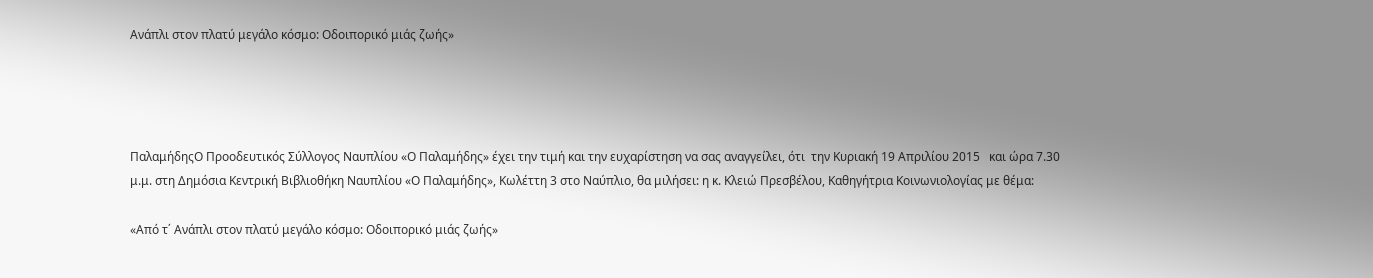Ανάπλι στον πλατύ μεγάλο κόσμο: Οδοιπορικό μιάς ζωής»




ΠαλαμήδηςO Προοδευτικός Σύλλογος Ναυπλίου «Ο Παλαμήδης» έχει την τιμή και την ευχαρίστηση να σας αναγγείλει, ότι  την Κυριακή 19 Απριλίου 2015   και ώρα 7.30 μ.μ. στη Δημόσια Κεντρική Βιβλιοθήκη Ναυπλίου «Ο Παλαμήδης», Κωλέττη 3 στο Ναύπλιο, θα μιλήσει: η κ. Κλειώ Πρεσβέλου, Καθηγήτρια Κοινωνιολογίας με θέμα:

«Από τ΄ Ανάπλι στον πλατύ μεγάλο κόσμο: Οδοιπορικό μιάς ζωής»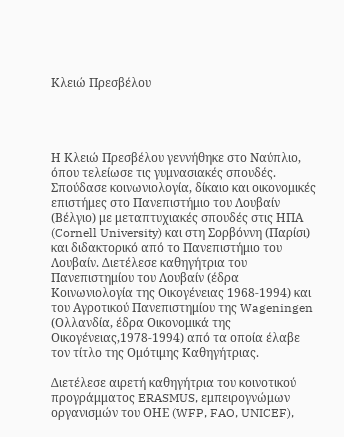Κλειώ Πρεσβέλου




Η Κλειώ Πρεσβέλου γεννήθηκε στο Ναύπλιο, όπου τελείωσε τις γυμνασιακές σπουδές. Σπούδασε κοινωνιολογία, δίκαιο και οικονομικές επιστήμες στο Πανεπιστήμιο του Λουβαίν (Βέλγιο) με μεταπτυχιακές σπουδές στις ΗΠΑ (Cornell University) και στη Σορβόννη (Παρίσι) και διδακτορικό από το Πανεπιστήμιο του Λουβαίν. Διετέλεσε καθηγήτρια του Πανεπιστημίου του Λουβαίν (έδρα Κοινωνιολογία της Οικογένειας 1968-1994) και του Αγροτικού Πανεπιστημίου της Wageningen (Ολλανδία, έδρα Οικονομικά της Οικογένειας,1978-1994) από τα οποία έλαβε τον τίτλο της Ομότιμης Καθηγήτριας.

Διετέλεσε αιρετή καθηγήτρια του κοινοτικού προγράμματος ERASMUS, εμπειρογνώμων οργανισμών του ΟΗΕ (WFP, FAO, UNICEF),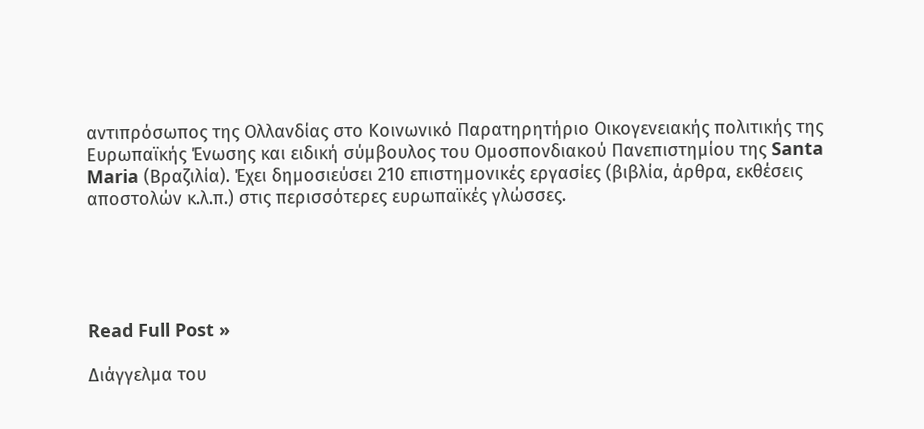αντιπρόσωπος της Ολλανδίας στο Κοινωνικό Παρατηρητήριο Οικογενειακής πολιτικής της Ευρωπαϊκής Ένωσης και ειδική σύμβουλος του Ομοσπονδιακού Πανεπιστημίου της Santa Maria (Βραζιλία). Έχει δημοσιεύσει 210 επιστημονικές εργασίες (βιβλία, άρθρα, εκθέσεις αποστολών κ.λ.π.) στις περισσότερες ευρωπαϊκές γλώσσες.





Read Full Post »

Διάγγελμα του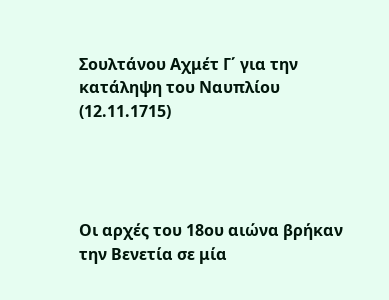Σουλτάνου Αχμέτ Γ΄ για την κατάληψη του Ναυπλίου (12.11.1715)




Οι αρχές του 18ου αιώνα βρήκαν την Βενετία σε μία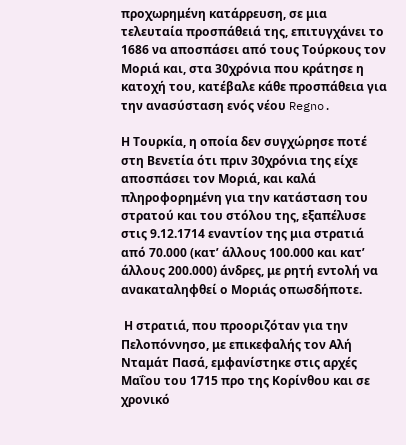προχωρημένη κατάρρευση, σε μια τελευταία προσπάθειά της, επιτυγχάνει το 1686 να αποσπάσει από τους Τούρκους τον Μοριά και, στα 30χρόνια που κράτησε η κατοχή του, κατέβαλε κάθε προσπάθεια για την ανασύσταση ενός νέου Regno.

Η Τουρκία, η οποία δεν συγχώρησε ποτέ στη Βενετία ότι πριν 30χρόνια της είχε αποσπάσει τον Μοριά, και καλά πληροφορημένη για την κατάσταση του στρατού και του στόλου της, εξαπέλυσε στις 9.12.1714 εναντίον της μια στρατιά από 70.000 (κατ’ άλλους 100.000 και κατ’ άλλους 200.000) άνδρες, με ρητή εντολή να ανακαταληφθεί ο Μοριάς οπωσδήποτε.

 Η στρατιά, που προοριζόταν για την Πελοπόννησο, με επικεφαλής τον Αλή Νταμάτ Πασά, εμφανίστηκε στις αρχές Μαΐου του 1715 προ της Κορίνθου και σε χρονικό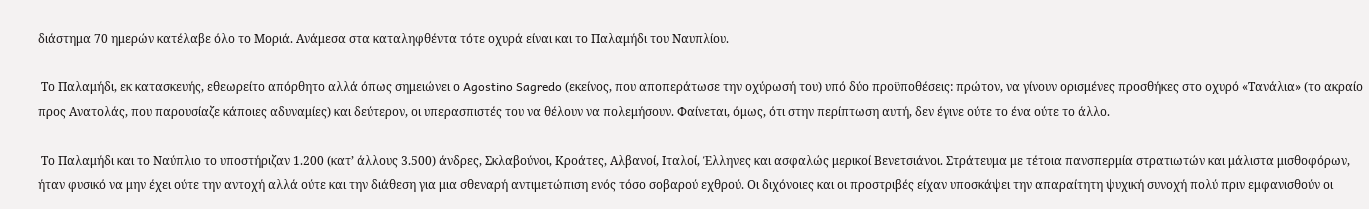διάστημα 70 ημερών κατέλαβε όλο το Μοριά. Ανάμεσα στα καταληφθέντα τότε οχυρά είναι και το Παλαμήδι του Ναυπλίου.

 Το Παλαμήδι, εκ κατασκευής, εθεωρείτο απόρθητο αλλά όπως σημειώνει ο Agostino Sagredo (εκείνος, που αποπεράτωσε την οχύρωσή του) υπό δύο προϋποθέσεις: πρώτον, να γίνουν ορισμένες προσθήκες στο οχυρό «Τανάλια» (το ακραίο προς Ανατολάς, που παρουσίαζε κάποιες αδυναμίες) και δεύτερον, οι υπερασπιστές του να θέλουν να πολεμήσουν. Φαίνεται, όμως, ότι στην περίπτωση αυτή, δεν έγινε ούτε το ένα ούτε το άλλο.

 Το Παλαμήδι και το Ναύπλιο το υποστήριζαν 1.200 (κατ’ άλλους 3.500) άνδρες, Σκλαβούνοι, Κροάτες, Αλβανοί, Ιταλοί, Έλληνες και ασφαλώς μερικοί Βενετσιάνοι. Στράτευμα με τέτοια πανσπερμία στρατιωτών και μάλιστα μισθοφόρων, ήταν φυσικό να μην έχει ούτε την αντοχή αλλά ούτε και την διάθεση για μια σθεναρή αντιμετώπιση ενός τόσο σοβαρού εχθρού. Οι διχόνοιες και οι προστριβές είχαν υποσκάψει την απαραίτητη ψυχική συνοχή πολύ πριν εμφανισθούν οι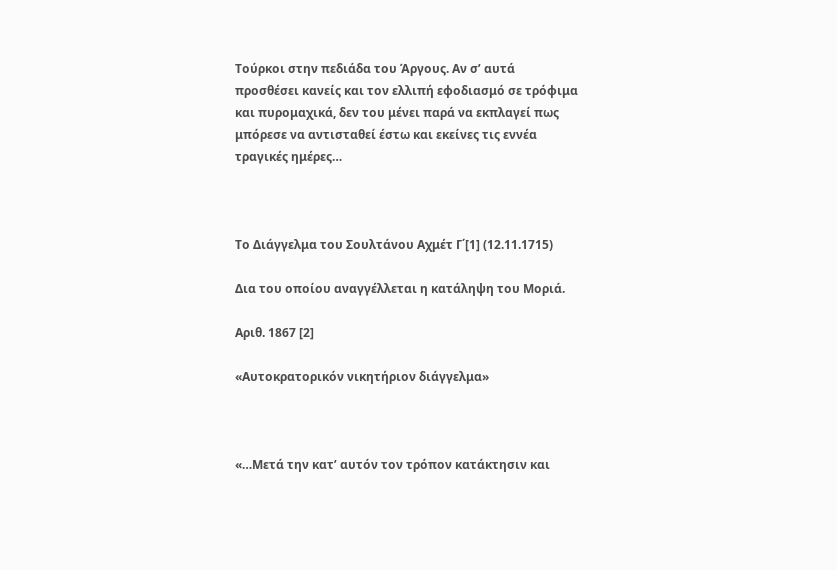Τούρκοι στην πεδιάδα του Άργους. Αν σ’ αυτά προσθέσει κανείς και τον ελλιπή εφοδιασμό σε τρόφιμα και πυρομαχικά, δεν του μένει παρά να εκπλαγεί πως μπόρεσε να αντισταθεί έστω και εκείνες τις εννέα τραγικές ημέρες…



Το Διάγγελμα του Σουλτάνου Αχμέτ Γ΄[1] (12.11.1715)

Δια του οποίου αναγγέλλεται η κατάληψη του Μοριά.

Αριθ. 1867 [2]

«Αυτοκρατορικόν νικητήριον διάγγελμα»



«…Μετά την κατ’ αυτόν τον τρόπον κατάκτησιν και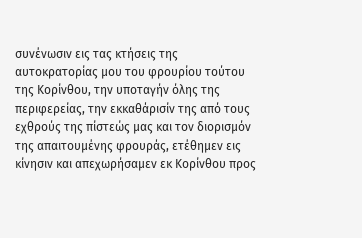συνένωσιν εις τας κτήσεις της αυτοκρατορίας μου του φρουρίου τούτου της Κορίνθου, την υποταγήν όλης της περιφερείας, την εκκαθάρισίν της από τους εχθρούς της πίστεώς μας και τον διορισμόν της απαιτουμένης φρουράς, ετέθημεν εις κίνησιν και απεχωρήσαμεν εκ Κορίνθου προς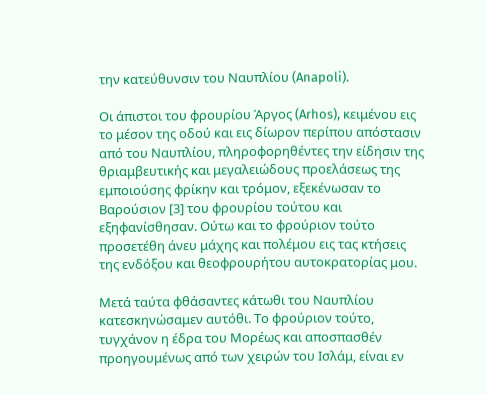την κατεύθυνσιν του Ναυπλίου (Anapoli).

Οι άπιστοι του φρουρίου Άργος (Arhos), κειμένου εις το μέσον της οδού και εις δίωρον περίπου απόστασιν από του Ναυπλίου, πληροφορηθέντες την είδησιν της θριαμβευτικής και μεγαλειώδους προελάσεως της εμποιούσης φρίκην και τρόμον, εξεκένωσαν το Βαρούσιον [3] του φρουρίου τούτου και εξηφανίσθησαν. Ούτω και το φρούριον τούτο προσετέθη άνευ μάχης και πολέμου εις τας κτήσεις της ενδόξου και θεοφρουρήτου αυτοκρατορίας μου.

Μετά ταύτα φθάσαντες κάτωθι του Ναυπλίου κατεσκηνώσαμεν αυτόθι. Το φρούριον τούτο, τυγχάνον η έδρα του Μορέως και αποσπασθέν προηγουμένως από των χειρών του Ισλάμ, είναι εν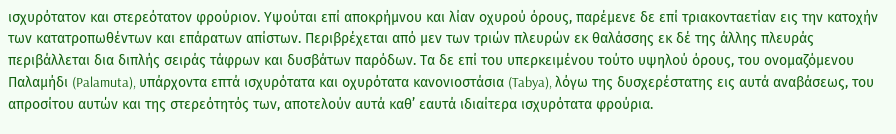ισχυρότατον και στερεότατον φρούριον. Υψούται επί αποκρήμνου και λίαν οχυρού όρους, παρέμενε δε επί τριακονταετίαν εις την κατοχήν των κατατροπωθέντων και επάρατων απίστων. Περιβρέχεται από μεν των τριών πλευρών εκ θαλάσσης εκ δέ της άλλης πλευράς περιβάλλεται δια διπλής σειράς τάφρων και δυσβάτων παρόδων. Τα δε επί του υπερκειμένου τούτο υψηλού όρους, του ονομαζόμενου Παλαμήδι (Palamuta), υπάρχοντα επτά ισχυρότατα και οχυρότατα κανονιοστάσια (Tabya), λόγω της δυσχερέστατης εις αυτά αναβάσεως, του απροσίτου αυτών και της στερεότητός των, αποτελούν αυτά καθ’ εαυτά ιδιαίτερα ισχυρότατα φρούρια.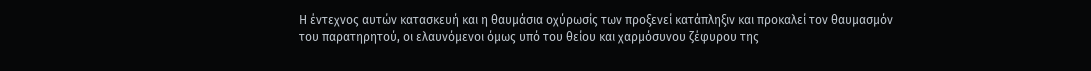Η έντεχνος αυτών κατασκευή και η θαυμάσια οχύρωσίς των προξενεί κατάπληξιν και προκαλεί τον θαυμασμόν του παρατηρητού, οι ελαυνόμενοι όμως υπό του θείου και χαρμόσυνου ζέφυρου της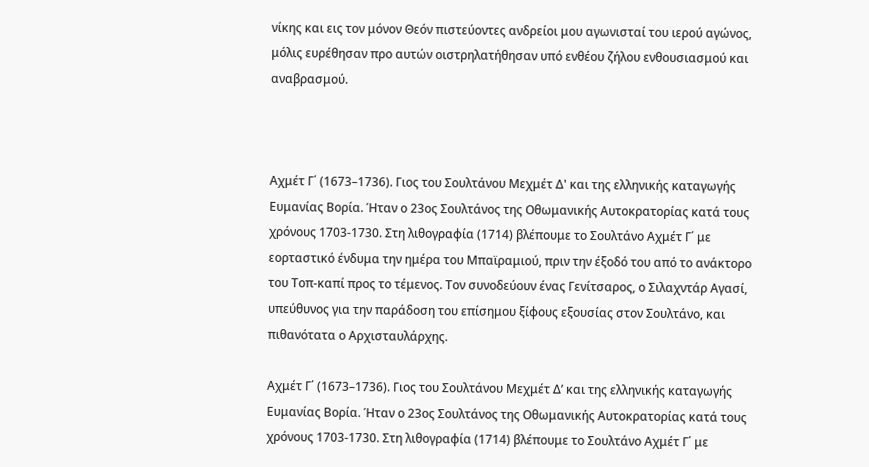νίκης και εις τον μόνον Θεόν πιστεύοντες ανδρείοι μου αγωνισταί του ιερού αγώνος, μόλις ευρέθησαν προ αυτών οιστρηλατήθησαν υπό ενθέου ζήλου ενθουσιασμού και αναβρασμού.



Αχμέτ Γ΄ (1673–1736). Γιος του Σουλτάνου Μεχμέτ Δ' και της ελληνικής καταγωγής Ευμανίας Βορία. Ήταν ο 23ος Σουλτάνος της Οθωμανικής Αυτοκρατορίας κατά τους χρόνους 1703-1730. Στη λιθογραφία (1714) βλέπουμε το Σουλτάνο Αχμέτ Γ΄ με εορταστικό ένδυμα την ημέρα του Μπαϊραμιού, πριν την έξοδό του από το ανάκτορο του Τοπ-καπί προς το τέμενος. Τον συνοδεύουν ένας Γενίτσαρος, ο Σιλαχντάρ Αγασί, υπεύθυνος για την παράδοση του επίσημου ξίφους εξουσίας στον Σουλτάνο, και πιθανότατα ο Αρχισταυλάρχης.

Αχμέτ Γ΄ (1673–1736). Γιος του Σουλτάνου Μεχμέτ Δ’ και της ελληνικής καταγωγής Ευμανίας Βορία. Ήταν ο 23ος Σουλτάνος της Οθωμανικής Αυτοκρατορίας κατά τους χρόνους 1703-1730. Στη λιθογραφία (1714) βλέπουμε το Σουλτάνο Αχμέτ Γ΄ με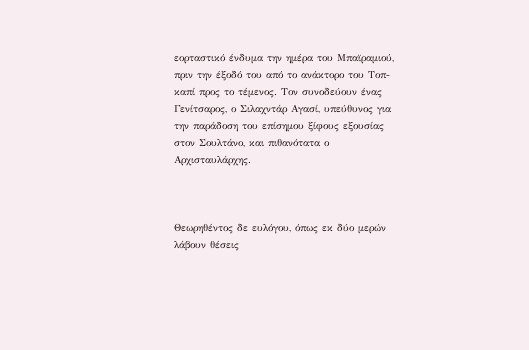εορταστικό ένδυμα την ημέρα του Μπαϊραμιού, πριν την έξοδό του από το ανάκτορο του Τοπ-καπί προς το τέμενος. Τον συνοδεύουν ένας Γενίτσαρος, ο Σιλαχντάρ Αγασί, υπεύθυνος για την παράδοση του επίσημου ξίφους εξουσίας στον Σουλτάνο, και πιθανότατα ο Αρχισταυλάρχης.



Θεωρηθέντος δε ευλόγου, όπως εκ δύο μερών λάβουν θέσεις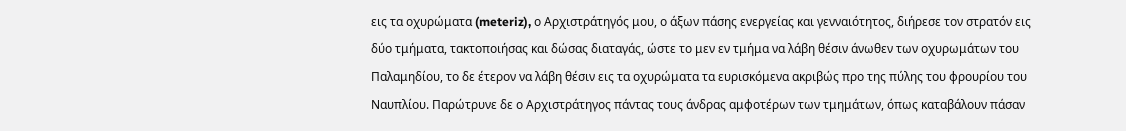εις τα οχυρώματα (meteriz), ο Αρχιστράτηγός μου, ο άξων πάσης ενεργείας και γενναιότητος, διήρεσε τον στρατόν εις δύο τμήματα, τακτοποιήσας και δώσας διαταγάς, ώστε το μεν εν τμήμα να λάβη θέσιν άνωθεν των οχυρωμάτων του Παλαμηδίου, το δε έτερον να λάβη θέσιν εις τα οχυρώματα τα ευρισκόμενα ακριβώς προ της πύλης του φρουρίου του Ναυπλίου. Παρώτρυνε δε ο Αρχιστράτηγος πάντας τους άνδρας αμφοτέρων των τμημάτων, όπως καταβάλουν πάσαν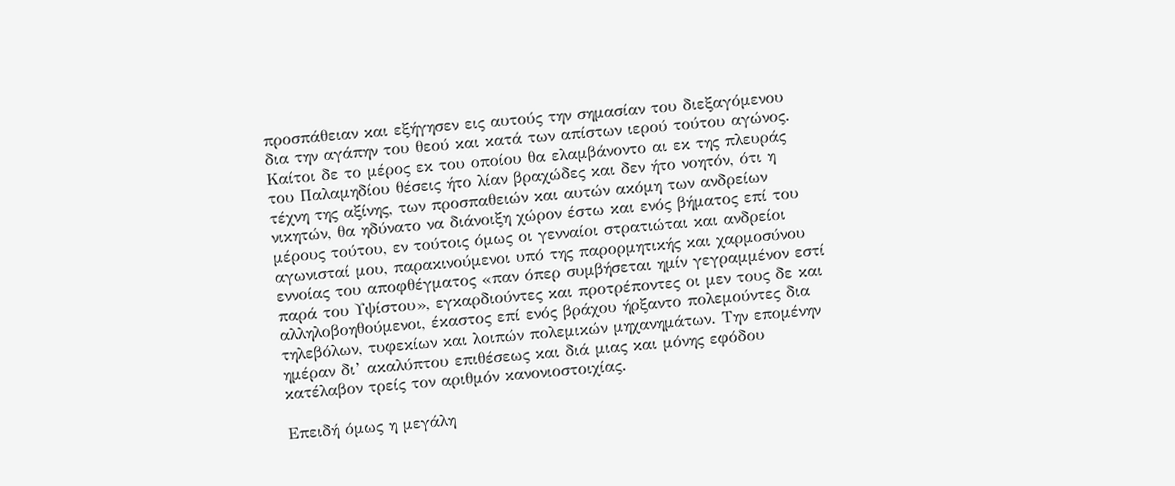προσπάθειαν και εξήγησεν εις αυτούς την σημασίαν του διεξαγόμενου δια την αγάπην του θεού και κατά των απίστων ιερού τούτου αγώνος. Καίτοι δε το μέρος εκ του οποίου θα ελαμβάνοντο αι εκ της πλευράς του Παλαμηδίου θέσεις ήτο λίαν βραχώδες και δεν ήτο νοητόν, ότι η τέχνη της αξίνης, των προσπαθειών και αυτών ακόμη των ανδρείων νικητών, θα ηδύνατο να διάνοιξη χώρον έστω και ενός βήματος επί του μέρους τούτου, εν τούτοις όμως οι γενναίοι στρατιώται και ανδρείοι αγωνισταί μου, παρακινούμενοι υπό της παρορμητικής και χαρμοσύνου εννοίας του αποφθέγματος «παν όπερ συμβήσεται ημίν γεγραμμένον εστί παρά του Υψίστου», εγκαρδιούντες και προτρέποντες οι μεν τους δε και αλληλοβοηθούμενοι, έκαστος επί ενός βράχου ήρξαντο πολεμούντες δια τηλεβόλων, τυφεκίων και λοιπών πολεμικών μηχανημάτων. Την επομένην ημέραν δι’ ακαλύπτου επιθέσεως και διά μιας και μόνης εφόδου κατέλαβον τρείς τον αριθμόν κανονιοστοιχίας.

Επειδή όμως η μεγάλη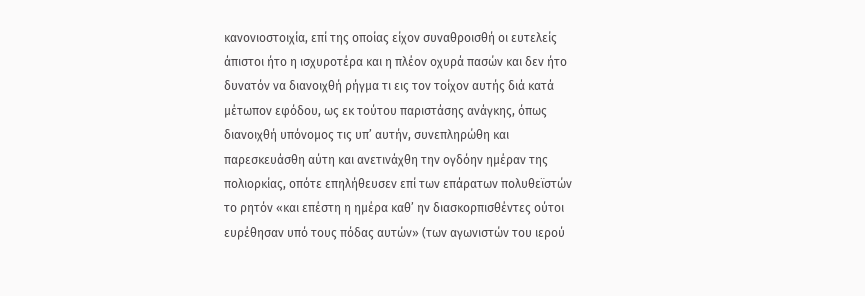κανονιοστοιχία, επί της οποίας είχον συναθροισθή οι ευτελείς άπιστοι ήτο η ισχυροτέρα και η πλέον οχυρά πασών και δεν ήτο δυνατόν να διανοιχθή ρήγμα τι εις τον τοίχον αυτής διά κατά μέτωπον εφόδου, ως εκ τούτου παριστάσης ανάγκης, όπως διανοιχθή υπόνομος τις υπ’ αυτήν, συνεπληρώθη και παρεσκευάσθη αύτη και ανετινάχθη την ογδόην ημέραν της πολιορκίας, οπότε επηλήθευσεν επί των επάρατων πολυθεϊστών το ρητόν «και επέστη η ημέρα καθ’ ην διασκορπισθέντες ούτοι ευρέθησαν υπό τους πόδας αυτών» (των αγωνιστών του ιερού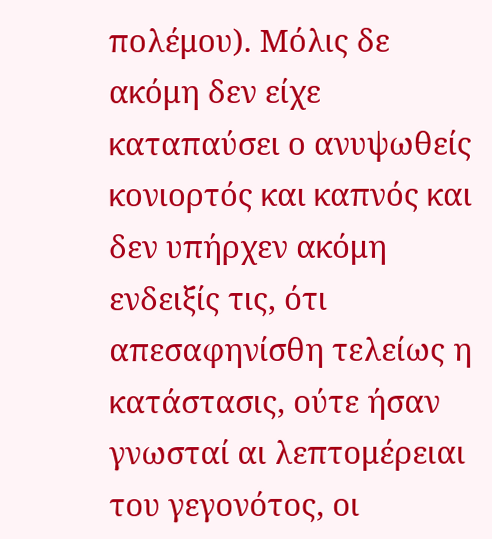πολέμου). Μόλις δε ακόμη δεν είχε καταπαύσει ο ανυψωθείς κονιορτός και καπνός και δεν υπήρχεν ακόμη ενδειξίς τις, ότι απεσαφηνίσθη τελείως η κατάστασις, ούτε ήσαν γνωσταί αι λεπτομέρειαι του γεγονότος, οι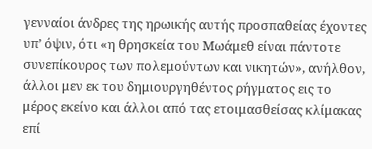γενναίοι άνδρες της ηρωικής αυτής προσπαθείας έχοντες υπ’ όψιν, ότι «η θρησκεία του Μωάμεθ είναι πάντοτε συνεπίκουρος των πολεμούντων και νικητών», ανήλθον, άλλοι μεν εκ του δημιουργηθέντος ρήγματος εις το μέρος εκείνο και άλλοι από τας ετοιμασθείσας κλίμακας επί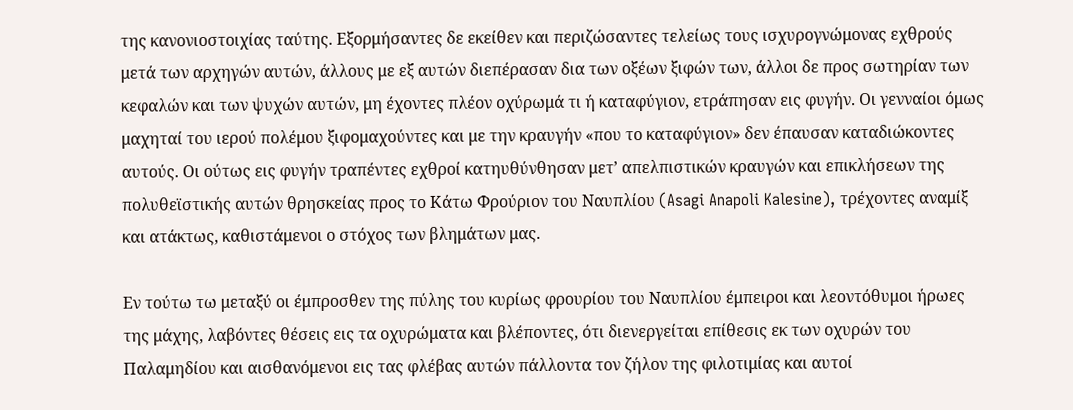της κανονιοστοιχίας ταύτης. Εξορμήσαντες δε εκείθεν και περιζώσαντες τελείως τους ισχυρογνώμονας εχθρούς μετά των αρχηγών αυτών, άλλους με εξ αυτών διεπέρασαν δια των οξέων ξιφών των, άλλοι δε προς σωτηρίαν των κεφαλών και των ψυχών αυτών, μη έχοντες πλέον οχύρωμά τι ή καταφύγιον, ετράπησαν εις φυγήν. Οι γενναίοι όμως μαχηταί του ιερού πολέμου ξιφομαχούντες και με την κραυγήν «που το καταφύγιον» δεν έπαυσαν καταδιώκοντες αυτούς. Οι ούτως εις φυγήν τραπέντες εχθροί κατηυθύνθησαν μετ’ απελπιστικών κραυγών και επικλήσεων της πολυθεϊστικής αυτών θρησκείας προς το Κάτω Φρούριον του Ναυπλίου (Asagi Anapoli Kalesine), τρέχοντες αναμίξ και ατάκτως, καθιστάμενοι ο στόχος των βλημάτων μας.

Εν τούτω τω μεταξύ οι έμπροσθεν της πύλης του κυρίως φρουρίου του Ναυπλίου έμπειροι και λεοντόθυμοι ήρωες της μάχης, λαβόντες θέσεις εις τα οχυρώματα και βλέποντες, ότι διενεργείται επίθεσις εκ των οχυρών του Παλαμηδίου και αισθανόμενοι εις τας φλέβας αυτών πάλλοντα τον ζήλον της φιλοτιμίας και αυτοί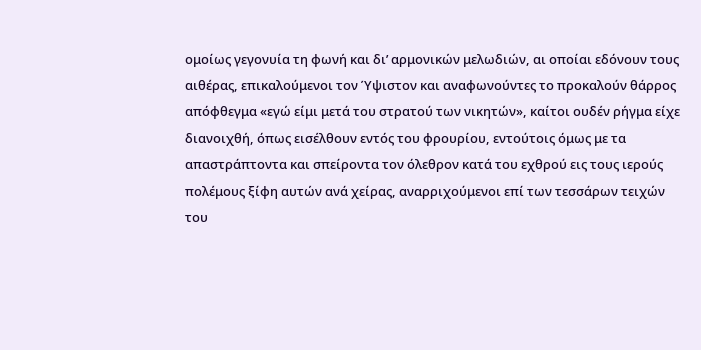ομοίως γεγονυία τη φωνή και δι’ αρμονικών μελωδιών, αι οποίαι εδόνουν τους αιθέρας, επικαλούμενοι τον Ύψιστον και αναφωνούντες το προκαλούν θάρρος απόφθεγμα «εγώ είμι μετά του στρατού των νικητών», καίτοι ουδέν ρήγμα είχε διανοιχθή, όπως εισέλθουν εντός του φρουρίου, εντούτοις όμως με τα απαστράπτοντα και σπείροντα τον όλεθρον κατά του εχθρού εις τους ιερούς πολέμους ξίφη αυτών ανά χείρας, αναρριχούμενοι επί των τεσσάρων τειχών του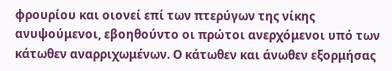φρουρίου και οιονεί επί των πτερύγων της νίκης ανυψούμενοι, εβοηθούντο οι πρώτοι ανερχόμενοι υπό των κάτωθεν αναρριχωμένων. Ο κάτωθεν και άνωθεν εξορμήσας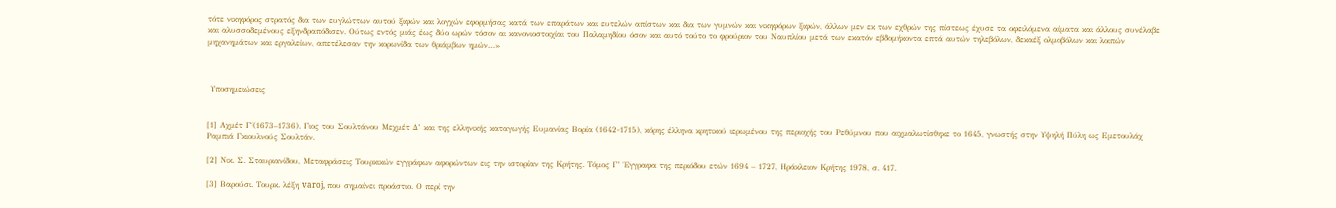τότε νικηφόρος στρατός δια των ευγλώττων αυτού ξιφών και λογχών εφορμήσας κατά των επαράτων και ευτελών απίστων και δια των γυμνών και νικηφόρων ξιφών, άλλων μεν εκ των εχθρών της πίστεως έχυσε τα οφειλόμενα αίματα και άλλους συνέλαβε και αλυσσοδεμένους εξηνδραπόδισεν. Ούτως εντός μιάς έως δύο ωρών τόσον αι κανονιοστοιχίαι του Παλαμηδίου όσον και αυτό τούτο το φρούριον του Ναυπλίου μετά των εκατόν εβδομήκοντα επτά αυτών τηλεβόλων, δεκαέξ ολμοβόλων και λοιπών μηχανημάτων και εργαλείων, απετέλεσαν την κορωνίδα των θριάμβων ημών…»



 Υποσημειώσεις


[1] Αχμέτ Γ΄(1673–1736). Γιος του Σουλτάνου Μεχμέτ Δ’ και της ελληνικής καταγωγής Ευμανίας Βορία (1642-1715), κόρης έλληνα κρητικού ιερωμένου της περιοχής του Ρεθύμνου που αιχμαλωτίσθηκε το 1645, γνωστής στην Υψηλή Πύλη ως Εμετουλάχ Ραμπιά Γκιουλνούς Σουλτάν.

[2] Νικ. Σ. Σταυριανίδου, Μεταφράσεις Τουρκικών εγγράφων αφορώντων εις την ιστορίαν της Κρήτης. Τόμος Γ’ Έγγραφα της περιόδου ετών 1694 – 1727, Ηράκλειον Κρήτης 1978, σ. 417.

[3] Βαρούσι. Τουρκ. λέξη varoj, που σημαίνει προάστιο. Ο περί την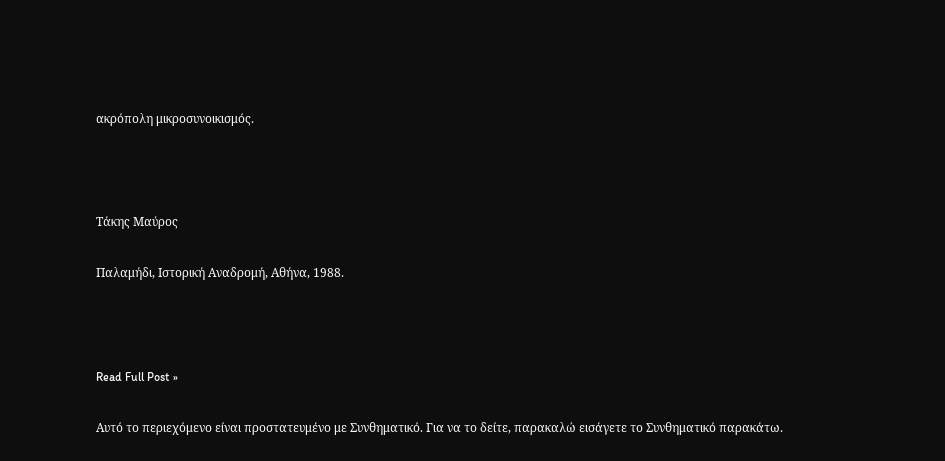ακρόπολη μικροσυνοικισμός.



Τάκης Μαύρος

Παλαμήδι, Ιστορική Αναδρομή, Αθήνα, 1988.



Read Full Post »

Αυτό το περιεχόμενο είναι προστατευμένο με Συνθηματικό. Για να το δείτε, παρακαλώ εισάγετε το Συνθηματικό παρακάτω.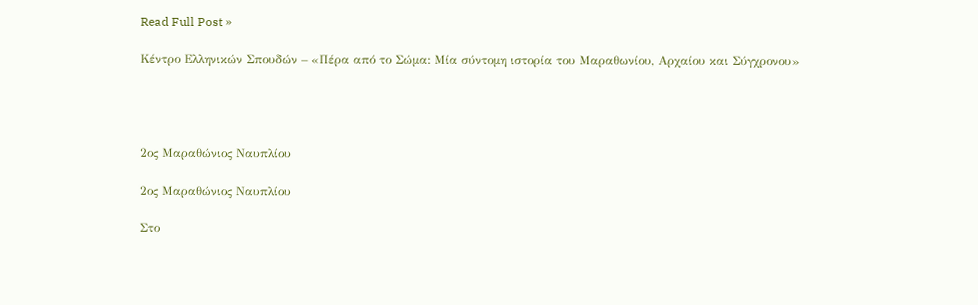Read Full Post »

Κέντρο Ελληνικών Σπουδών – «Πέρα από το Σώμα: Μία σύντομη ιστορία του Μαραθωνίου, Αρχαίου και Σύγχρονου»




2ος Μαραθώνιος Ναυπλίου

2ος Μαραθώνιος Ναυπλίου

Στο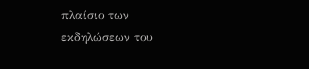πλαίσιο των εκδηλώσεων του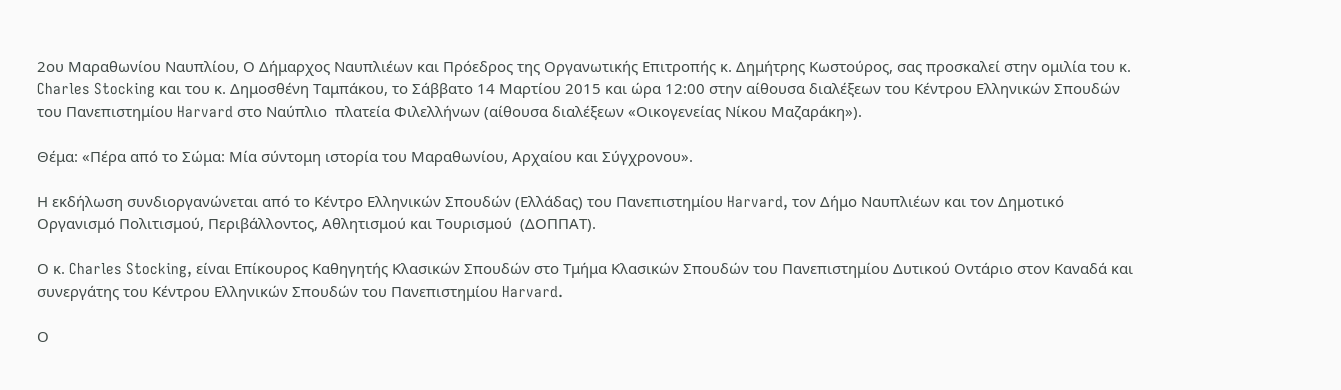2ου Μαραθωνίου Ναυπλίου, Ο Δήμαρχος Ναυπλιέων και Πρόεδρος της Οργανωτικής Επιτροπής κ. Δημήτρης Κωστούρος, σας προσκαλεί στην ομιλία του κ. Charles Stocking και του κ. Δημοσθένη Ταμπάκου, το Σάββατο 14 Μαρτίου 2015 και ώρα 12:00 στην αίθουσα διαλέξεων του Κέντρου Ελληνικών Σπουδών του Πανεπιστημίου Harvard στο Ναύπλιο  πλατεία Φιλελλήνων (αίθουσα διαλέξεων «Οικογενείας Νίκου Μαζαράκη»).

Θέμα: «Πέρα από το Σώμα: Μία σύντομη ιστορία του Μαραθωνίου, Αρχαίου και Σύγχρονου».

Η εκδήλωση συνδιοργανώνεται από το Κέντρο Ελληνικών Σπουδών (Ελλάδας) του Πανεπιστημίου Harvard, τον Δήμο Ναυπλιέων και τον Δημοτικό Οργανισμό Πολιτισμού, Περιβάλλοντος, Αθλητισμού και Τουρισμού  (ΔΟΠΠΑΤ).

Ο κ. Charles Stocking, είναι Επίκουρος Καθηγητής Κλασικών Σπουδών στο Τμήμα Κλασικών Σπουδών του Πανεπιστημίου Δυτικού Οντάριο στον Καναδά και συνεργάτης του Κέντρου Ελληνικών Σπουδών του Πανεπιστημίου Harvard.

Ο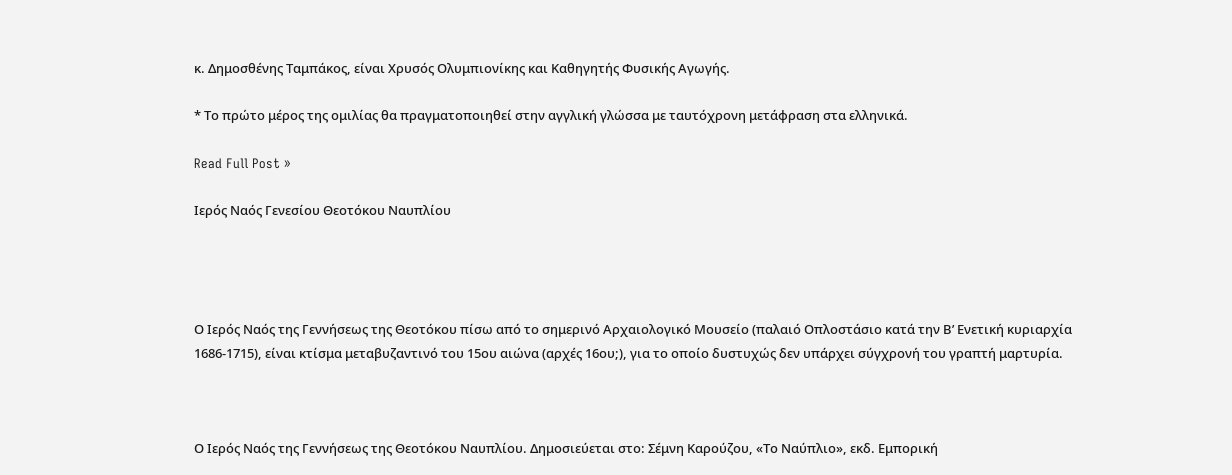κ. Δημοσθένης Ταμπάκος, είναι Χρυσός Ολυμπιονίκης και Καθηγητής Φυσικής Αγωγής.

* Το πρώτο μέρος της ομιλίας θα πραγματοποιηθεί στην αγγλική γλώσσα με ταυτόχρονη μετάφραση στα ελληνικά.

Read Full Post »

Ιερός Ναός Γενεσίου Θεοτόκου Ναυπλίου




Ο Ιερός Ναός της Γεννήσεως της Θεοτόκου πίσω από το σημερινό Αρχαιολογικό Μουσείο (παλαιό Οπλοστάσιο κατά την Β’ Ενετική κυριαρχία 1686-1715), είναι κτίσμα μεταβυζαντινό του 15ου αιώνα (αρχές 16ου;), για το οποίο δυστυχώς δεν υπάρχει σύγχρονή του γραπτή μαρτυρία.



Ο Ιερός Ναός της Γεννήσεως της Θεοτόκου Ναυπλίου. Δημοσιεύεται στο: Σέμνη Καρούζου, «Το Ναύπλιο», εκδ. Εμπορική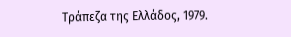Τράπεζα της Ελλάδος, 1979.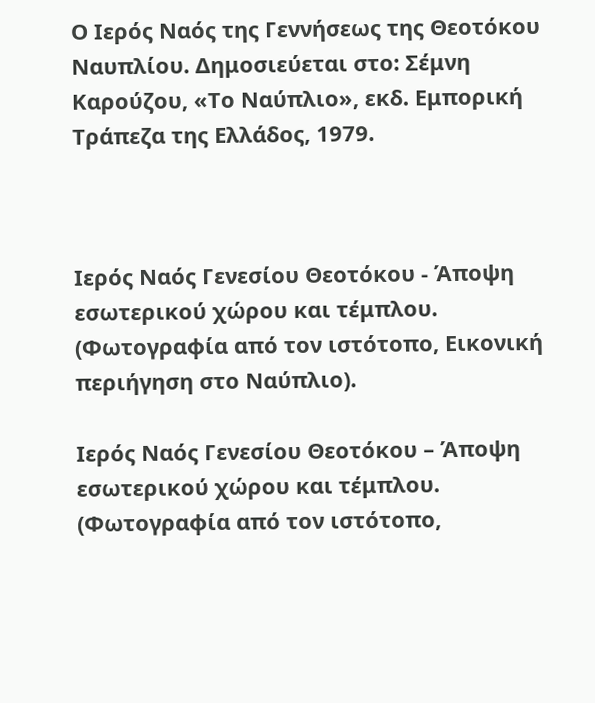Ο Ιερός Ναός της Γεννήσεως της Θεοτόκου Ναυπλίου. Δημοσιεύεται στο: Σέμνη Καρούζου, «Το Ναύπλιο», εκδ. Εμπορική Τράπεζα της Ελλάδος, 1979.



Ιερός Ναός Γενεσίου Θεοτόκου - Άποψη εσωτερικού χώρου και τέμπλου. (Φωτογραφία από τον ιστότοπο, Εικονική περιήγηση στο Ναύπλιο).

Ιερός Ναός Γενεσίου Θεοτόκου – Άποψη εσωτερικού χώρου και τέμπλου. (Φωτογραφία από τον ιστότοπο,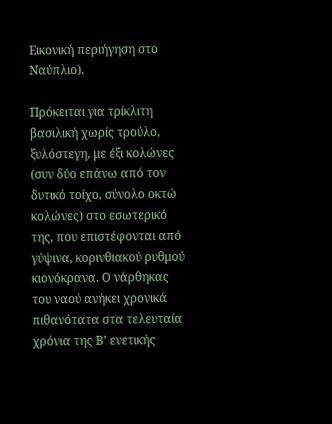Εικονική περιήγηση στο Ναύπλιο).

Πρόκειται για τρίκλιτη βασιλική χωρίς τρούλο, ξυλόστεγη, με έξι κολώνες (συν δύο επάνω από τον δυτικό τοίχο, σύνολο οκτώ κολώνες) στο εσωτερικό της, που επιστέφονται από γύψινα, κορινθιακού ρυθμού κιονόκρανα. Ο νάρθηκας του ναού ανήκει χρονικά πιθανότατα στα τελευταία χρόνια της Β’ ενετικής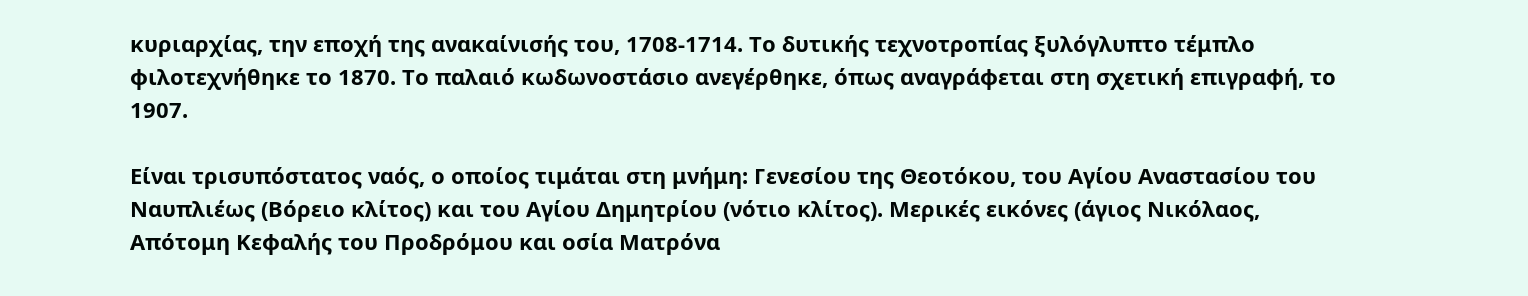κυριαρχίας, την εποχή της ανακαίνισής του, 1708-1714. Το δυτικής τεχνοτροπίας ξυλόγλυπτο τέμπλο φιλοτεχνήθηκε το 1870. Το παλαιό κωδωνοστάσιο ανεγέρθηκε, όπως αναγράφεται στη σχετική επιγραφή, το 1907.

Είναι τρισυπόστατος ναός, ο οποίος τιμάται στη μνήμη: Γενεσίου της Θεοτόκου, του Αγίου Αναστασίου του Ναυπλιέως (Βόρειο κλίτος) και του Αγίου Δημητρίου (νότιο κλίτος). Μερικές εικόνες (άγιος Νικόλαος, Απότομη Κεφαλής του Προδρόμου και οσία Ματρόνα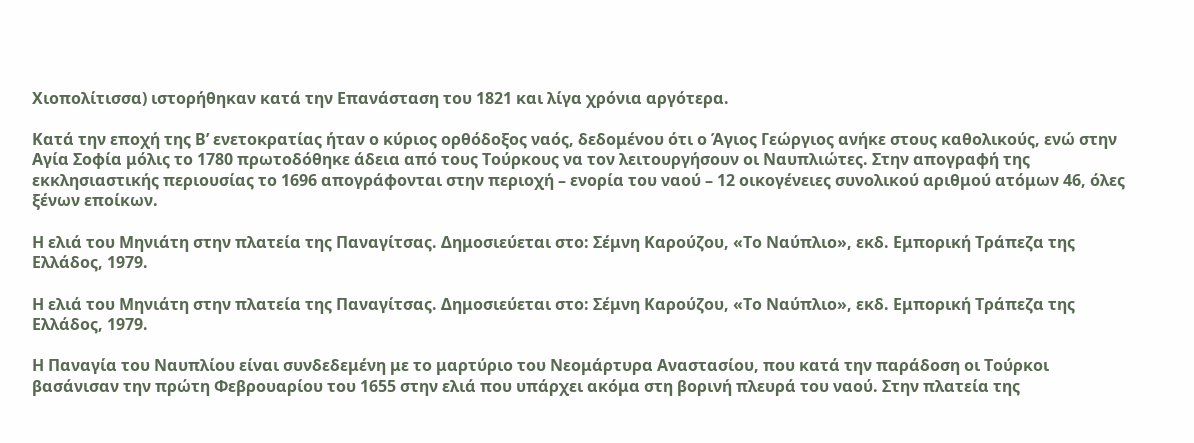Χιοπολίτισσα) ιστορήθηκαν κατά την Επανάσταση του 1821 και λίγα χρόνια αργότερα.

Κατά την εποχή της Β’ ενετοκρατίας ήταν ο κύριος ορθόδοξος ναός, δεδομένου ότι ο Άγιος Γεώργιος ανήκε στους καθολικούς, ενώ στην Αγία Σοφία μόλις το 1780 πρωτοδόθηκε άδεια από τους Τούρκους να τον λειτουργήσουν οι Ναυπλιώτες. Στην απογραφή της εκκλησιαστικής περιουσίας το 1696 απογράφονται στην περιοχή – ενορία του ναού – 12 οικογένειες συνολικού αριθμού ατόμων 46, όλες ξένων εποίκων.

Η ελιά του Μηνιάτη στην πλατεία της Παναγίτσας. Δημοσιεύεται στο: Σέμνη Καρούζου, «Το Ναύπλιο», εκδ. Εμπορική Τράπεζα της Ελλάδος, 1979.

Η ελιά του Μηνιάτη στην πλατεία της Παναγίτσας. Δημοσιεύεται στο: Σέμνη Καρούζου, «Το Ναύπλιο», εκδ. Εμπορική Τράπεζα της Ελλάδος, 1979.

Η Παναγία του Ναυπλίου είναι συνδεδεμένη με το μαρτύριο του Νεομάρτυρα Αναστασίου, που κατά την παράδοση οι Τούρκοι βασάνισαν την πρώτη Φεβρουαρίου του 1655 στην ελιά που υπάρχει ακόμα στη βορινή πλευρά του ναού. Στην πλατεία της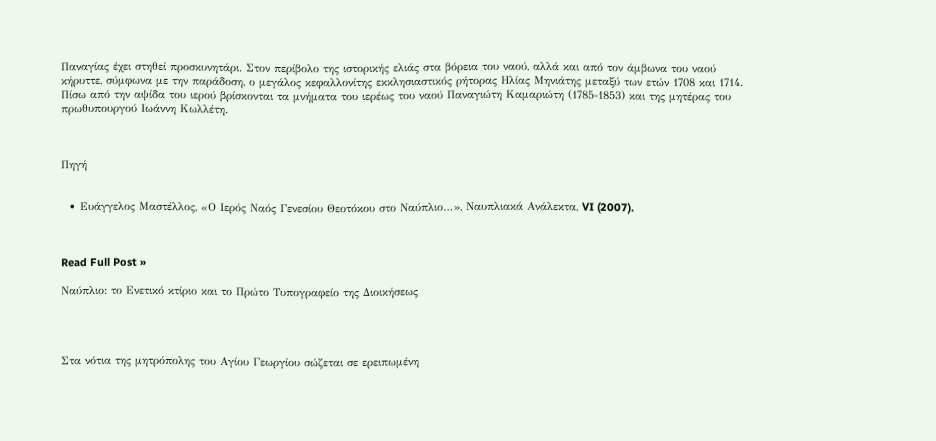Παναγίας έχει στηθεί προσκυνητάρι. Στον περίβολο της ιστορικής ελιάς στα βόρεια του ναού, αλλά και από τον άμβωνα του ναού κήρυττε, σύμφωνα με την παράδοση, ο μεγάλος κεφαλλονίτης εκκλησιαστικός ρήτορας Ηλίας Μηνιάτης μεταξύ των ετών 1708 και 1714. Πίσω από την αψίδα του ιερού βρίσκονται τα μνήματα του ιερέως του ναού Παναγιώτη Καμαριώτη (1785-1853) και της μητέρας του πρωθυπουργού Ιωάννη Κωλλέτη.



Πηγή


  • Ευάγγελος Μαστέλλος, «Ο Ιερός Ναός Γενεσίου Θεοτόκου στο Ναύπλιο…», Ναυπλιακά Ανάλεκτα, VI (2007).



Read Full Post »

Ναύπλιο: το Ενετικό κτίριο και το Πρώτο Τυπογραφείο της Διοικήσεως




Στα νότια της μητρόπολης του Αγίου Γεωργίου σώζεται σε ερειπωμένη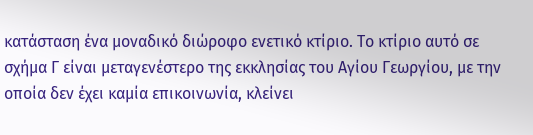κατάσταση ένα μοναδικό διώροφο ενετικό κτίριο. Το κτίριο αυτό σε σχήμα Γ είναι μεταγενέστερο της εκκλησίας του Αγίου Γεωργίου, με την οποία δεν έχει καμία επικοινωνία, κλείνει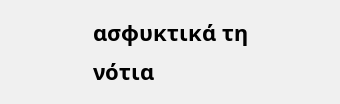ασφυκτικά τη νότια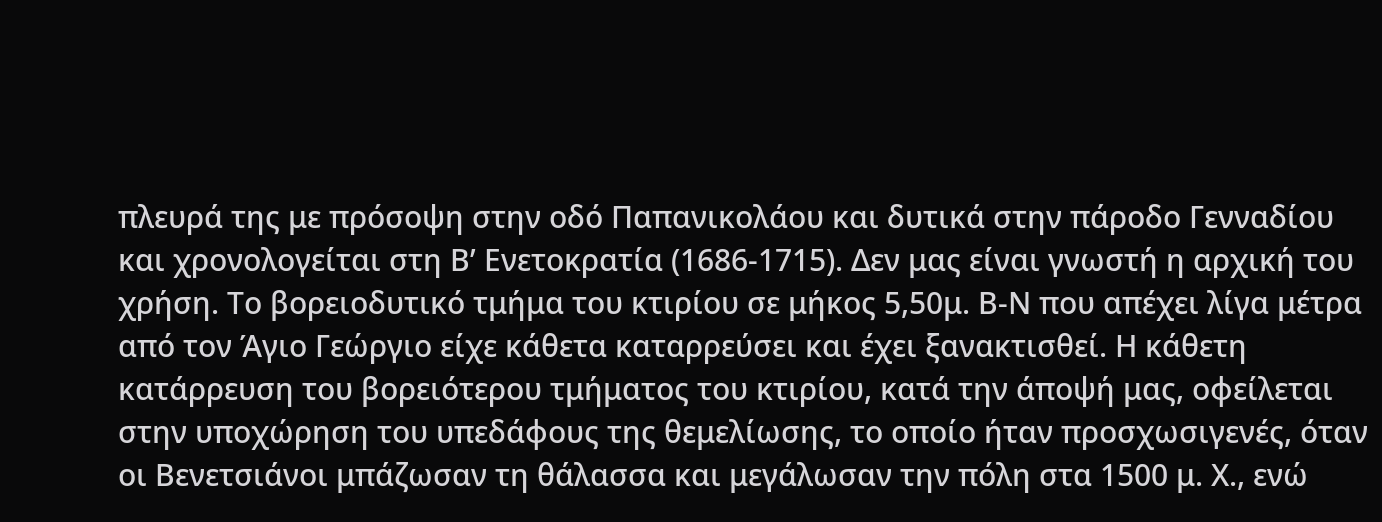πλευρά της με πρόσοψη στην οδό Παπανικολάου και δυτικά στην πάροδο Γενναδίου και χρονολογείται στη Β’ Ενετοκρατία (1686-1715). Δεν μας είναι γνωστή η αρχική του χρήση. Το βορειοδυτικό τμήμα του κτιρίου σε μήκος 5,50μ. Β-Ν που απέχει λίγα μέτρα από τον Άγιο Γεώργιο είχε κάθετα καταρρεύσει και έχει ξανακτισθεί. Η κάθετη κατάρρευση του βορειότερου τμήματος του κτιρίου, κατά την άποψή μας, οφείλεται στην υποχώρηση του υπεδάφους της θεμελίωσης, το οποίο ήταν προσχωσιγενές, όταν οι Βενετσιάνοι μπάζωσαν τη θάλασσα και μεγάλωσαν την πόλη στα 1500 μ. Χ., ενώ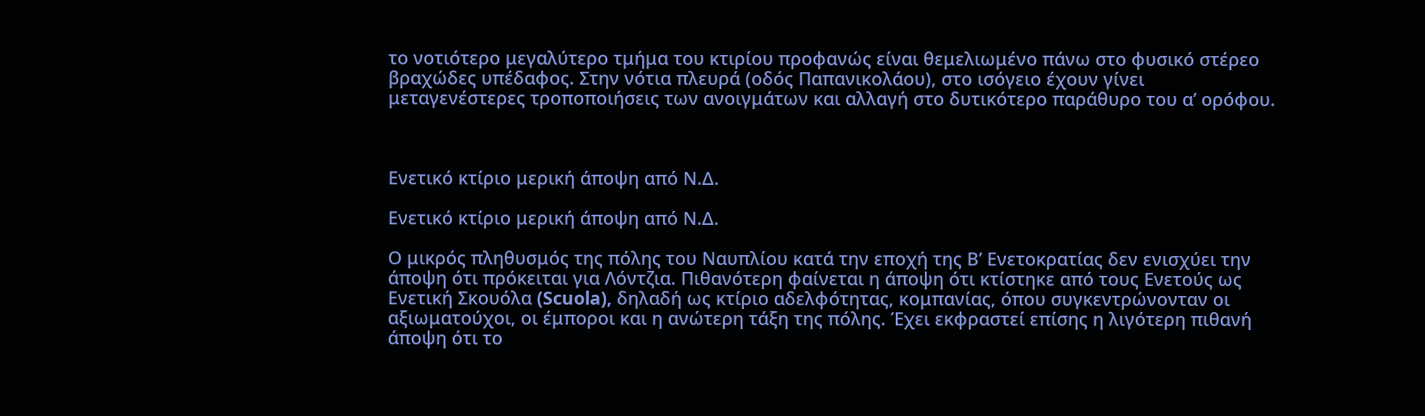το νοτιότερο μεγαλύτερο τμήμα του κτιρίου προφανώς είναι θεμελιωμένο πάνω στο φυσικό στέρεο βραχώδες υπέδαφος. Στην νότια πλευρά (οδός Παπανικολάου), στο ισόγειο έχουν γίνει μεταγενέστερες τροποποιήσεις των ανοιγμάτων και αλλαγή στο δυτικότερο παράθυρο του α’ ορόφου.



Ενετικό κτίριο μερική άποψη από Ν.Δ.

Ενετικό κτίριο μερική άποψη από Ν.Δ.

Ο μικρός πληθυσμός της πόλης του Ναυπλίου κατά την εποχή της Β’ Ενετοκρατίας δεν ενισχύει την άποψη ότι πρόκειται για Λόντζια. Πιθανότερη φαίνεται η άποψη ότι κτίστηκε από τους Ενετούς ως Ενετική Σκουόλα (Scuola), δηλαδή ως κτίριο αδελφότητας, κομπανίας, όπου συγκεντρώνονταν οι αξιωματούχοι, οι έμποροι και η ανώτερη τάξη της πόλης. Έχει εκφραστεί επίσης η λιγότερη πιθανή άποψη ότι το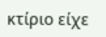κτίριο είχε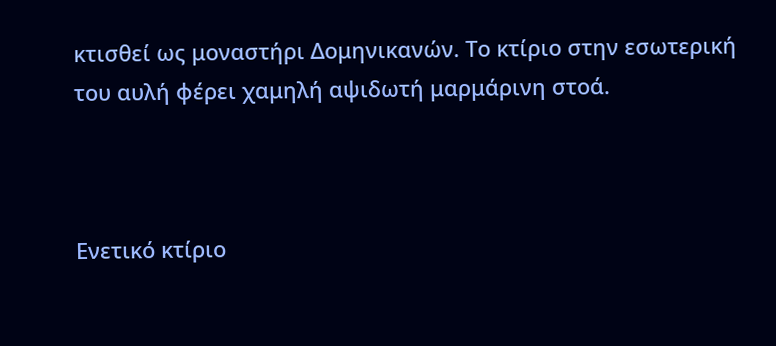κτισθεί ως μοναστήρι Δομηνικανών. Το κτίριο στην εσωτερική του αυλή φέρει χαμηλή αψιδωτή μαρμάρινη στοά.



Ενετικό κτίριο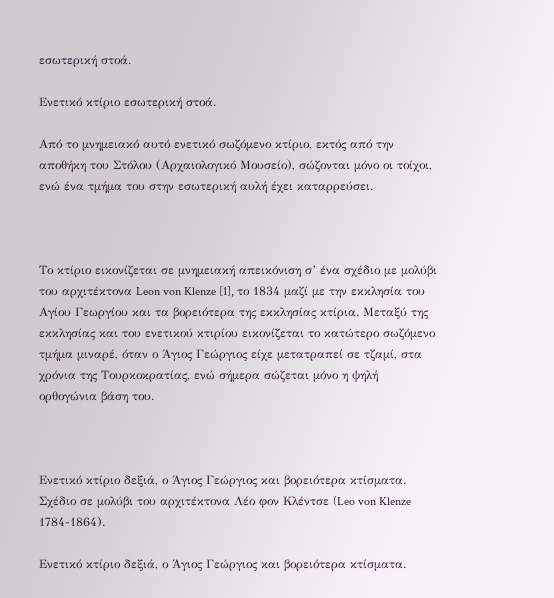εσωτερική στοά.

Ενετικό κτίριο εσωτερική στοά.

Από το μνημειακό αυτό ενετικό σωζόμενο κτίριο, εκτός από την αποθήκη του Στόλου (Αρχαιολογικό Μουσείο), σώζονται μόνο οι τοίχοι, ενώ ένα τμήμα του στην εσωτερική αυλή έχει καταρρεύσει.



Το κτίριο εικονίζεται σε μνημειακή απεικόνιση σ’ ένα σχέδιο με μολύβι του αρχιτέκτονα Leon von Klenze [1], το 1834 μαζί με την εκκλησία του Αγίου Γεωργίου και τα βορειότερα της εκκλησίας κτίρια. Μεταξύ της εκκλησίας και του ενετικού κτιρίου εικονίζεται το κατώτερο σωζόμενο τμήμα μιναρέ, όταν ο Άγιος Γεώργιος είχε μετατραπεί σε τζαμί, στα χρόνια της Τουρκοκρατίας, ενώ σήμερα σώζεται μόνο η ψηλή ορθογώνια βάση του.



Ενετικό κτίριο δεξιά, ο Άγιος Γεώργιος και βορειότερα κτίσματα. Σχέδιο σε μολύβι του αρχιτέκτονα Λέο φον Κλέντσε (Leo von Klenze 1784-1864).

Ενετικό κτίριο δεξιά, ο Άγιος Γεώργιος και βορειότερα κτίσματα.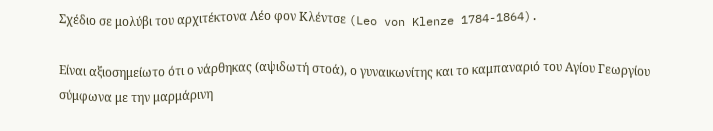Σχέδιο σε μολύβι του αρχιτέκτονα Λέο φον Κλέντσε (Leo von Klenze 1784-1864).

Είναι αξιοσημείωτο ότι ο νάρθηκας (αψιδωτή στοά), ο γυναικωνίτης και το καμπαναριό του Αγίου Γεωργίου σύμφωνα με την μαρμάρινη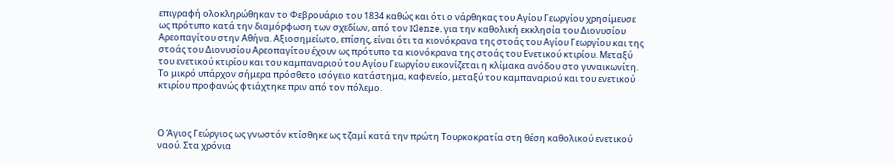επιγραφή ολοκληρώθηκαν το Φεβρουάριο του 1834 καθώς και ότι ο νάρθηκας του Αγίου Γεωργίου χρησίμευσε ως πρότυπο κατά την διαμόρφωση των σχεδίων, από τον Klenze, για την καθολική εκκλησία του Διονυσίου Αρεοπαγίτου στην Αθήνα. Αξιοσημείωτο, επίσης, είναι ότι τα κιονόκρανα της στοάς του Αγίου Γεωργίου και της στοάς του Διονυσίου Αρεοπαγίτου έχουν ως πρότυπο τα κιονόκρανα της στοάς του Ενετικού κτιρίου. Μεταξύ του ενετικού κτιρίου και του καμπαναριού του Αγίου Γεωργίου εικονίζεται η κλίμακα ανόδου στο γυναικωνίτη. Το μικρό υπάρχον σήμερα πρόσθετο ισόγειο κατάστημα, καφενείο, μεταξύ του καμπαναριού και του ενετικού κτιρίου προφανώς φτιάχτηκε πριν από τον πόλεμο.



Ο Άγιος Γεώργιος ως γνωστόν κτίσθηκε ως τζαμί κατά την πρώτη Τουρκοκρατία στη θέση καθολικού ενετικού ναού. Στα χρόνια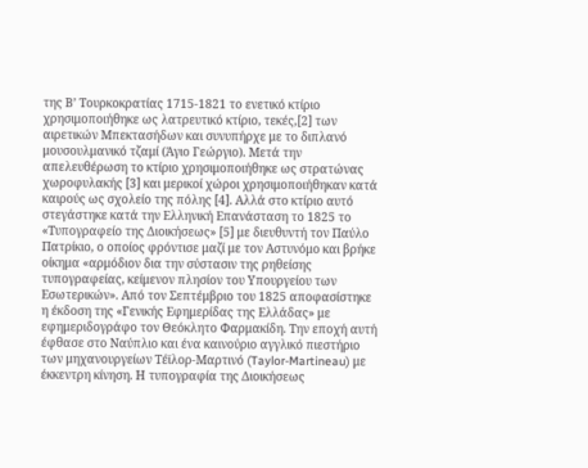της Β’ Τουρκοκρατίας 1715-1821 το ενετικό κτίριο χρησιμοποιήθηκε ως λατρευτικό κτίριο, τεκές,[2] των αιρετικών Μπεκτασήδων και συνυπήρχε με το διπλανό μουσουλμανικό τζαμί (Άγιο Γεώργιο). Μετά την απελευθέρωση το κτίριο χρησιμοποιήθηκε ως στρατώνας χωροφυλακής [3] και μερικοί χώροι χρησιμοποιήθηκαν κατά καιρούς ως σχολείο της πόλης [4]. Αλλά στο κτίριο αυτό στεγάστηκε κατά την Ελληνική Επανάσταση το 1825 το «Τυπογραφείο της Διοικήσεως» [5] με διευθυντή τον Παύλο Πατρίκιο, ο οποίος φρόντισε μαζί με τον Αστυνόμο και βρήκε οίκημα «αρμόδιον δια την σύστασιν της ρηθείσης τυπογραφείας, κείμενον πλησίον του Υπουργείου των Εσωτερικών». Από τον Σεπτέμβριο του 1825 αποφασίστηκε η έκδοση της «Γενικής Εφημερίδας της Ελλάδας» με εφημεριδογράφο τον Θεόκλητο Φαρμακίδη. Την εποχή αυτή έφθασε στο Ναύπλιο και ένα καινούριο αγγλικό πιεστήριο των μηχανουργείων Τέϊλορ-Μαρτινό (Taylor-Martineau) με έκκεντρη κίνηση. Η τυπογραφία της Διοικήσεως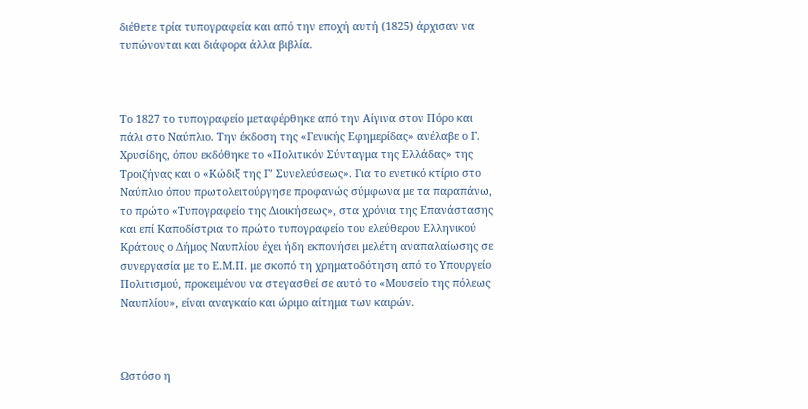διέθετε τρία τυπογραφεία και από την εποχή αυτή (1825) άρχισαν να τυπώνονται και διάφορα άλλα βιβλία.



Το 1827 το τυπογραφείο μεταφέρθηκε από την Αίγινα στον Πόρο και πάλι στο Ναύπλιο. Την έκδοση της «Γενικής Εφημερίδας» ανέλαβε ο Γ. Χρυσίδης, όπου εκδόθηκε το «Πολιτικόν Σύνταγμα της Ελλάδας» της Τροιζήνας και ο «Κώδιξ της Γ’ Συνελεύσεως». Για το ενετικό κτίριο στο Ναύπλιο όπου πρωτολειτούργησε προφανώς σύμφωνα με τα παραπάνω, το πρώτο «Τυπογραφείο της Διοικήσεως», στα χρόνια της Επανάστασης και επί Καποδίστρια το πρώτο τυπογραφείο του ελεύθερου Ελληνικού Κράτους ο Δήμος Ναυπλίου έχει ήδη εκπονήσει μελέτη αναπαλαίωσης σε συνεργασία με το Ε.Μ.Π. με σκοπό τη χρηματοδότηση από το Υπουργείο Πολιτισμού, προκειμένου να στεγασθεί σε αυτό το «Μουσείο της πόλεως Ναυπλίου», είναι αναγκαίο και ώριμο αίτημα των καιρών.



Ωστόσο η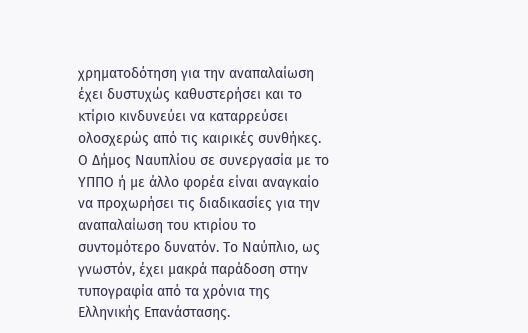χρηματοδότηση για την αναπαλαίωση έχει δυστυχώς καθυστερήσει και το κτίριο κινδυνεύει να καταρρεύσει ολοσχερώς από τις καιρικές συνθήκες. Ο Δήμος Ναυπλίου σε συνεργασία με το ΥΠΠΟ ή με άλλο φορέα είναι αναγκαίο να προχωρήσει τις διαδικασίες για την αναπαλαίωση του κτιρίου το συντομότερο δυνατόν. Το Ναύπλιο, ως γνωστόν, έχει μακρά παράδοση στην τυπογραφία από τα χρόνια της Ελληνικής Επανάστασης.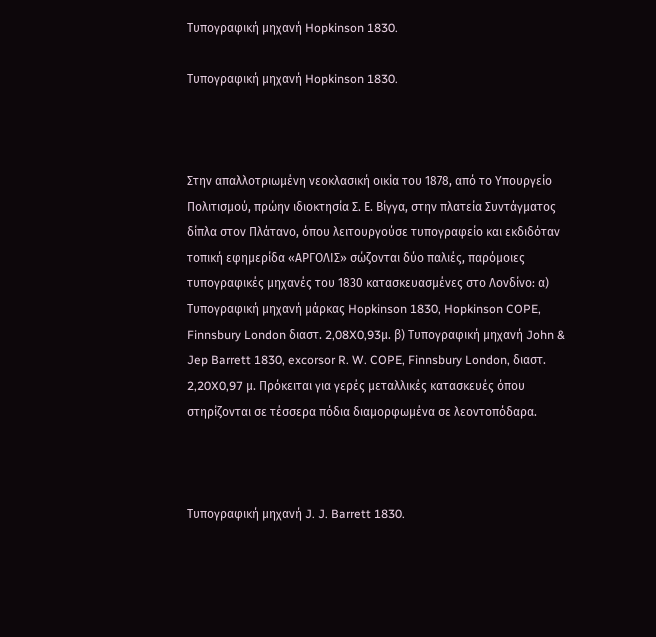Τυπογραφική μηχανή Hopkinson 1830.

Τυπογραφική μηχανή Hopkinson 1830.



Στην απαλλοτριωμένη νεοκλασική οικία του 1878, από το Υπουργείο Πολιτισμού, πρώην ιδιοκτησία Σ. Ε. Βίγγα, στην πλατεία Συντάγματος δίπλα στον Πλάτανο, όπου λειτουργούσε τυπογραφείο και εκδιδόταν τοπική εφημερίδα «ΑΡΓΟΛΙΣ» σώζονται δύο παλιές, παρόμοιες τυπογραφικές μηχανές του 1830 κατασκευασμένες στο Λονδίνο: α) Τυπογραφική μηχανή μάρκας Hopkinson 1830, Hopkinson COPE, Finnsbury London διαστ. 2,08X0,93μ. β) Τυπογραφική μηχανή John & Jep Barrett 1830, excorsor R. W. COPE, Finnsbury London, διαστ. 2,20X0,97 μ. Πρόκειται για γερές μεταλλικές κατασκευές όπου στηρίζονται σε τέσσερα πόδια διαμορφωμένα σε λεοντοπόδαρα.



Τυπογραφική μηχανή J. J. Barrett 1830.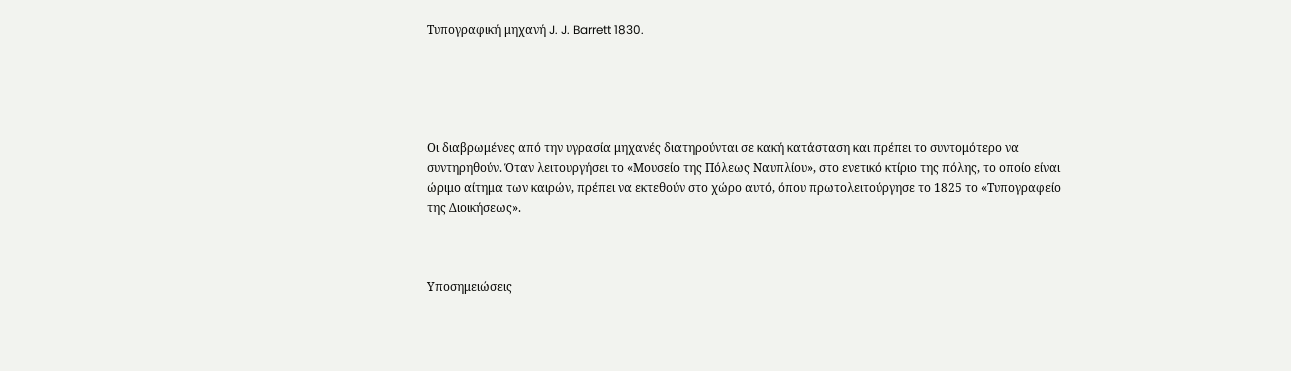Τυπογραφική μηχανή J. J. Barrett 1830.





Οι διαβρωμένες από την υγρασία μηχανές διατηρούνται σε κακή κατάσταση και πρέπει το συντομότερο να συντηρηθούν. Όταν λειτουργήσει το «Μουσείο της Πόλεως Ναυπλίου», στο ενετικό κτίριο της πόλης, το οποίο είναι ώριμο αίτημα των καιρών, πρέπει να εκτεθούν στο χώρο αυτό, όπου πρωτολειτούργησε το 1825 το «Τυπογραφείο της Διοικήσεως».



Υποσημειώσεις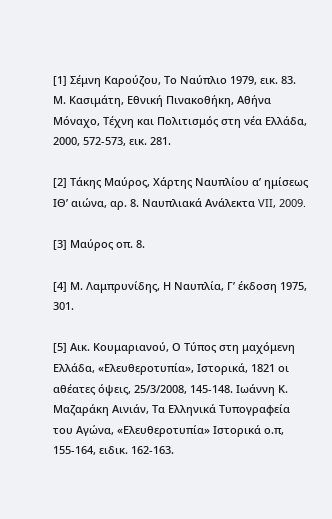[1] Σέμνη Καρούζου, Το Ναύπλιο 1979, εικ. 83. Μ. Κασιμάτη, Εθνική Πινακοθήκη, Αθήνα Μόναχο, Τέχνη και Πολιτισμός στη νέα Eλλάδα, 2000, 572-573, εικ. 281.

[2] Τάκης Μαύρος, Χάρτης Ναυπλίου α’ ημίσεως ΙΘ’ αιώνα, αρ. 8. Ναυπλιακά Ανάλεκτα VII, 2009.

[3] Μαύρος οπ. 8.

[4] Μ. Λαμπρυνίδης, Η Ναυπλία, Γ’ έκδοση 1975, 301.

[5] Αικ. Κουμαριανού, Ο Τύπος στη μαχόμενη Ελλάδα, «Ελευθεροτυπία», Ιστορικά, 1821 οι αθέατες όψεις, 25/3/2008, 145-148. Ιωάννη Κ. Μαζαράκη Αινιάν, Τα Ελληνικά Τυπογραφεία του Αγώνα, «Ελευθεροτυπία» Ιστορικά ο.π, 155-164, ειδικ. 162-163.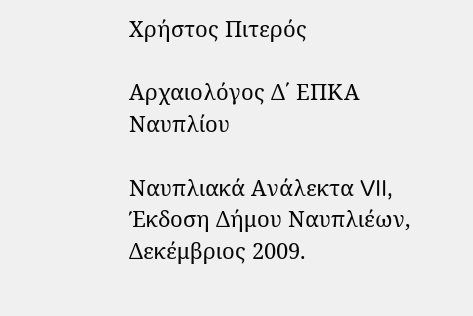Χρήστος Πιτερός

Αρχαιολόγος Δ΄ ΕΠΚΑ Ναυπλίου

Ναυπλιακά Ανάλεκτα VII, Έκδοση Δήμου Ναυπλιέων, Δεκέμβριος 2009.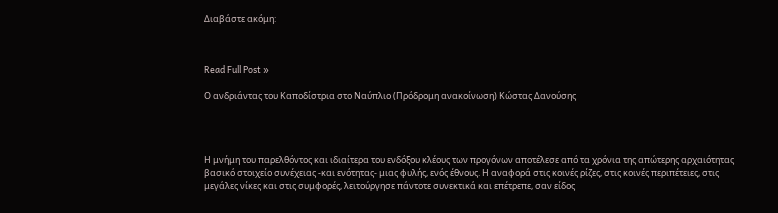Διαβάστε ακόμη:



Read Full Post »

Ο ανδριάντας του Καποδίστρια στο Ναύπλιο (Πρόδρομη ανακοίνωση) Κώστας Δανούσης




Η μνήμη του παρελθόντος και ιδιαίτερα του ενδόξου κλέους των προγόνων αποτέλεσε από τα χρόνια της απώτερης αρχαιότητας βασικό στοιχείο συνέχειας -και ενότητας- μιας φυλής, ενός έθνους. Η αναφορά στις κοινές ρίζες, στις κοινές περιπέτειες, στις μεγάλες νίκες και στις συμφορές, λειτούργησε πάντοτε συνεκτικά και επέτρεπε, σαν είδος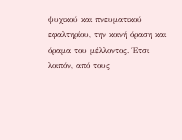ψυχικού και πνευματικού εφαλτηρίου, την κοινή όραση και όραμα του μέλλοντος. Έτσι λοιπόν, από τους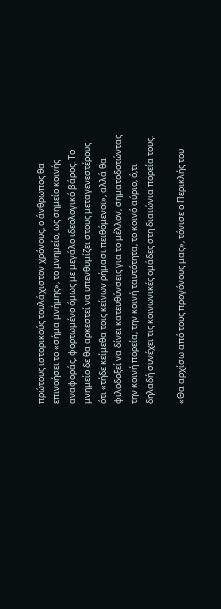πρώτους ιστορικούς τουλάχιστον χρόνους, ο άνθρωπος θα επινοήσει το «σήμα μνήμης», το μνημείο, ως σημείο κοινής αναφοράς, φορτωμένο όμως με μεγάλο ιδεολογικό βάρος. Το μνημείο δε θα αρκεστεί να υπενθυμίζει στους μεταγενεστέρους ότι «τήδε κείμεθα τοις κείνων ρήμασι πειθόμενοι», αλλά θα φιλοδοξεί να δίνει κατευθύνσεις για το μέλλον, σηματοδοτώντας την κοινή πορεία, την κοινή ταυτότητα, το κοινό αύριο, ό,τι δηλαδή συνέχει τις κοινωνικές ομάδες στη διαιώνια πορεία τους.

«Θα αρχίσω από τους προγόνους μας», τόνισε ο Περικλής του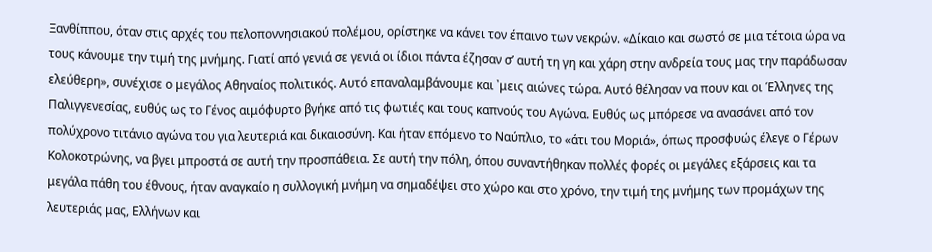Ξανθίππου, όταν στις αρχές του πελοποννησιακού πολέμου, ορίστηκε να κάνει τον έπαινο των νεκρών. «Δίκαιο και σωστό σε μια τέτοια ώρα να τους κάνουμε την τιμή της μνήμης. Γιατί από γενιά σε γενιά οι ίδιοι πάντα έζησαν σ’ αυτή τη γη και χάρη στην ανδρεία τους μας την παράδωσαν ελεύθερη», συνέχισε ο μεγάλος Αθηναίος πολιτικός. Αυτό επαναλαμβάνουμε και ᾽μεις αιώνες τώρα. Αυτό θέλησαν να πουν και οι Έλληνες της Παλιγγενεσίας, ευθύς ως το Γένος αιμόφυρτο βγήκε από τις φωτιές και τους καπνούς του Αγώνα. Ευθύς ως μπόρεσε να ανασάνει από τον πολύχρονο τιτάνιο αγώνα του για λευτεριά και δικαιοσύνη. Και ήταν επόμενο το Ναύπλιο, το «άτι του Μοριά», όπως προσφυώς έλεγε ο Γέρων Κολοκοτρώνης, να βγει μπροστά σε αυτή την προσπάθεια. Σε αυτή την πόλη, όπου συναντήθηκαν πολλές φορές οι μεγάλες εξάρσεις και τα μεγάλα πάθη του έθνους, ήταν αναγκαίο η συλλογική μνήμη να σημαδέψει στο χώρο και στο χρόνο, την τιμή της μνήμης των προμάχων της λευτεριάς μας, Ελλήνων και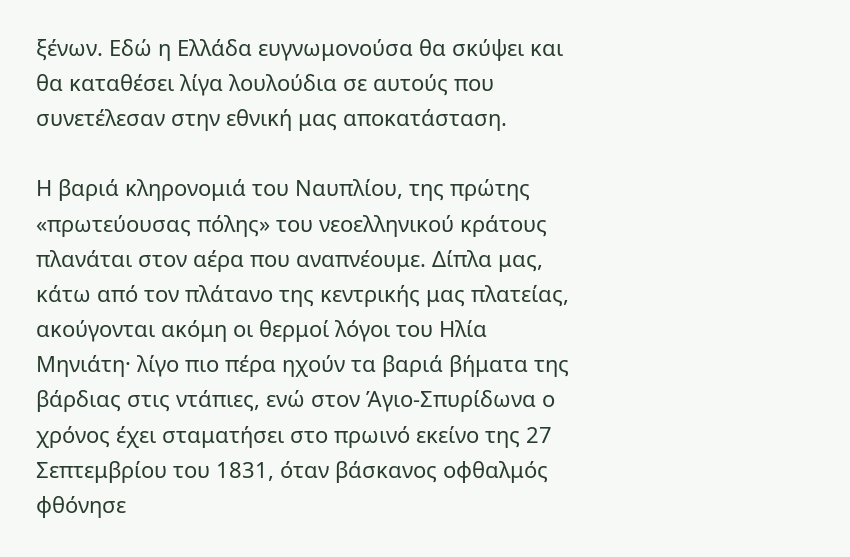ξένων. Εδώ η Ελλάδα ευγνωμονούσα θα σκύψει και θα καταθέσει λίγα λουλούδια σε αυτούς που συνετέλεσαν στην εθνική μας αποκατάσταση.

Η βαριά κληρονομιά του Ναυπλίου, της πρώτης «πρωτεύουσας πόλης» του νεοελληνικού κράτους πλανάται στον αέρα που αναπνέουμε. Δίπλα μας, κάτω από τον πλάτανο της κεντρικής μας πλατείας, ακούγονται ακόμη οι θερμοί λόγοι του Ηλία Μηνιάτη· λίγο πιο πέρα ηχούν τα βαριά βήματα της βάρδιας στις ντάπιες, ενώ στον Άγιο-Σπυρίδωνα ο χρόνος έχει σταματήσει στο πρωινό εκείνο της 27 Σεπτεμβρίου του 1831, όταν βάσκανος οφθαλμός φθόνησε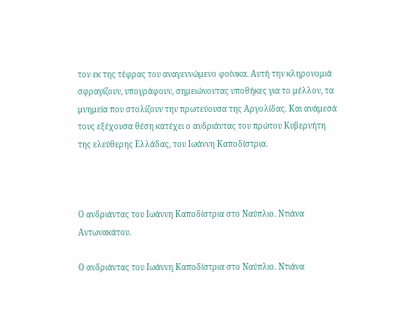τον εκ της τέφρας του αναγεννώμενο φοίνικα. Αυτή την κληρονομιά σφραγίζουν, υπογράφουν, σημειώνοντας υποθήκες για το μέλλον, τα μνημεία που στολίζουν την πρωτεύουσα της Αργολίδας. Και ανάμεσά τους εξέχουσα θέση κατέχει ο ανδριάντας του πρώτου Κυβερνήτη της ελεύθερης Ελλάδας, του Ιωάννη Καποδίστρια.



Ο ανδριάντας του Ιωάννη Καποδίστρια στο Ναύπλιο. Ντιάνα Αντωνακάτου.

Ο ανδριάντας του Ιωάννη Καποδίστρια στο Ναύπλιο. Ντιάνα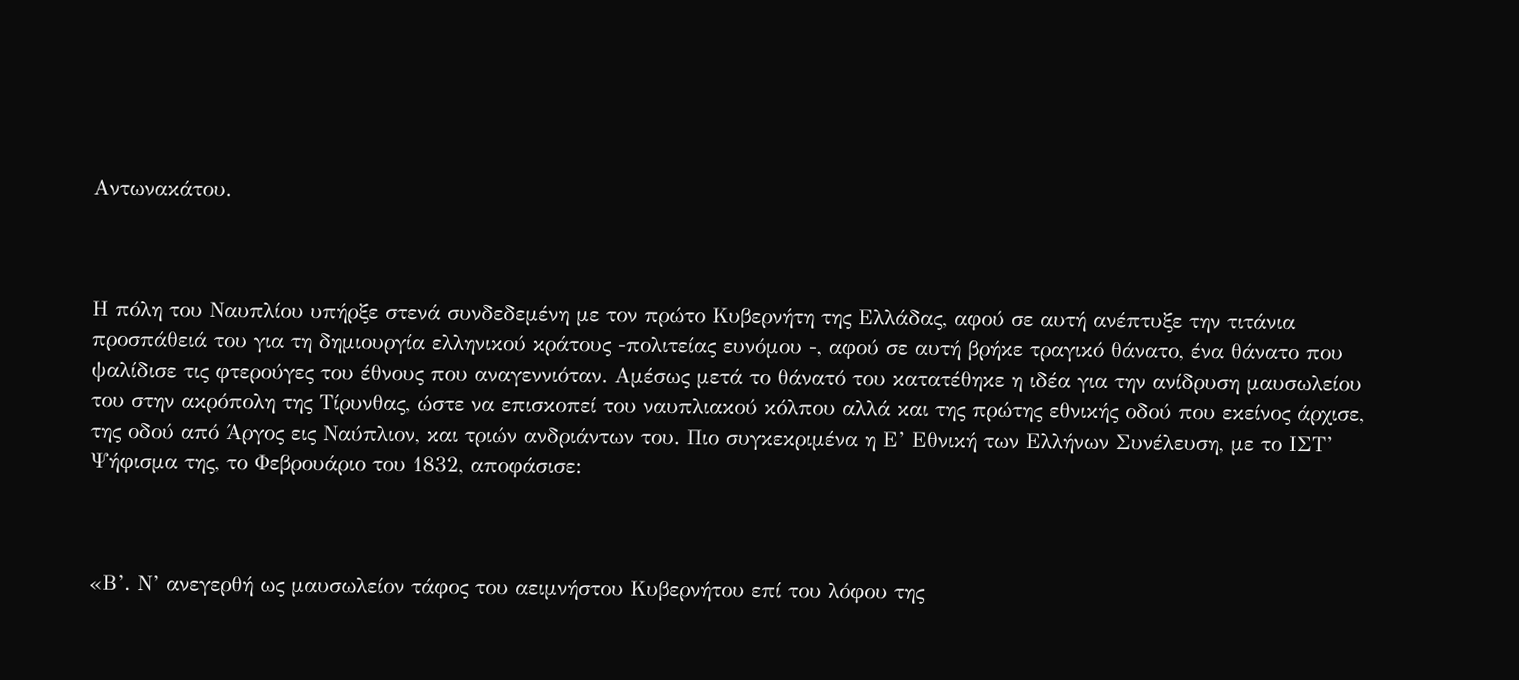Αντωνακάτου.



Η πόλη του Ναυπλίου υπήρξε στενά συνδεδεμένη με τον πρώτο Κυβερνήτη της Ελλάδας, αφού σε αυτή ανέπτυξε την τιτάνια προσπάθειά του για τη δημιουργία ελληνικού κράτους -πολιτείας ευνόμου -, αφού σε αυτή βρήκε τραγικό θάνατο, ένα θάνατο που ψαλίδισε τις φτερούγες του έθνους που αναγεννιόταν. Αμέσως μετά το θάνατό του κατατέθηκε η ιδέα για την ανίδρυση μαυσωλείου του στην ακρόπολη της Τίρυνθας, ώστε να επισκοπεί του ναυπλιακού κόλπου αλλά και της πρώτης εθνικής οδού που εκείνος άρχισε, της οδού από Άργος εις Ναύπλιον, και τριών ανδριάντων του. Πιο συγκεκριμένα η Ε’ Εθνική των Ελλήνων Συνέλευση, με το ΙΣΤ’ Ψήφισμα της, το Φεβρουάριο του 1832, αποφάσισε:



«Β’. Ν’ ανεγερθή ως μαυσωλείον τάφος του αειμνήστου Κυβερνήτου επί του λόφου της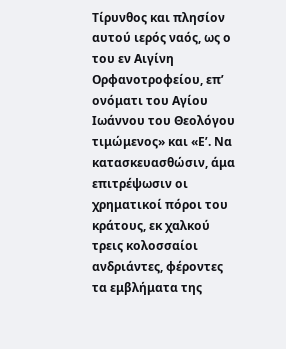Τίρυνθος και πλησίον αυτού ιερός ναός, ως ο του εν Αιγίνη Ορφανοτροφείου, επ’ ονόματι του Αγίου Ιωάννου του Θεολόγου τιμώμενος» και «Ε’. Να κατασκευασθώσιν, άμα επιτρέψωσιν οι χρηματικοί πόροι του κράτους, εκ χαλκού τρεις κολοσσαίοι ανδριάντες, φέροντες τα εμβλήματα της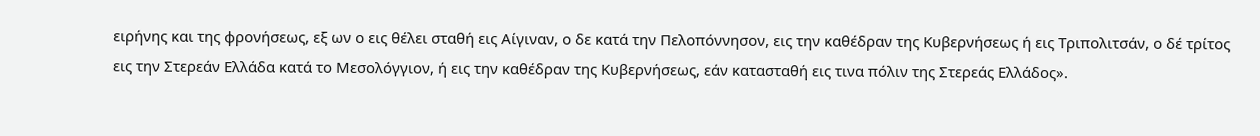ειρήνης και της φρονήσεως, εξ ων ο εις θέλει σταθή εις Αίγιναν, ο δε κατά την Πελοπόννησον, εις την καθέδραν της Κυβερνήσεως ή εις Τριπολιτσάν, ο δέ τρίτος εις την Στερεάν Ελλάδα κατά το Μεσολόγγιον, ή εις την καθέδραν της Κυβερνήσεως, εάν κατασταθή εις τινα πόλιν της Στερεάς Ελλάδος».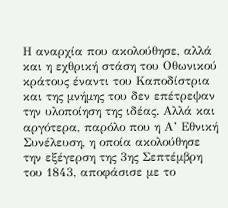Η αναρχία που ακολούθησε, αλλά και η εχθρική στάση του Οθωνικού κράτους έναντι του Καποδίστρια και της μνήμης του δεν επέτρεψαν την υλοποίηση της ιδέας. Αλλά και αργότερα, παρόλο που η Α’ Εθνική Συνέλευση, η οποία ακολούθησε την εξέγερση της 3ης Σεπτέμβρη του 1843, αποφάσισε με το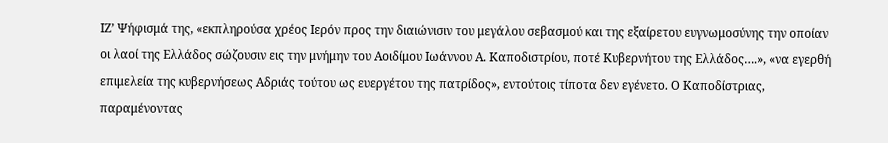ΙΖ’ Ψήφισμά της, «εκπληρούσα χρέος Ιερόν προς την διαιώνισιν του μεγάλου σεβασμού και της εξαίρετου ευγνωμοσύνης την οποίαν οι λαοί της Ελλάδος σώζουσιν εις την μνήμην του Αοιδίμου Ιωάννου Α. Καποδιστρίου, ποτέ Κυβερνήτου της Ελλάδος….», «να εγερθή επιμελεία της κυβερνήσεως Αδριάς τούτου ως ευεργέτου της πατρίδος», εντούτοις τίποτα δεν εγένετο. Ο Καποδίστριας, παραμένοντας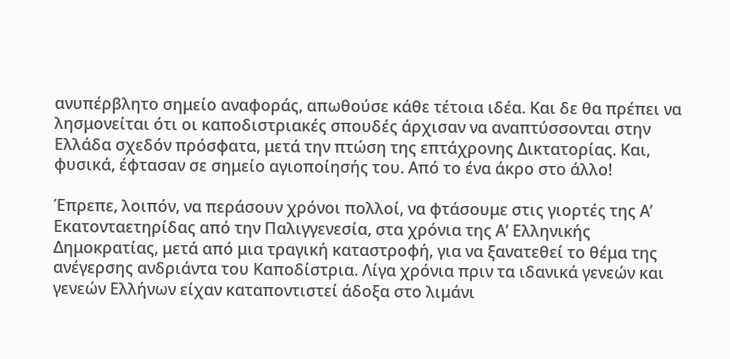ανυπέρβλητο σημείο αναφοράς, απωθούσε κάθε τέτοια ιδέα. Και δε θα πρέπει να λησμονείται ότι οι καποδιστριακές σπουδές άρχισαν να αναπτύσσονται στην Ελλάδα σχεδόν πρόσφατα, μετά την πτώση της επτάχρονης Δικτατορίας. Και, φυσικά, έφτασαν σε σημείο αγιοποίησής του. Από το ένα άκρο στο άλλο!

Έπρεπε, λοιπόν, να περάσουν χρόνοι πολλοί, να φτάσουμε στις γιορτές της Α’ Εκατονταετηρίδας από την Παλιγγενεσία, στα χρόνια της Α’ Ελληνικής Δημοκρατίας, μετά από μια τραγική καταστροφή, για να ξανατεθεί το θέμα της ανέγερσης ανδριάντα του Καποδίστρια. Λίγα χρόνια πριν τα ιδανικά γενεών και γενεών Ελλήνων είχαν καταποντιστεί άδοξα στο λιμάνι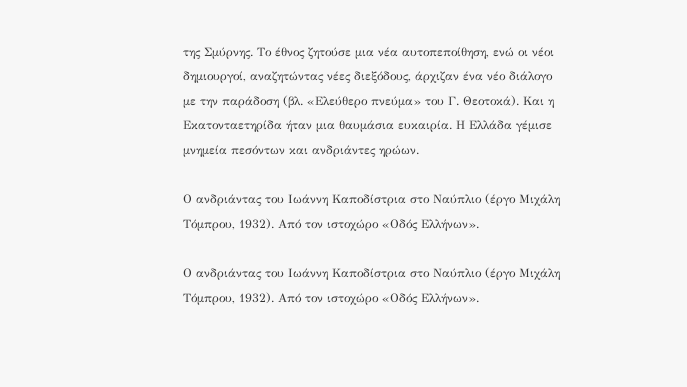της Σμύρνης. Το έθνος ζητούσε μια νέα αυτοπεποίθηση, ενώ οι νέοι δημιουργοί, αναζητώντας νέες διεξόδους, άρχιζαν ένα νέο διάλογο με την παράδοση (βλ. «Ελεύθερο πνεύμα» του Γ. Θεοτοκά). Και η Εκατονταετηρίδα ήταν μια θαυμάσια ευκαιρία. Η Ελλάδα γέμισε μνημεία πεσόντων και ανδριάντες ηρώων.

Ο ανδριάντας του Ιωάννη Καποδίστρια στο Ναύπλιο (έργο Μιχάλη Τόμπρου, 1932). Από τον ιστοχώρο «Οδός Ελλήνων».

Ο ανδριάντας του Ιωάννη Καποδίστρια στο Ναύπλιο (έργο Μιχάλη Τόμπρου, 1932). Από τον ιστοχώρο «Οδός Ελλήνων».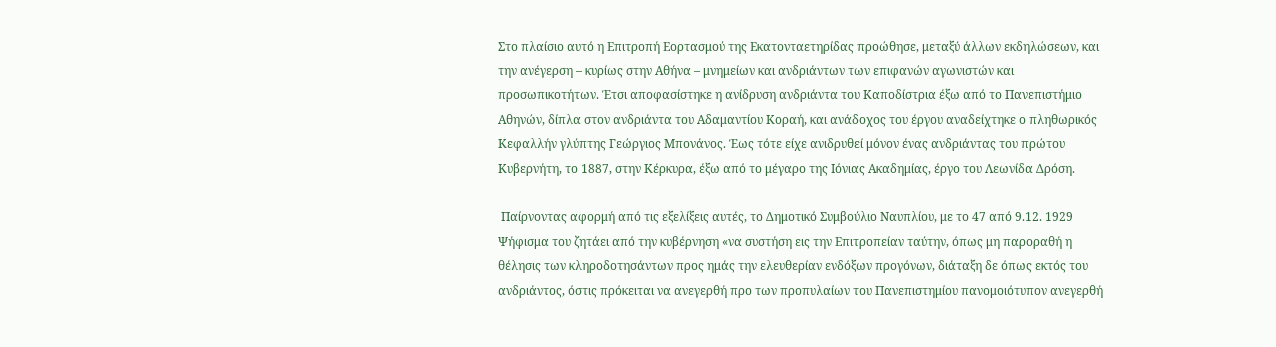Στο πλαίσιο αυτό η Επιτροπή Εορτασμού της Εκατονταετηρίδας προώθησε, μεταξύ άλλων εκδηλώσεων, και την ανέγερση – κυρίως στην Αθήνα – μνημείων και ανδριάντων των επιφανών αγωνιστών και προσωπικοτήτων. Έτσι αποφασίστηκε η ανίδρυση ανδριάντα του Καποδίστρια έξω από το Πανεπιστήμιο Αθηνών, δίπλα στον ανδριάντα του Αδαμαντίου Κοραή, και ανάδοχος του έργου αναδείχτηκε ο πληθωρικός Κεφαλλήν γλύπτης Γεώργιος Μπονάνος. Έως τότε είχε ανιδρυθεί μόνον ένας ανδριάντας του πρώτου Κυβερνήτη, το 1887, στην Κέρκυρα, έξω από το μέγαρο της Ιόνιας Ακαδημίας, έργο του Λεωνίδα Δρόση.

 Παίρνοντας αφορμή από τις εξελίξεις αυτές, το Δημοτικό Συμβούλιο Ναυπλίου, με το 47 από 9.12. 1929 Ψήφισμα του ζητάει από την κυβέρνηση «να συστήση εις την Επιτροπείαν ταύτην, όπως μη παροραθή η θέλησις των κληροδοτησάντων προς ημάς την ελευθερίαν ενδόξων προγόνων, διάταξη δε όπως εκτός του ανδριάντος, όστις πρόκειται να ανεγερθή προ των προπυλαίων του Πανεπιστημίου πανομοιότυπον ανεγερθή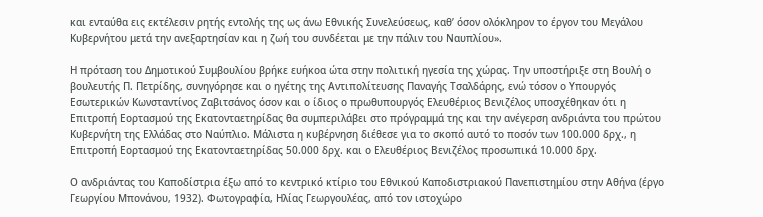και ενταύθα εις εκτέλεσιν ρητής εντολής της ως άνω Εθνικής Συνελεύσεως, καθ’ όσον ολόκληρον το έργον του Μεγάλου Κυβερνήτου μετά την ανεξαρτησίαν και η ζωή του συνδέεται με την πάλιν του Ναυπλίου».

Η πρόταση του Δημοτικού Συμβουλίου βρήκε ευήκοα ώτα στην πολιτική ηγεσία της χώρας. Την υποστήριξε στη Βουλή ο βουλευτής Π. Πετρίδης, συνηγόρησε και ο ηγέτης της Αντιπολίτευσης Παναγής Τσαλδάρης, ενώ τόσον ο Υπουργός Εσωτερικών Κωνσταντίνος Ζαβιτσάνος όσον και ο ίδιος ο πρωθυπουργός Ελευθέριος Βενιζέλος υποσχέθηκαν ότι η Επιτροπή Εορτασμού της Εκατονταετηρίδας θα συμπεριλάβει στο πρόγραμμά της και την ανέγερση ανδριάντα του πρώτου Κυβερνήτη της Ελλάδας στο Ναύπλιο. Μάλιστα η κυβέρνηση διέθεσε για το σκοπό αυτό το ποσόν των 100.000 δρχ., η Επιτροπή Εορτασμού της Εκατονταετηρίδας 50.000 δρχ. και ο Ελευθέριος Βενιζέλος προσωπικά 10.000 δρχ.

Ο ανδριάντας του Καποδίστρια έξω από το κεντρικό κτίριο του Εθνικού Καποδιστριακού Πανεπιστημίου στην Αθήνα (έργο Γεωργίου Μπονάνου, 1932). Φωτογραφία, Ηλίας Γεωργουλέας, από τον ιστοχώρο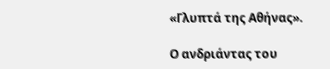«Γλυπτά της Αθήνας».

Ο ανδριάντας του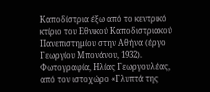Καποδίστρια έξω από το κεντρικό κτίριο του Εθνικού Καποδιστριακού Πανεπιστημίου στην Αθήνα (έργο Γεωργίου Μπονάνου, 1932). Φωτογραφία, Ηλίας Γεωργουλέας, από τον ιστοχώρο «Γλυπτά της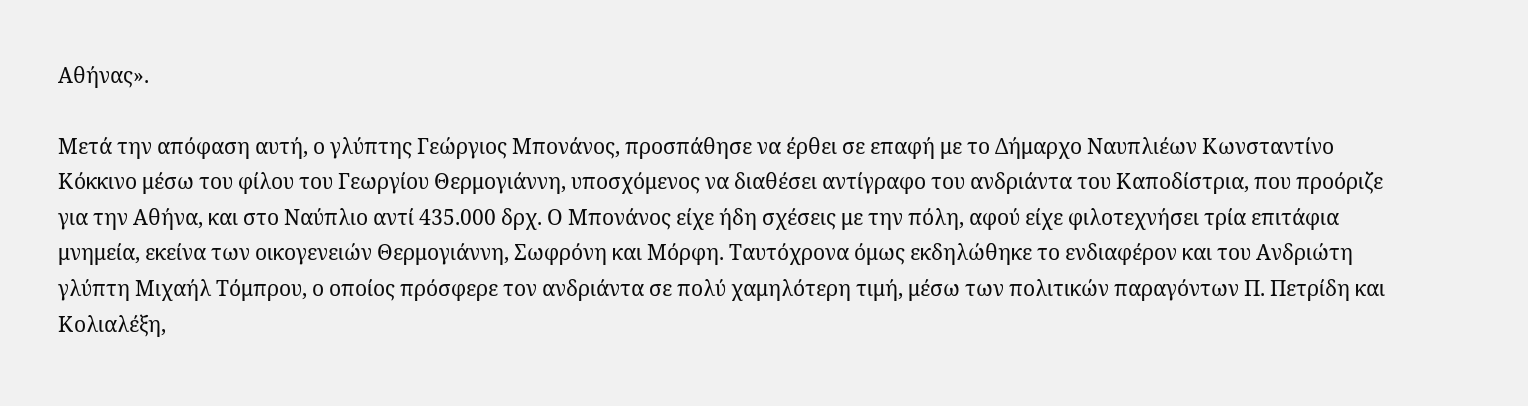Αθήνας».

Μετά την απόφαση αυτή, ο γλύπτης Γεώργιος Μπονάνος, προσπάθησε να έρθει σε επαφή με το Δήμαρχο Ναυπλιέων Κωνσταντίνο Κόκκινο μέσω του φίλου του Γεωργίου Θερμογιάννη, υποσχόμενος να διαθέσει αντίγραφο του ανδριάντα του Καποδίστρια, που προόριζε για την Αθήνα, και στο Ναύπλιο αντί 435.000 δρχ. Ο Μπονάνος είχε ήδη σχέσεις με την πόλη, αφού είχε φιλοτεχνήσει τρία επιτάφια μνημεία, εκείνα των οικογενειών Θερμογιάννη, Σωφρόνη και Μόρφη. Ταυτόχρονα όμως εκδηλώθηκε το ενδιαφέρον και του Ανδριώτη γλύπτη Μιχαήλ Τόμπρου, ο οποίος πρόσφερε τον ανδριάντα σε πολύ χαμηλότερη τιμή, μέσω των πολιτικών παραγόντων Π. Πετρίδη και Κολιαλέξη,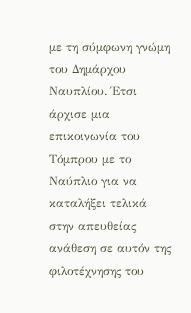με τη σύμφωνη γνώμη του Δημάρχου Ναυπλίου. Έτσι άρχισε μια επικοινωνία του Τόμπρου με το Ναύπλιο για να καταλήξει τελικά στην απευθείας ανάθεση σε αυτόν της φιλοτέχνησης του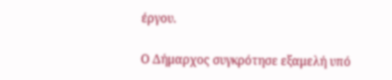έργου.

Ο Δήμαρχος συγκρότησε εξαμελή υπό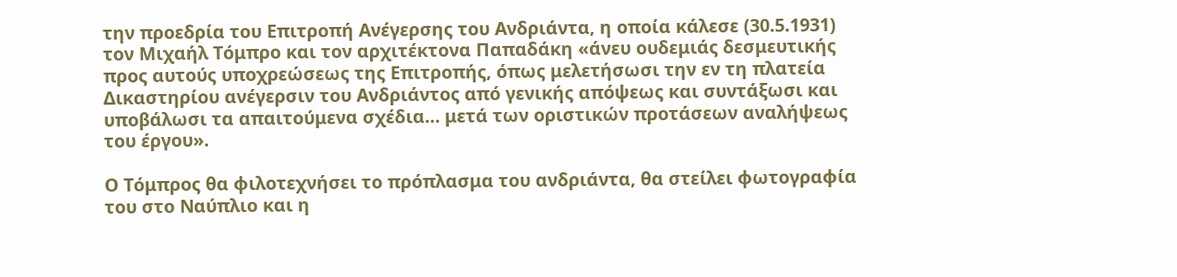την προεδρία του Επιτροπή Ανέγερσης του Ανδριάντα, η οποία κάλεσε (30.5.1931) τον Μιχαήλ Τόμπρο και τον αρχιτέκτονα Παπαδάκη «άνευ ουδεμιάς δεσμευτικής προς αυτούς υποχρεώσεως της Επιτροπής, όπως μελετήσωσι την εν τη πλατεία Δικαστηρίου ανέγερσιν του Ανδριάντος από γενικής απόψεως και συντάξωσι και υποβάλωσι τα απαιτούμενα σχέδια… μετά των οριστικών προτάσεων αναλήψεως του έργου».

Ο Τόμπρος θα φιλοτεχνήσει το πρόπλασμα του ανδριάντα, θα στείλει φωτογραφία του στο Ναύπλιο και η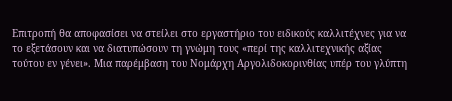Επιτροπή θα αποφασίσει να στείλει στο εργαστήριο του ειδικούς καλλιτέχνες για να το εξετάσουν και να διατυπώσουν τη γνώμη τους «περί της καλλιτεχνικής αξίας τούτου εν γένει». Μια παρέμβαση του Νομάρχη Αργολιδοκορινθίας υπέρ του γλύπτη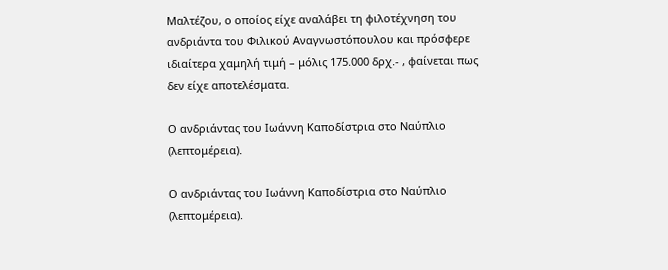Μαλτέζου, ο οποίος είχε αναλάβει τη φιλοτέχνηση του ανδριάντα του Φιλικού Αναγνωστόπουλου και πρόσφερε ιδιαίτερα χαμηλή τιμή – μόλις 175.000 δρχ.- , φαίνεται πως δεν είχε αποτελέσματα.

Ο ανδριάντας του Ιωάννη Καποδίστρια στο Ναύπλιο (λεπτομέρεια).

Ο ανδριάντας του Ιωάννη Καποδίστρια στο Ναύπλιο (λεπτομέρεια).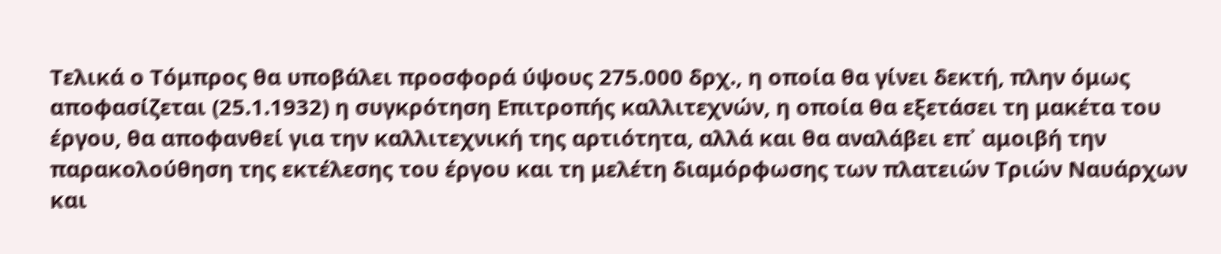Τελικά ο Τόμπρος θα υποβάλει προσφορά ύψους 275.000 δρχ., η οποία θα γίνει δεκτή, πλην όμως αποφασίζεται (25.1.1932) η συγκρότηση Επιτροπής καλλιτεχνών, η οποία θα εξετάσει τη μακέτα του έργου, θα αποφανθεί για την καλλιτεχνική της αρτιότητα, αλλά και θα αναλάβει επ᾽ αμοιβή την παρακολούθηση της εκτέλεσης του έργου και τη μελέτη διαμόρφωσης των πλατειών Τριών Ναυάρχων και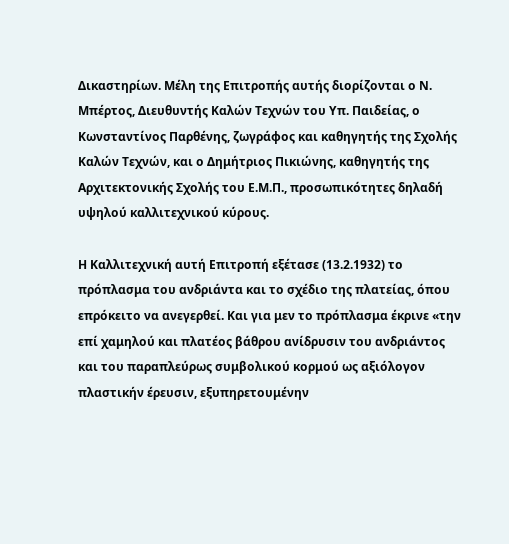Δικαστηρίων. Μέλη της Επιτροπής αυτής διορίζονται ο Ν. Μπέρτος, Διευθυντής Καλών Τεχνών του Υπ. Παιδείας, ο Κωνσταντίνος Παρθένης, ζωγράφος και καθηγητής της Σχολής Καλών Τεχνών, και ο Δημήτριος Πικιώνης, καθηγητής της Αρχιτεκτονικής Σχολής του Ε.Μ.Π., προσωπικότητες δηλαδή υψηλού καλλιτεχνικού κύρους.

Η Καλλιτεχνική αυτή Επιτροπή εξέτασε (13.2.1932) το πρόπλασμα του ανδριάντα και το σχέδιο της πλατείας, όπου επρόκειτο να ανεγερθεί. Και για μεν το πρόπλασμα έκρινε «την επί χαμηλού και πλατέος βάθρου ανίδρυσιν του ανδριάντος και του παραπλεύρως συμβολικού κορμού ως αξιόλογον πλαστικήν έρευσιν, εξυπηρετουμένην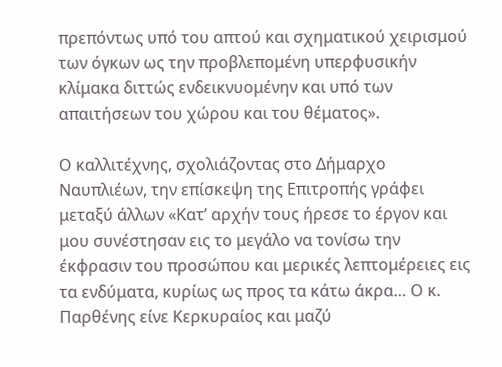πρεπόντως υπό του απτού και σχηματικού χειρισμού των όγκων ως την προβλεπομένη υπερφυσικήν κλίμακα διττώς ενδεικνυομένην και υπό των απαιτήσεων του χώρου και του θέματος».

Ο καλλιτέχνης, σχολιάζοντας στο Δήμαρχο Ναυπλιέων, την επίσκεψη της Επιτροπής γράφει μεταξύ άλλων «Κατ’ αρχήν τους ήρεσε το έργον και μου συνέστησαν εις το μεγάλο να τονίσω την έκφρασιν του προσώπου και μερικές λεπτομέρειες εις τα ενδύματα, κυρίως ως προς τα κάτω άκρα… Ο κ. Παρθένης είνε Κερκυραίος και μαζύ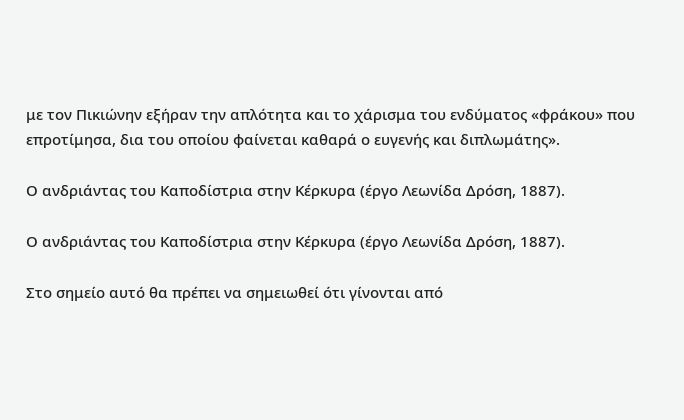με τον Πικιώνην εξήραν την απλότητα και το χάρισμα του ενδύματος «φράκου» που επροτίμησα, δια του οποίου φαίνεται καθαρά ο ευγενής και διπλωμάτης».

Ο ανδριάντας του Καποδίστρια στην Κέρκυρα (έργο Λεωνίδα Δρόση, 1887).

Ο ανδριάντας του Καποδίστρια στην Κέρκυρα (έργο Λεωνίδα Δρόση, 1887).

Στο σημείο αυτό θα πρέπει να σημειωθεί ότι γίνονται από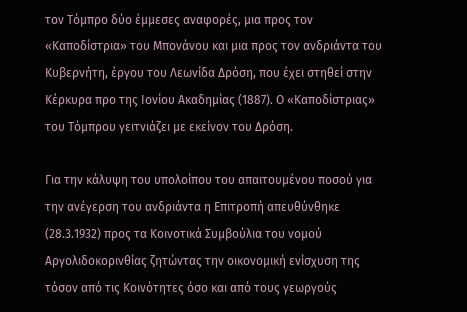τον Τόμπρο δύο έμμεσες αναφορές, μια προς τον «Καποδίστρια» του Μπονάνου και μια προς τον ανδριάντα του Κυβερνήτη, έργου του Λεωνίδα Δρόση, που έχει στηθεί στην Κέρκυρα προ της Ιονίου Ακαδημίας (1887). Ο «Καποδίστριας» του Τόμπρου γειτνιάζει με εκείνον του Δρόση.

Για την κάλυψη του υπολοίπου του απαιτουμένου ποσού για την ανέγερση του ανδριάντα η Επιτροπή απευθύνθηκε (28.3.1932) προς τα Κοινοτικά Συμβούλια του νομού Αργολιδοκορινθίας ζητώντας την οικονομική ενίσχυση της τόσον από τις Κοινότητες όσο και από τους γεωργούς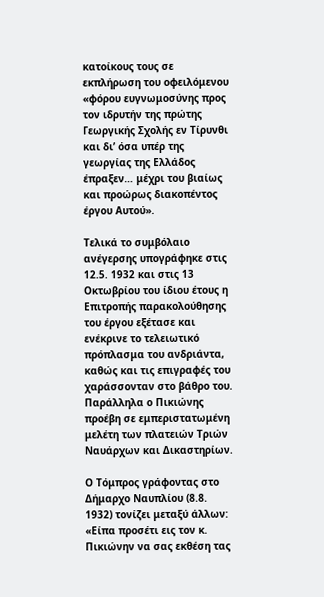κατοίκους τους σε εκπλήρωση του οφειλόμενου «φόρου ευγνωμοσύνης προς τον ιδρυτήν της πρώτης Γεωργικής Σχολής εν Τίρυνθι και δι’ όσα υπέρ της γεωργίας της Ελλάδος έπραξεν… μέχρι του βιαίως και προώρως διακοπέντος έργου Αυτού».

Τελικά το συμβόλαιο ανέγερσης υπογράφηκε στις 12.5. 1932 και στις 13 Οκτωβρίου του ίδιου έτους η Επιτροπής παρακολούθησης του έργου εξέτασε και ενέκρινε το τελειωτικό πρόπλασμα του ανδριάντα, καθώς και τις επιγραφές του χαράσσονταν στο βάθρο του. Παράλληλα ο Πικιώνης προέβη σε εμπεριστατωμένη μελέτη των πλατειών Τριών Ναυάρχων και Δικαστηρίων.

Ο Τόμπρος γράφοντας στο Δήμαρχο Ναυπλίου (8.8. 1932) τονίζει μεταξύ άλλων: «Είπα προσέτι εις τον κ. Πικιώνην να σας εκθέση τας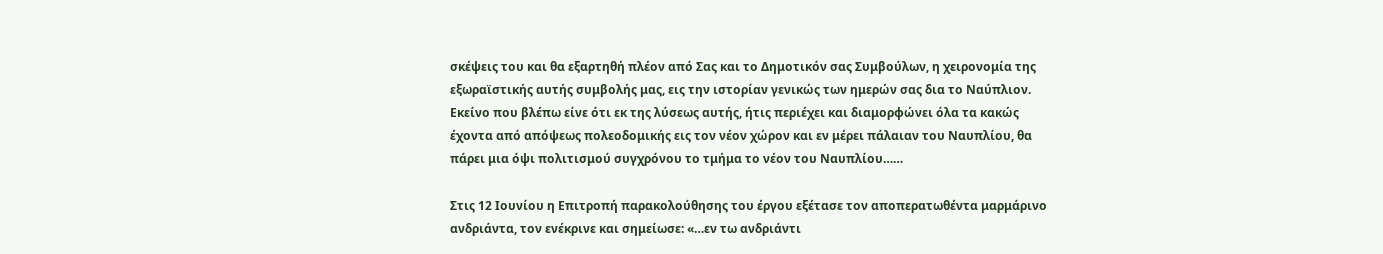σκέψεις του και θα εξαρτηθή πλέον από Σας και το Δημοτικόν σας Συμβούλων, η χειρονομία της εξωραϊστικής αυτής συμβολής μας, εις την ιστορίαν γενικώς των ημερών σας δια το Ναύπλιον. Εκείνο που βλέπω είνε ότι εκ της λύσεως αυτής, ήτις περιέχει και διαμορφώνει όλα τα κακώς έχοντα από απόψεως πολεοδομικής εις τον νέον χώρον και εν μέρει πάλαιαν του Ναυπλίου, θα πάρει μια όψι πολιτισμού συγχρόνου το τμήμα το νέον του Ναυπλίου……

Στις 12 Ιουνίου η Επιτροπή παρακολούθησης του έργου εξέτασε τον αποπερατωθέντα μαρμάρινο ανδριάντα, τον ενέκρινε και σημείωσε: «…εν τω ανδριάντι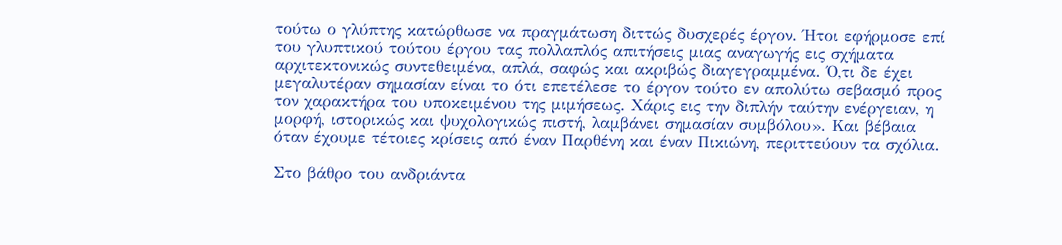τούτω ο γλύπτης κατώρθωσε να πραγμάτωση διττώς δυσχερές έργον. Ήτοι εφήρμοσε επί του γλυπτικού τούτου έργου τας πολλαπλός απιτήσεις μιας αναγωγής εις σχήματα αρχιτεκτονικώς συντεθειμένα, απλά, σαφώς και ακριβώς διαγεγραμμένα. Ό,τι δε έχει μεγαλυτέραν σημασίαν είναι το ότι επετέλεσε το έργον τούτο εν απολύτω σεβασμό προς τον χαρακτήρα του υποκειμένου της μιμήσεως. Χάρις εις την διπλήν ταύτην ενέργειαν, η μορφή, ιστορικώς και ψυχολογικώς πιστή, λαμβάνει σημασίαν συμβόλου». Και βέβαια όταν έχουμε τέτοιες κρίσεις από έναν Παρθένη και έναν Πικιώνη, περιττεύουν τα σχόλια.

Στο βάθρο του ανδριάντα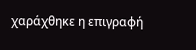χαράχθηκε η επιγραφή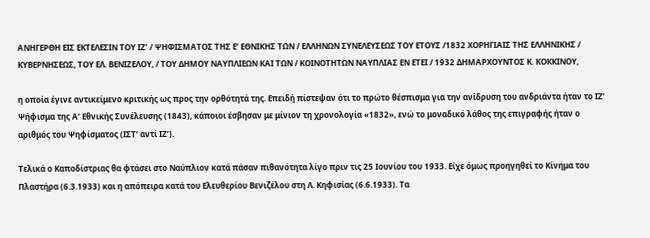ΑΝΗΓΕΡΘΗ ΕΙΣ ΕΚΤΕΛΕΣΙΝ ΤΟΥ ΙΖ’ / ΨΗΦΙΣΜΑΤΟΣ ΤΗΣ Ε’ ΕΘΝΙΚΗΣ ΤΩΝ / ΕΛΛΗΝΩΝ ΣΥΝΕΛΕΥΣΕΩΣ ΤΟΥ ΕΤΟΥΣ /1832 ΧΟΡΗΓΙΑΙΣ ΤΗΣ ΕΛΛΗΝΙΚΗΣ / ΚΥΒΕΡΝΗΣΕΩΣ, ΤΟΥ ΕΛ. ΒΕΝΙΖΕΛΟΥ, / ΤΟΥ ΔΗΜΟΥ ΝΑΥΠΛΙΕΩΝ ΚΑΙ ΤΩΝ / ΚΟΙΝΟΤΗΤΩΝ ΝΑΥΠΛΙΑΣ ΕΝ ΕΤΕΙ / 1932 ΔΗΜΑΡΧΟΥΝΤΟΣ Κ. ΚΟΚΚΙΝΟΥ,

η οποία έγινε αντικείμενο κριτικής ως προς την ορθότητά της. Επειδή πίστεψαν ότι το πρώτο θέσπισμα για την ανίδρυση του ανδριάντα ήταν το ΙΖ’ Ψήφισμα της Α’ Εθνικής Συνέλευσης (1843), κάποιοι έσβησαν με μίνιον τη χρονολογία «1832», ενώ το μοναδικό λάθος της επιγραφής ήταν ο αριθμός του Ψηφίσματος (ΙΣΤ’ αντί ΙΖ’).

Τελικά ο Καποδίστριας θα φτάσει στο Ναύπλιον κατά πάσαν πιθανότητα λίγο πριν τις 25 Ιουνίου του 1933. Είχε όμως προηγηθεί το Κίνημα του Πλαστήρα (6.3.1933) και η απόπειρα κατά του Ελευθερίου Βενιζέλου στη Λ. Κηφισίας (6.6.1933). Τα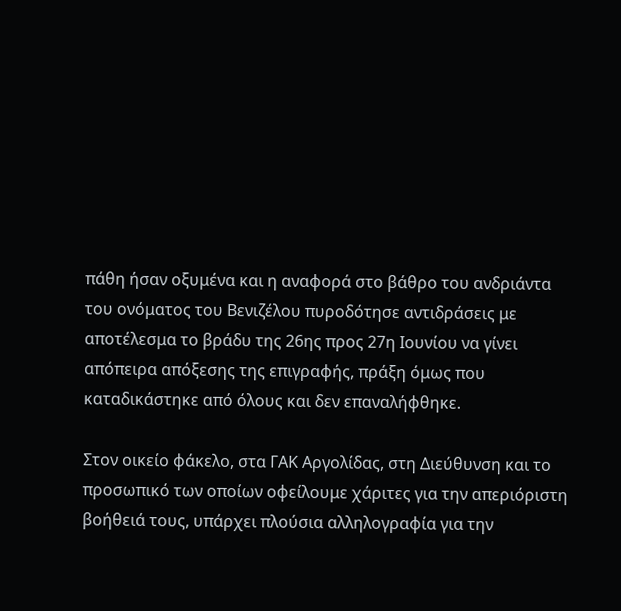πάθη ήσαν οξυμένα και η αναφορά στο βάθρο του ανδριάντα του ονόματος του Βενιζέλου πυροδότησε αντιδράσεις με αποτέλεσμα το βράδυ της 26ης προς 27η Ιουνίου να γίνει απόπειρα απόξεσης της επιγραφής, πράξη όμως που καταδικάστηκε από όλους και δεν επαναλήφθηκε.

Στον οικείο φάκελο, στα ΓΑΚ Αργολίδας, στη Διεύθυνση και το προσωπικό των οποίων οφείλουμε χάριτες για την απεριόριστη βοήθειά τους, υπάρχει πλούσια αλληλογραφία για την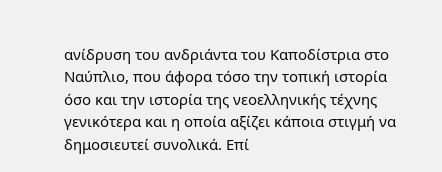ανίδρυση του ανδριάντα του Καποδίστρια στο Ναύπλιο, που άφορα τόσο την τοπική ιστορία όσο και την ιστορία της νεοελληνικής τέχνης γενικότερα και η οποία αξίζει κάποια στιγμή να δημοσιευτεί συνολικά. Επί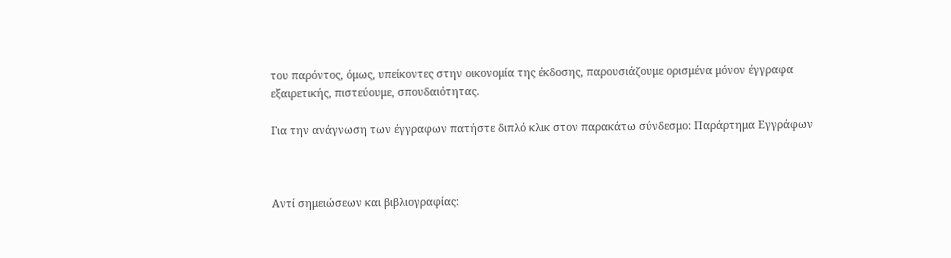του παρόντος, όμως, υπείκοντες στην οικονομία της έκδοσης, παρουσιάζουμε ορισμένα μόνον έγγραφα εξαιρετικής, πιστεύουμε, σπουδαιότητας.

Για την ανάγνωση των έγγραφων πατήστε διπλό κλικ στον παρακάτω σύνδεσμο: Παράρτημα Εγγράφων



Αντί σημειώσεων και βιβλιογραφίας: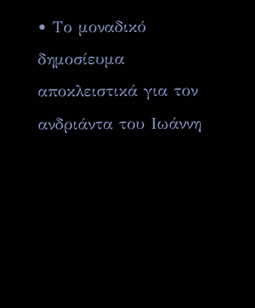• Το μοναδικό δημοσίευμα αποκλειστικά για τον ανδριάντα του Ιωάννη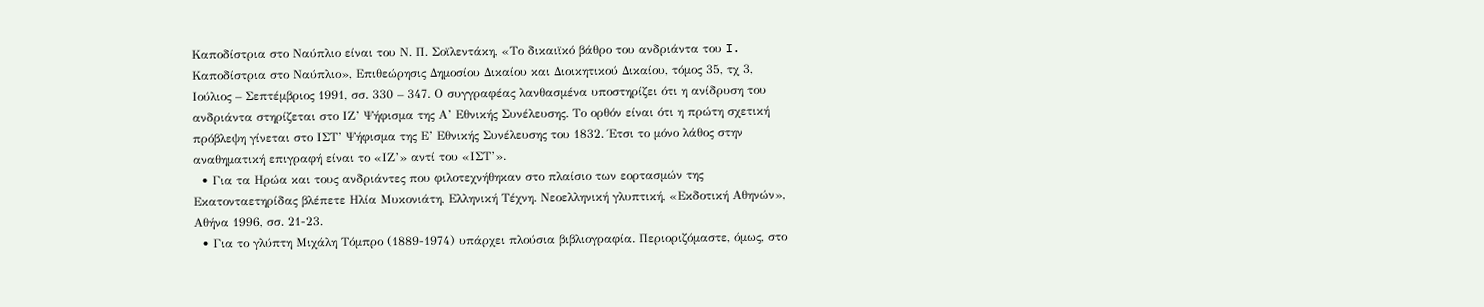Καποδίστρια στο Ναύπλιο είναι του Ν. Π. Σοϊλεντάκη, «Το δικαιϊκό βάθρο του ανδριάντα του I. Καποδίστρια στο Ναύπλιο», Επιθεώρησις Δημοσίου Δικαίου και Διοικητικού Δικαίου, τόμος 35, τχ 3, Ιούλιος – Σεπτέμβριος 1991, σσ. 330 – 347. Ο συγγραφέας λανθασμένα υποστηρίζει ότι η ανίδρυση του ανδριάντα στηρίζεται στο ΙΖ’ Ψήφισμα της Α’ Εθνικής Συνέλευσης. Το ορθόν είναι ότι η πρώτη σχετική πρόβλεψη γίνεται στο ΙΣΤ’ Ψήφισμα της Ε’ Εθνικής Συνέλευσης του 1832. Έτσι το μόνο λάθος στην αναθηματική επιγραφή είναι το «ΙΖ’» αντί του «ΙΣΤ’».
  • Για τα Ηρώα και τους ανδριάντες που φιλοτεχνήθηκαν στο πλαίσιο των εορτασμών της Εκατονταετηρίδας βλέπετε Ηλία Μυκονιάτη, Ελληνική Τέχνη. Νεοελληνική γλυπτική, «Εκδοτική Αθηνών», Αθήνα 1996, σσ. 21-23.
  • Για το γλύπτη Μιχάλη Τόμπρο (1889-1974) υπάρχει πλούσια βιβλιογραφία. Περιοριζόμαστε, όμως, στο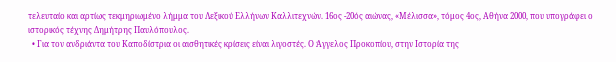τελευταίο και αρτίως τεκμηριωμένο λήμμα του Λεξικού Ελλήνων Καλλιτεχνών. 16ος -20ός αιώνας, «Μέλισσα», τόμος 4ος, Αθήνα 2000, που υπογράφει ο ιστορικός τέχνης Δημήτρης Παυλόπουλος.
  • Για τον ανδριάντα του Καποδίστρια οι αισθητικές κρίσεις είναι λιγοστές. Ο Άγγελος Προκοπίου, στην Ιστορία της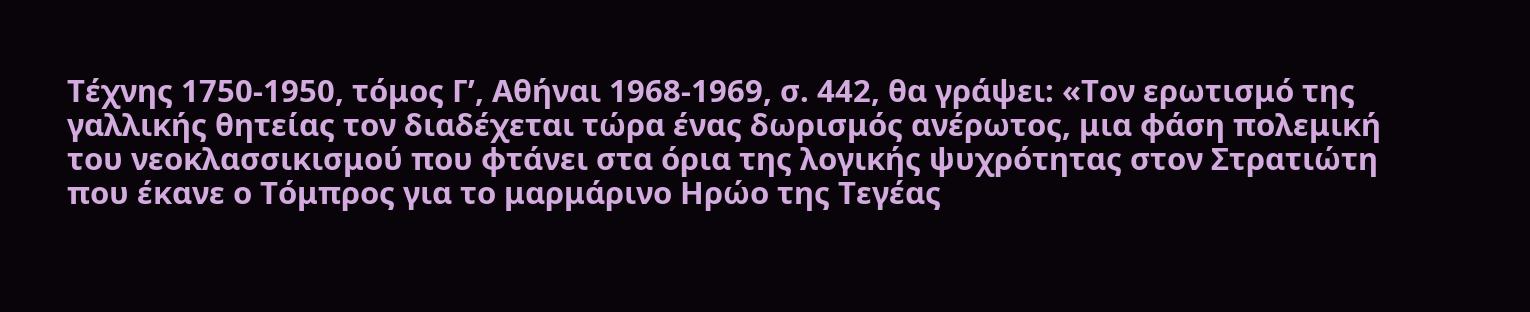Τέχνης 1750-1950, τόμος Γ’, Αθήναι 1968-1969, σ. 442, θα γράψει: «Τον ερωτισμό της γαλλικής θητείας τον διαδέχεται τώρα ένας δωρισμός ανέρωτος, μια φάση πολεμική του νεοκλασσικισμού που φτάνει στα όρια της λογικής ψυχρότητας στον Στρατιώτη που έκανε ο Τόμπρος για το μαρμάρινο Ηρώο της Τεγέας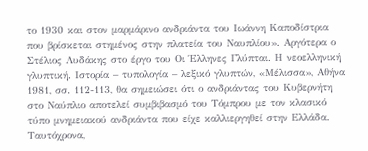το 1930 και στον μαρμάρινο ανδριάντα του Ιωάννη Καποδίστρια που βρίσκεται στημένος στην πλατεία του Ναυπλίου». Αργότερα ο Στέλιος Λυδάκης στο έργο του Οι Έλληνες Γλύπται. Η νεοελληνική γλυπτική. Ιστορία – τυπολογία – λεξικό γλυπτών, «Μέλισσα», Αθήνα 1981, σσ. 112-113, θα σημειώσει ότι ο ανδριάντας του Κυβερνήτη στο Ναύπλιο αποτελεί συμβιβασμό του Τόμπρου με τον κλασικό τύπο μνημειακού ανδριάντα που είχε καλλιεργηθεί στην Ελλάδα. Ταυτόχρονα,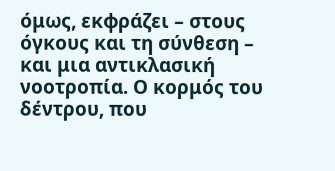όμως, εκφράζει – στους όγκους και τη σύνθεση – και μια αντικλασική νοοτροπία. Ο κορμός του δέντρου, που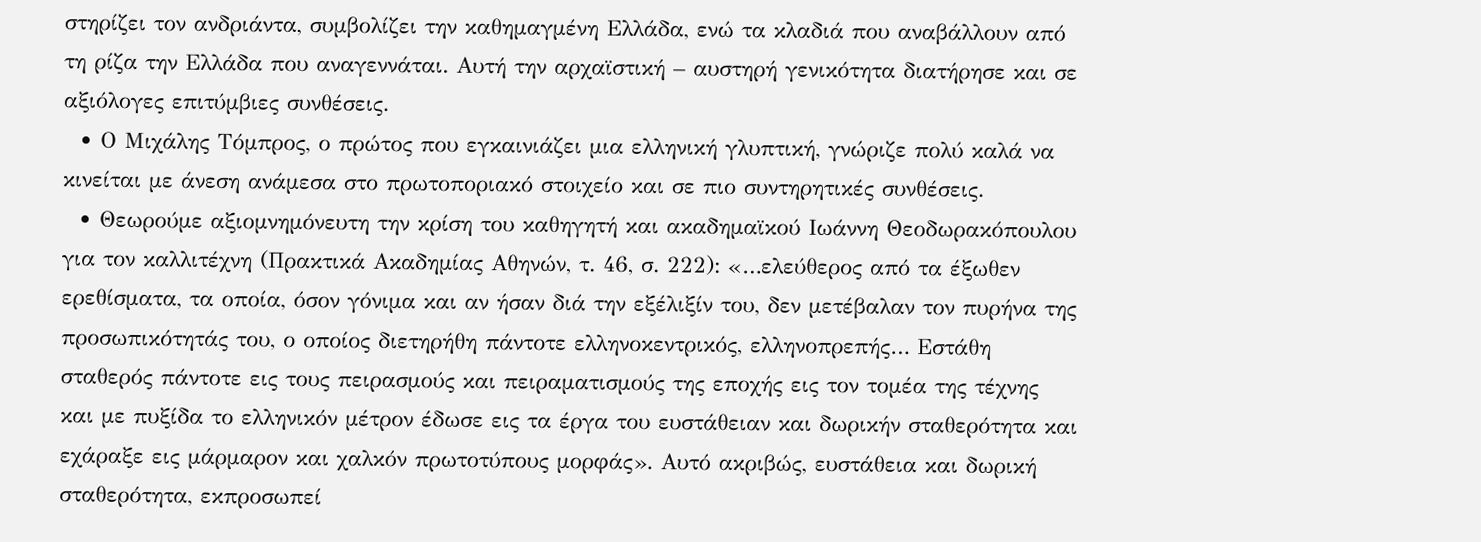στηρίζει τον ανδριάντα, συμβολίζει την καθημαγμένη Ελλάδα, ενώ τα κλαδιά που αναβάλλουν από τη ρίζα την Ελλάδα που αναγεννάται. Αυτή την αρχαϊστική – αυστηρή γενικότητα διατήρησε και σε αξιόλογες επιτύμβιες συνθέσεις.
  • Ο Μιχάλης Τόμπρος, ο πρώτος που εγκαινιάζει μια ελληνική γλυπτική, γνώριζε πολύ καλά να κινείται με άνεση ανάμεσα στο πρωτοποριακό στοιχείο και σε πιο συντηρητικές συνθέσεις.
  • Θεωρούμε αξιομνημόνευτη την κρίση του καθηγητή και ακαδημαϊκού Ιωάννη Θεοδωρακόπουλου για τον καλλιτέχνη (Πρακτικά Ακαδημίας Αθηνών, τ. 46, σ. 222): «…ελεύθερος από τα έξωθεν ερεθίσματα, τα οποία, όσον γόνιμα και αν ήσαν διά την εξέλιξίν του, δεν μετέβαλαν τον πυρήνα της προσωπικότητάς του, ο οποίος διετηρήθη πάντοτε ελληνοκεντρικός, ελληνοπρεπής… Εστάθη σταθερός πάντοτε εις τους πειρασμούς και πειραματισμούς της εποχής εις τον τομέα της τέχνης και με πυξίδα το ελληνικόν μέτρον έδωσε εις τα έργα του ευστάθειαν και δωρικήν σταθερότητα και εχάραξε εις μάρμαρον και χαλκόν πρωτοτύπους μορφάς». Αυτό ακριβώς, ευστάθεια και δωρική σταθερότητα, εκπροσωπεί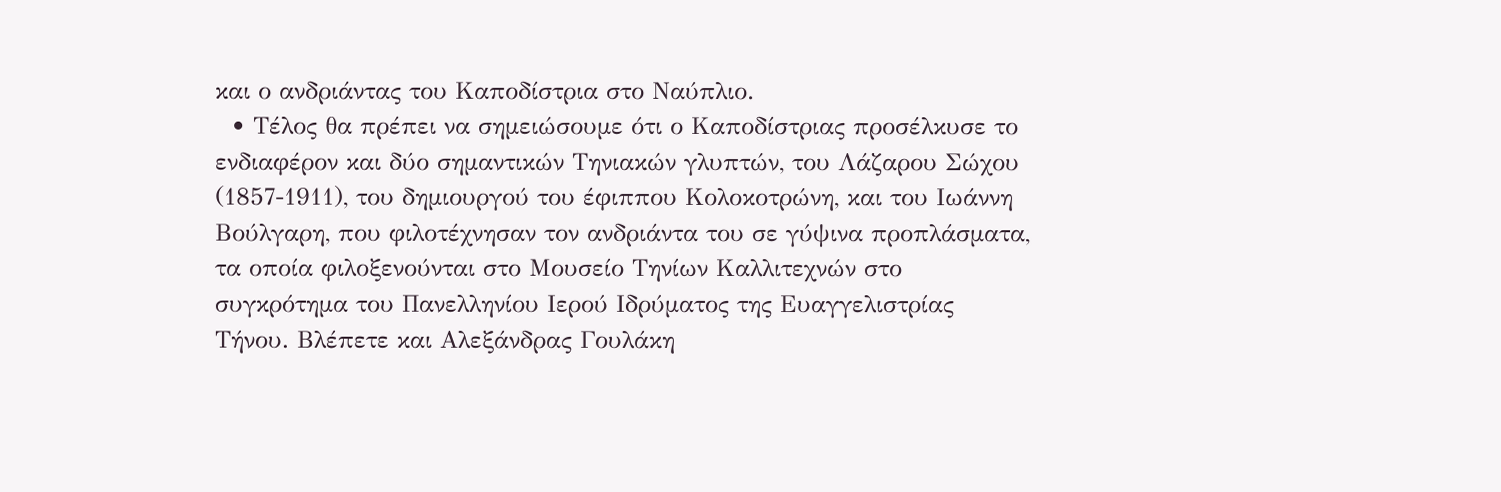και ο ανδριάντας του Καποδίστρια στο Ναύπλιο.
  • Τέλος θα πρέπει να σημειώσουμε ότι ο Καποδίστριας προσέλκυσε το ενδιαφέρον και δύο σημαντικών Τηνιακών γλυπτών, του Λάζαρου Σώχου (1857-1911), του δημιουργού του έφιππου Κολοκοτρώνη, και του Ιωάννη Βούλγαρη, που φιλοτέχνησαν τον ανδριάντα του σε γύψινα προπλάσματα, τα οποία φιλοξενούνται στο Μουσείο Τηνίων Καλλιτεχνών στο συγκρότημα του Πανελληνίου Ιερού Ιδρύματος της Ευαγγελιστρίας Τήνου. Βλέπετε και Αλεξάνδρας Γουλάκη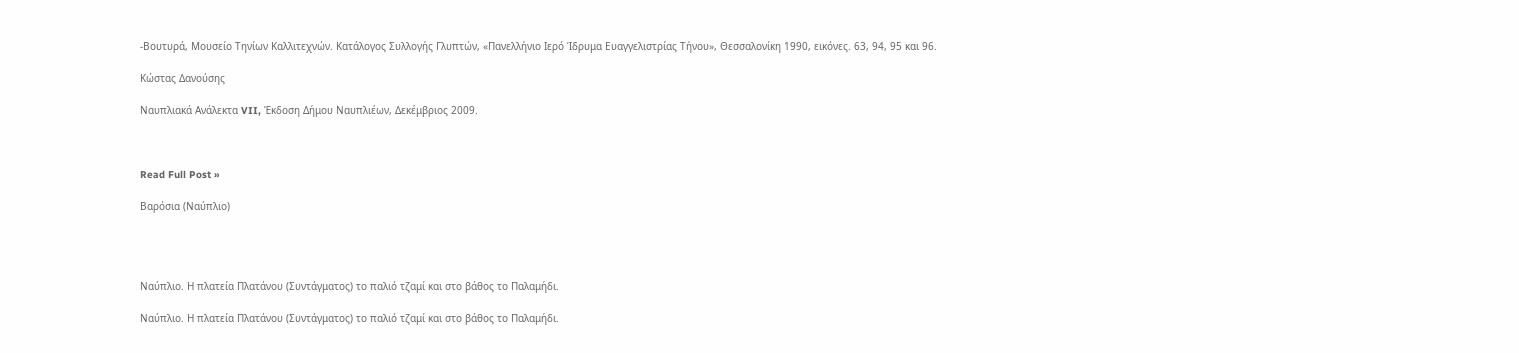-Βουτυρά, Μουσείο Τηνίων Καλλιτεχνών. Κατάλογος Συλλογής Γλυπτών, «Πανελλήνιο Ιερό Ίδρυμα Ευαγγελιστρίας Τήνου», Θεσσαλονίκη 1990, εικόνες. 63, 94, 95 και 96.

Κώστας Δανούσης

Ναυπλιακά Ανάλεκτα VII, Έκδοση Δήμου Ναυπλιέων, Δεκέμβριος 2009.



Read Full Post »

Βαρόσια (Ναύπλιο)




Ναύπλιο. Η πλατεία Πλατάνου (Συντάγματος) το παλιό τζαμί και στο βάθος το Παλαμήδι.

Ναύπλιο. Η πλατεία Πλατάνου (Συντάγματος) το παλιό τζαμί και στο βάθος το Παλαμήδι.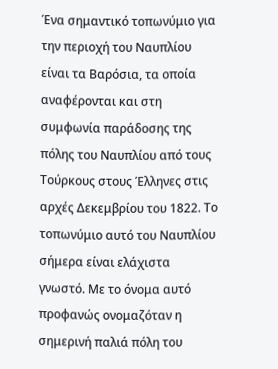Ένα σημαντικό τοπωνύμιο για την περιοχή του Ναυπλίου είναι τα Βαρόσια, τα οποία αναφέρονται και στη συμφωνία παράδοσης της πόλης του Ναυπλίου από τους Τούρκους στους Έλληνες στις αρχές Δεκεμβρίου του 1822. Το τοπωνύμιο αυτό του Ναυπλίου σήμερα είναι ελάχιστα γνωστό. Με το όνομα αυτό προφανώς ονομαζόταν η σημερινή παλιά πόλη του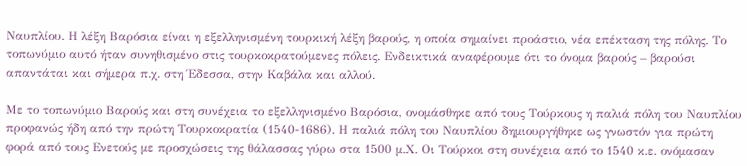Ναυπλίου. Η λέξη Βαρόσια είναι η εξελληνισμένη τουρκική λέξη βαρούς, η οποία σημαίνει προάστιο, νέα επέκταση της πόλης. Το τοπωνύμιο αυτό ήταν συνηθισμένο στις τουρκοκρατούμενες πόλεις. Ενδεικτικά αναφέρουμε ότι το όνομα βαρούς – βαρούσι απαντάται και σήμερα π.χ. στη Έδεσσα, στην Καβάλα και αλλού.

Με το τοπωνύμιο Βαρούς και στη συνέχεια το εξελληνισμένο Βαρόσια, ονομάσθηκε από τους Τούρκους η παλιά πόλη του Ναυπλίου προφανώς ήδη από την πρώτη Τουρκοκρατία (1540-1686). Η παλιά πόλη του Ναυπλίου δημιουργήθηκε ως γνωστόν για πρώτη φορά από τους Ενετούς με προσχώσεις της θάλασσας γύρω στα 1500 μ.Χ. Οι Τούρκοι στη συνέχεια από το 1540 κ.ε. ονόμασαν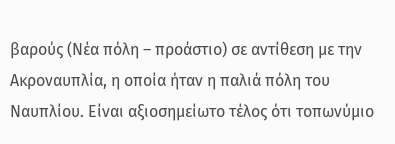βαρούς (Νέα πόλη – προάστιο) σε αντίθεση με την Ακροναυπλία, η οποία ήταν η παλιά πόλη του Ναυπλίου. Είναι αξιοσημείωτο τέλος ότι τοπωνύμιο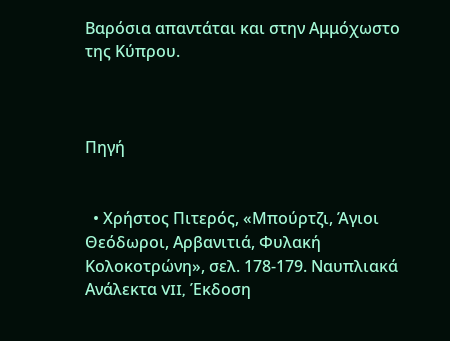Βαρόσια απαντάται και στην Αμμόχωστο της Κύπρου.



Πηγή


  • Χρήστος Πιτερός, «Μπούρτζι, Άγιοι Θεόδωροι, Αρβανιτιά, Φυλακή Κολοκοτρώνη», σελ. 178-179. Ναυπλιακά Ανάλεκτα VII, Έκδοση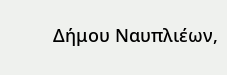Δήμου Ναυπλιέων,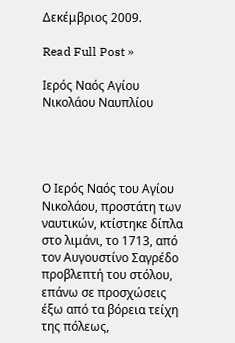Δεκέμβριος 2009.

Read Full Post »

Ιερός Ναός Αγίου Νικολάου Ναυπλίου




Ο Ιερός Ναός του Αγίου Νικολάου, προστάτη των ναυτικών, κτίστηκε δίπλα στο λιμάνι, το 1713, από τον Αυγουστίνο Σαγρέδο προβλεπτή του στόλου, επάνω σε προσχώσεις έξω από τα βόρεια τείχη της πόλεως,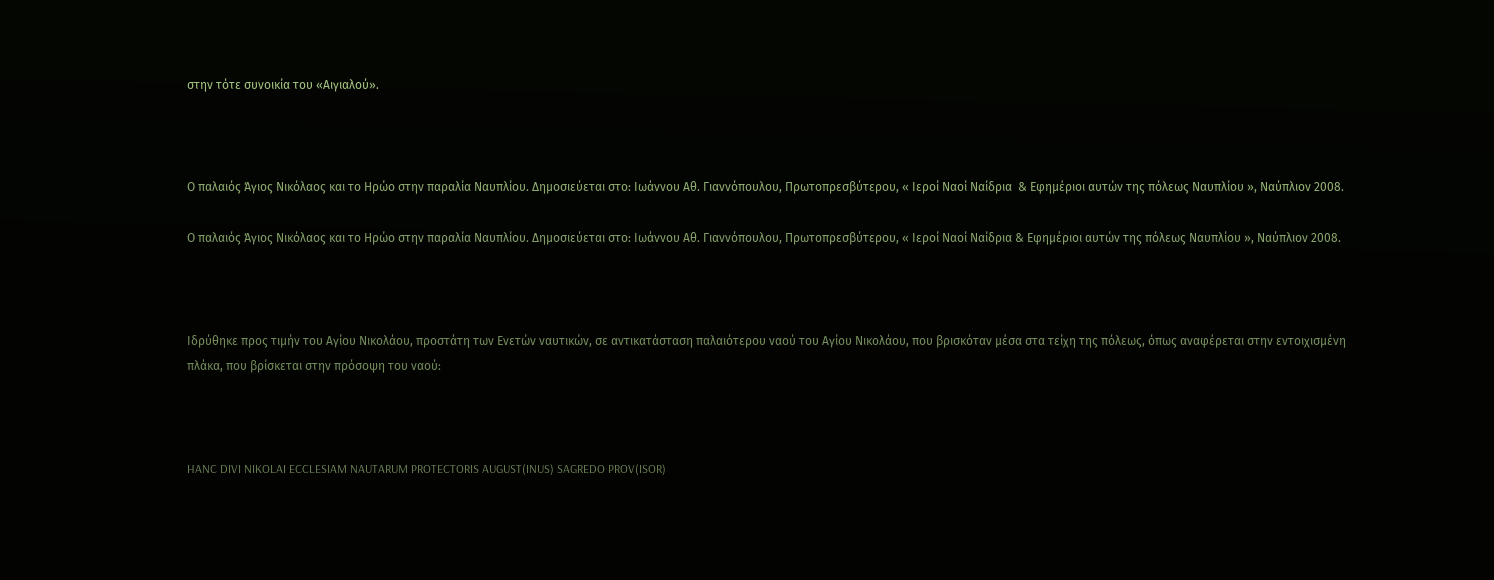στην τότε συνοικία του «Αιγιαλού».



Ο παλαιός Άγιος Νικόλαος και το Ηρώο στην παραλία Ναυπλίου. Δημοσιεύεται στο: Ιωάννου Αθ. Γιαννόπουλου, Πρωτοπρεσβύτερου, « Ιεροί Ναοί Ναίδρια  & Εφημέριοι αυτών της πόλεως Ναυπλίου », Ναύπλιον 2008.

Ο παλαιός Άγιος Νικόλαος και το Ηρώο στην παραλία Ναυπλίου. Δημοσιεύεται στο: Ιωάννου Αθ. Γιαννόπουλου, Πρωτοπρεσβύτερου, « Ιεροί Ναοί Ναίδρια & Εφημέριοι αυτών της πόλεως Ναυπλίου », Ναύπλιον 2008.



Ιδρύθηκε προς τιμήν του Αγίου Νικολάου, προστάτη των Ενετών ναυτικών, σε αντικατάσταση παλαιότερου ναού του Αγίου Νικολάου, που βρισκόταν μέσα στα τείχη της πόλεως, όπως αναφέρεται στην εντοιχισμένη πλάκα, που βρίσκεται στην πρόσοψη του ναού:



HANC DIVI NIKOLAI ECCLESIAM NAUTARUM PROTECTORIS AUGUST(INUS) SAGREDO PROV(ISOR)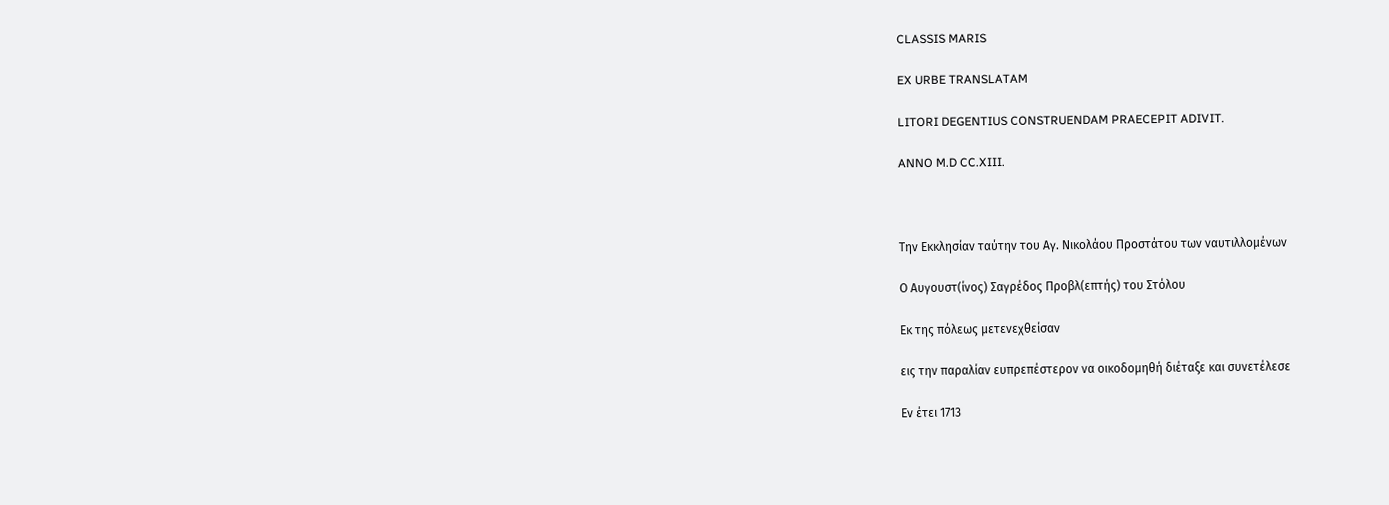CLASSIS MARIS

EX URBE TRANSLATAM

LITORI DEGENTIUS CONSTRUENDAM PRAECEPIT ADIVIT.

ANNO M.D CC.XIII.



Την Εκκλησίαν ταύτην του Αγ. Νικολάου Προστάτου των ναυτιλλομένων

Ο Αυγουστ(ίνος) Σαγρέδος Προβλ(επτής) του Στόλου

Εκ της πόλεως μετενεχθείσαν

εις την παραλίαν ευπρεπέστερον να οικοδομηθή διέταξε και συνετέλεσε

Εν έτει 1713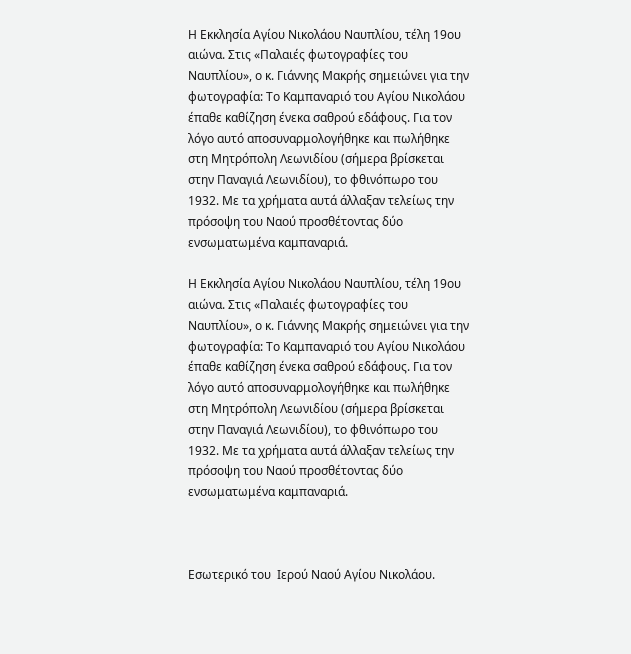Η Εκκλησία Αγίου Νικολάου Ναυπλίου, τέλη 19ου αιώνα. Στις «Παλαιές φωτογραφίες του Ναυπλίου», ο κ. Γιάννης Μακρής σημειώνει για την φωτογραφία: Το Καμπαναριό του Αγίου Νικολάου έπαθε καθίζηση ένεκα σαθρού εδάφους. Για τον λόγο αυτό αποσυναρμολογήθηκε και πωλήθηκε στη Μητρόπολη Λεωνιδίου (σήμερα βρίσκεται στην Παναγιά Λεωνιδίου), το φθινόπωρο του 1932. Με τα χρήματα αυτά άλλαξαν τελείως την πρόσοψη του Ναού προσθέτοντας δύο ενσωματωμένα καμπαναριά.

Η Εκκλησία Αγίου Νικολάου Ναυπλίου, τέλη 19ου αιώνα. Στις «Παλαιές φωτογραφίες του Ναυπλίου», ο κ. Γιάννης Μακρής σημειώνει για την φωτογραφία: Το Καμπαναριό του Αγίου Νικολάου έπαθε καθίζηση ένεκα σαθρού εδάφους. Για τον λόγο αυτό αποσυναρμολογήθηκε και πωλήθηκε στη Μητρόπολη Λεωνιδίου (σήμερα βρίσκεται στην Παναγιά Λεωνιδίου), το φθινόπωρο του 1932. Με τα χρήματα αυτά άλλαξαν τελείως την πρόσοψη του Ναού προσθέτοντας δύο ενσωματωμένα καμπαναριά.



Εσωτερικό του  Ιερού Ναού Αγίου Νικολάου.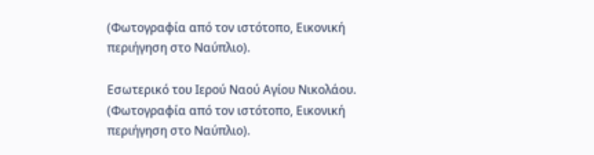(Φωτογραφία από τον ιστότοπο, Εικονική περιήγηση στο Ναύπλιο).

Εσωτερικό του Ιερού Ναού Αγίου Νικολάου. (Φωτογραφία από τον ιστότοπο, Εικονική περιήγηση στο Ναύπλιο).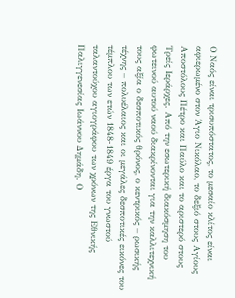Ο Ναός είναι τρισυπόστατος, το μεσαίο κλίτος είναι αφιερωμένο στον Άγιο Νικόλαο, το δεξιό στους Αγίους Αποστόλους Πέτρο και Παύλο και το αριστερό στους Τρείς Ιεράρχες. Από την εσωτερική διακόσμηση του φωτεινού αυτού ναού διακρίνονται για την καλλιτεχνική τους αξία ο δεσποτικός θρόνος, ο κεντρικός – ρωσικής τέχνης – πολυέλαιος και οι μεγάλες δεσποτικές εικόνες του τέμπλου των ετών 1848-1849 έργα του γνωστού ταλαντούχου αγιογράφου των χρόνων της Εθνικής Παλιγγενεσίας Ιωάννου Δημάδη. Ο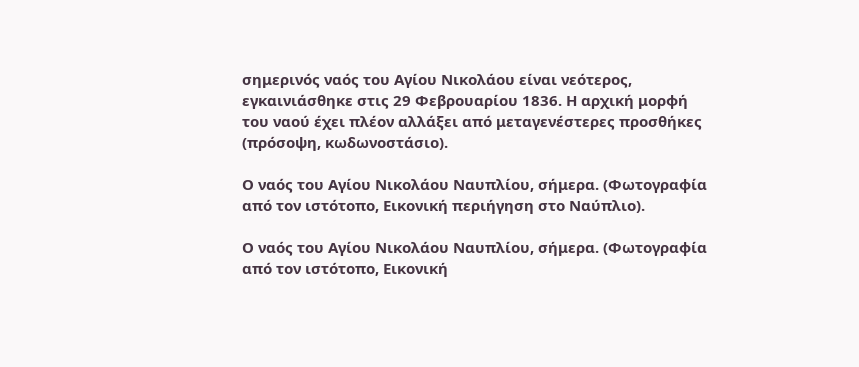σημερινός ναός του Αγίου Νικολάου είναι νεότερος, εγκαινιάσθηκε στις 29 Φεβρουαρίου 1836. Η αρχική μορφή του ναού έχει πλέον αλλάξει από μεταγενέστερες προσθήκες (πρόσοψη, κωδωνοστάσιο).

Ο ναός του Αγίου Νικολάου Ναυπλίου, σήμερα. (Φωτογραφία από τον ιστότοπο, Εικονική περιήγηση στο Ναύπλιο).

Ο ναός του Αγίου Νικολάου Ναυπλίου, σήμερα. (Φωτογραφία από τον ιστότοπο, Εικονική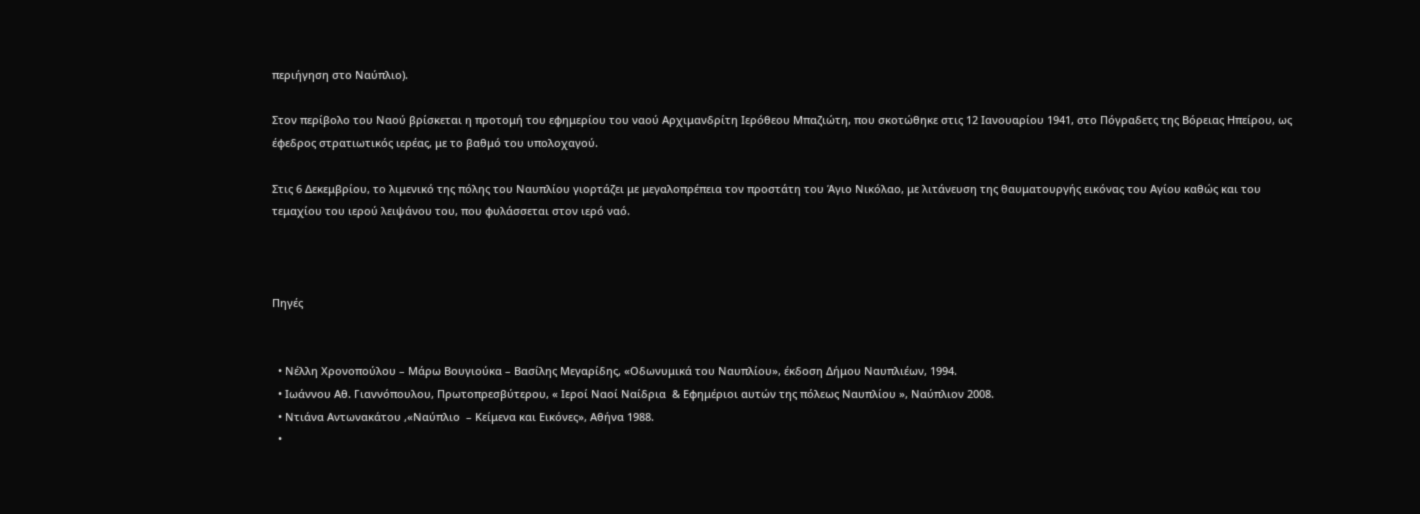περιήγηση στο Ναύπλιο).

Στον περίβολο του Ναού βρίσκεται η προτομή του εφημερίου του ναού Αρχιμανδρίτη Ιερόθεου Μπαζιώτη, που σκοτώθηκε στις 12 Ιανουαρίου 1941, στο Πόγραδετς της Βόρειας Ηπείρου, ως έφεδρος στρατιωτικός ιερέας, με το βαθμό του υπολοχαγού.

Στις 6 Δεκεμβρίου, το λιμενικό της πόλης του Ναυπλίου γιορτάζει με μεγαλοπρέπεια τον προστάτη του Άγιο Νικόλαο, με λιτάνευση της θαυματουργής εικόνας του Αγίου καθώς και του τεμαχίου του ιερού λειψάνου του, που φυλάσσεται στον ιερό ναό.



Πηγές


  • Νέλλη Χρονοπούλου – Μάρω Βουγιούκα – Βασίλης Μεγαρίδης, «Οδωνυμικά του Ναυπλίου», έκδοση Δήμου Ναυπλιέων, 1994.
  • Ιωάννου Αθ. Γιαννόπουλου, Πρωτοπρεσβύτερου, « Ιεροί Ναοί Ναίδρια  & Εφημέριοι αυτών της πόλεως Ναυπλίου », Ναύπλιον 2008.
  • Ντιάνα Αντωνακάτου ,«Ναύπλιο  – Κείμενα και Εικόνες», Αθήνα 1988.
  •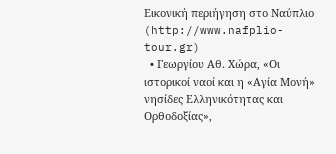Εικονική περιήγηση στο Ναύπλιο (http://www.nafplio-tour.gr)
  • Γεωργίου Αθ. Χώρα, «Οι ιστορικοί ναοί και η «Αγία Μονή»  νησίδες Ελληνικότητας και Ορθοδοξίας»,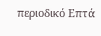περιοδικό Επτά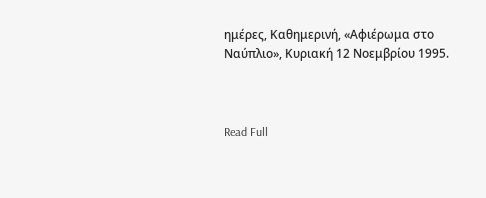ημέρες, Καθημερινή, «Αφιέρωμα στο Ναύπλιο», Κυριακή 12 Νοεμβρίου 1995.



Read Full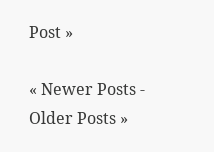Post »

« Newer Posts - Older Posts »